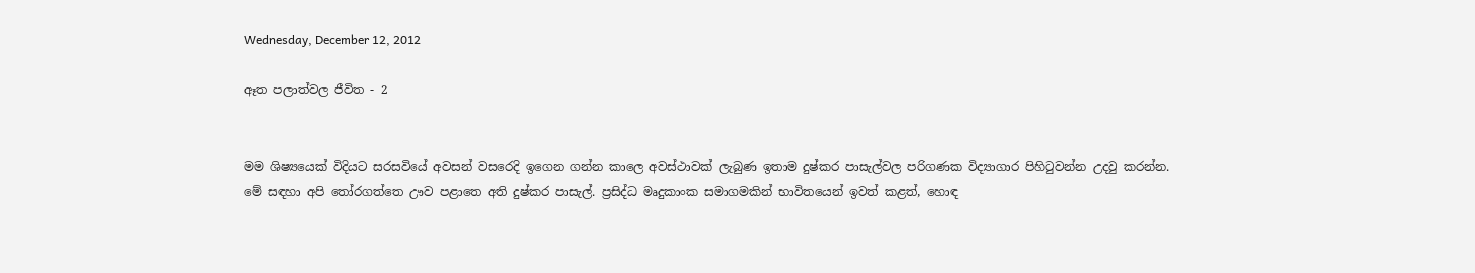Wednesday, December 12, 2012

ඈත පලාත්වල ජීවිත - 2


මම ශිෂ්‍යයෙක් විදියට සරසවියේ අවසන් වසරෙදි ඉගෙන ගන්න කාලෙ අවස්ථාවක් ලැබුණ ඉතාම දුෂ්කර පාසැල්වල පරිගණක විද්‍යාගාර පිහිටුවන්න උදවු කරන්න. මේ සඳහා අපි තෝරගත්තෙ ඌව පළාතෙ අති දුෂ්කර පාසැල්. ප්‍රසිද්ධ මෘදුකාංක සමාගමකින් භාවිතයෙන් ඉවත් කළත්, හොඳ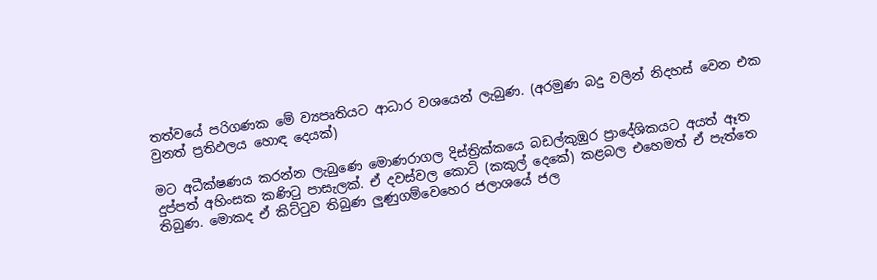තත්වයේ පරිගණක මේ ව්‍යපෘතියට ආධාර වශයෙන් ලැබුණ. (අරමුණ බදු වලින් නිදහස් වෙන එක වුනත් ප්‍රතිඵලය හොඳ දෙයක්)

මට අධීක්ෂණය කරන්න ලැබුණෙ මොණරාගල දිස්ත්‍රික්කයෙ බඩල්කුඹුර ප්‍රාදේශිකයට අයත් ඈත දුප්පත් අහිංසක කණිටු පාසැලක්. ඒ දවස්වල කොටි (කකුල් දෙකේ) කළබල එහෙමත් ඒ පැත්තෙ තිබුණ. මොකද ඒ කිට්ටුව තිබුණ ලුණුගම්වෙහෙර ජලාශයේ ජල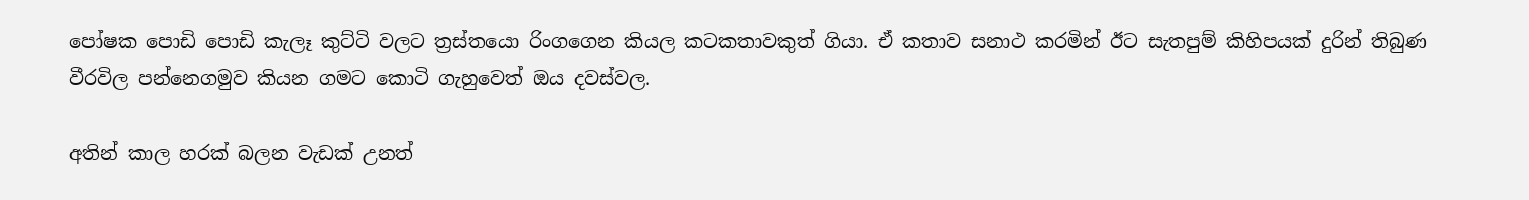පෝෂක පොඩි පොඩි කැලෑ කුට්ටි වලට ත්‍රස්තයො රිංගගෙන කියල කටකතාවකුත් ගියා. ඒ කතාව සනාථ කරමින් ඊට සැතපුම් කිහිපයක් දුරින් තිබුණ වීරවිල පන්නෙගමුව කියන ගමට කොටි ගැහුවෙත් ඔය දවස්වල.

අතින් කාල හරක් බලන වැඩක් උනත්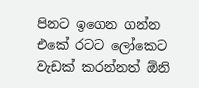පිනට ඉගෙන ගන්න එකේ රටට ලෝකෙට වැඩක් කරන්නත් ඕනි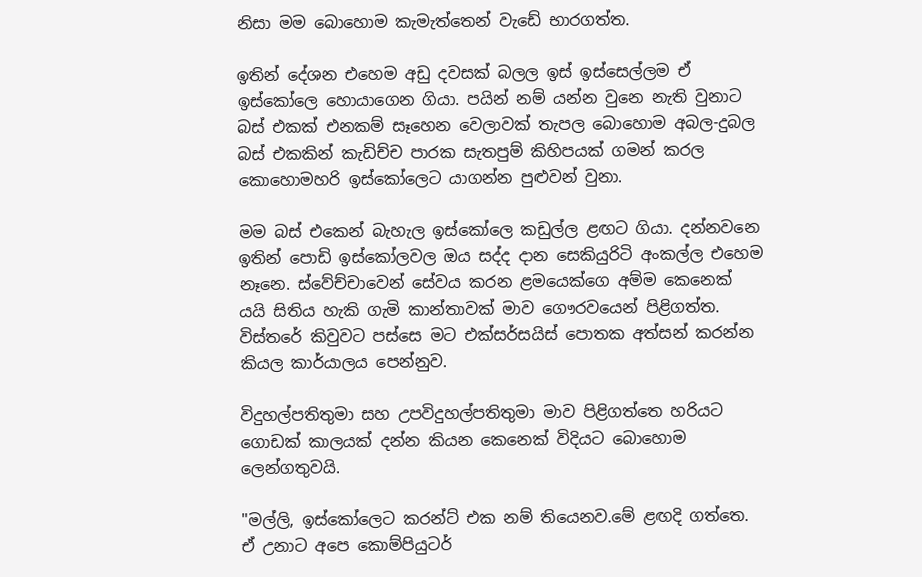නිසා මම බොහොම කැමැත්තෙන් වැඩේ භාරගත්ත.

ඉතින් දේශන එහෙම අඩු දවසක් බලල ඉස් ඉස්සෙල්ලම ඒ ඉස්කෝලෙ හොයාගෙන ගියා. පයින් නම් යන්න වුනෙ නැති වුනාට බස් එකක් එනකම් සෑහෙන වෙලාවක් තැපල බොහොම අබල-දුබල බස් එකකින් කැඩිච්ච පාරක සැතපුම් කිහිපයක් ගමන් කරල කොහොමහරි ඉස්කෝලෙට යාගන්න පුළුවන් වුනා.

මම බස් එකෙන් බැහැල ඉස්කෝලෙ කඩුල්ල ළඟට ගියා. දන්නවනෙ ඉතින් පොඩි ඉස්කෝලවල ඔය සද්ද දාන සෙකියුරිටි අංකල්ල එහෙම නෑනෙ. ස්වේච්චාවෙන් සේවය කරන ළමයෙක්ගෙ අම්ම කෙනෙක් යයි සිතිය හැකි ගැමි කාන්තාවක් මාව ගෞරවයෙන් පිළිගත්ත. විස්තරේ කිවුවට පස්සෙ මට එක්සර්සයිස් පොතක අත්සන් කරන්න කියල කාර්යාලය පෙන්නුව.

විදුහල්පතිතුමා සහ උපවිදුහල්පතිතුමා මාව පිළිගත්තෙ හරියට ගොඩක් කාලයක් දන්න කියන කෙනෙක් විදියට බොහොම ලෙන්ගතුවයි.

"මල්ලි, ඉස්කෝලෙට කරන්ට් එක නම් තියෙනව.මේ ළඟදි ගත්තෙ. ඒ උනාට අපෙ කොම්පියුටර්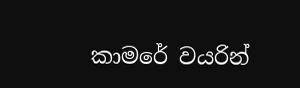කාමරේ වයරින්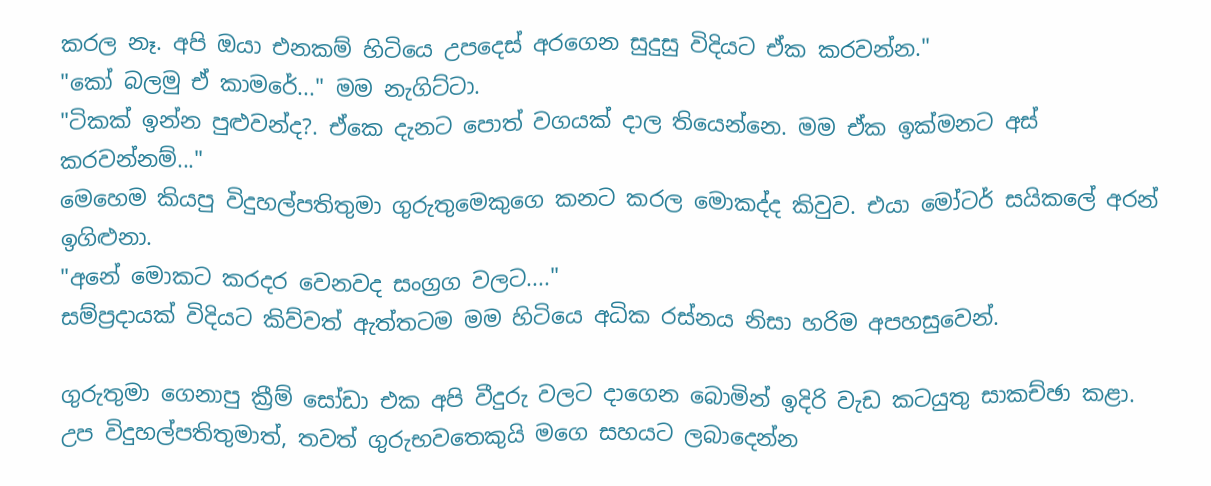කරල නෑ. අපි ඔයා එනකම් හිටියෙ උපදෙස් අරගෙන සුදුසු විදියට ඒක කරවන්න."
"කෝ බලමු ඒ කාමරේ..." මම නැගිට්ටා.
"ටිකක් ඉන්න පුළුවන්ද?. ඒකෙ දැනට පොත් වගයක් දාල තියෙන්නෙ. මම ඒක ඉක්මනට අස් කරවන්නම්..."
මෙහෙම කියපු විදුහල්පතිතුමා ගුරුතුමෙකුගෙ කනට කරල මොකද්ද කිවුව. එයා මෝටර් සයිකලේ අරන් ඉගිළුනා.
"අනේ මොකට කරදර වෙනවද සංග්‍රග වලට...."
සම්ප්‍රදායක් විදියට කිව්වත් ඇත්තටම මම හිටියෙ අධික රස්නය නිසා හරිම අපහසුවෙන්.

ගුරුතුමා ගෙනාපු ක්‍රීම් සෝඩා එක අපි වීදුරු වලට දාගෙන බොමින් ඉදිරි වැඩ කටයුතු සාකච්ඡා කළා. උප විදුහල්පතිතුමාත්, තවත් ගුරුභවතෙකුයි මගෙ සහයට ලබාදෙන්න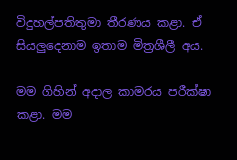විදුහල්පතිතුමා තීරණය කළා. ඒ සියලුදෙනාම ඉතාම මිත්‍රශීලී අය.

මම ගිහින් අදාල කාමර‍ය පරීක්ෂා කළා. මම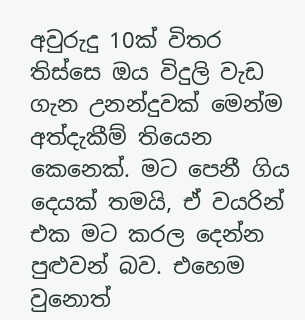අවුරුදු 10ක් විතර තිස්සෙ ඔය විදුලි වැඩ ගැන උනන්දුවක් මෙන්ම අත්දැකීම් තියෙන කෙනෙක්. මට පෙනී ගිය දෙයක් තමයි, ඒ වයරින් එක මට කරල දෙන්න පුළුවන් බව. එහෙම වුනොත්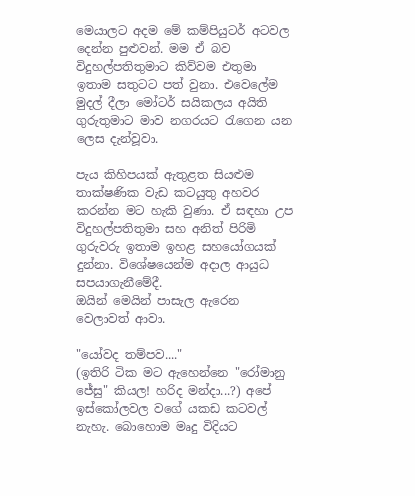මෙයාලට අදම මේ කම්පියුටර් අටවල දෙන්න පුළුවන්. මම ඒ බව විදුහල්පතිතුමාට කිව්වම එතුමා ඉතාම සතුටට පත් වුනා. එවෙලේම මුදල් දීලා මෝටර් සයිකලය අයිති ගුරුතුමාට මාව නගරයට රැගෙන යන ලෙස දැන්වූවා.

පැය කිහිපයක් ඇතුළත සියළුම තාක්ෂණික වැඩ කටයුතු අහවර කරන්න මට හැකි වුණා. ඒ සඳහා උප විදුහල්පතිතුමා සහ අනිත් පිරිමි ගුරුවරු ඉතාම ඉහළ සහයෝගයක් දුන්නා. විශේෂයෙන්ම අදාල ආයුධ සපයාගැනීමේදී.
ඔයින් මෙයින් පාසැල ඇරෙන වෙලාවත් ආවා.

"යෝවද තම්පව...."
(ඉතිරි ටික මට ඇහෙන්නෙ "රෝමානු ජේසු" කියල! හරිද මන්දා...?) අපේ ඉස්කෝලවල වගේ යකඩ කටවල් නැහැ. බොහොම මෘදු විදියට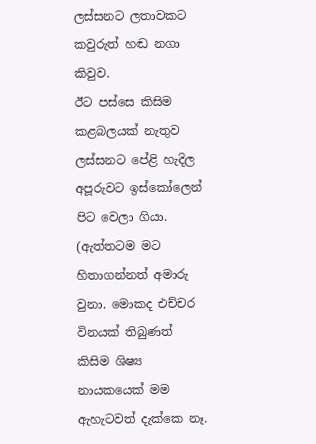ලස්සනට ලතාවකට කවුරුත් හඬ නගා කිවුව.
ඊට පස්සෙ කිසිම කළබලයක් නැතුව ලස්සනට පේළි හැදිල අපූරුවට ඉස්කෝලෙන් පිට වෙලා ගියා. (ඇත්තටම මට හිතාගන්නත් අමාරු වුනා. මොකද එච්චර විනයක් තිබුණත් කිසිම ශිෂ්‍ය නායකයෙක් මම ඇහැටවත් දැක්කෙ නෑ.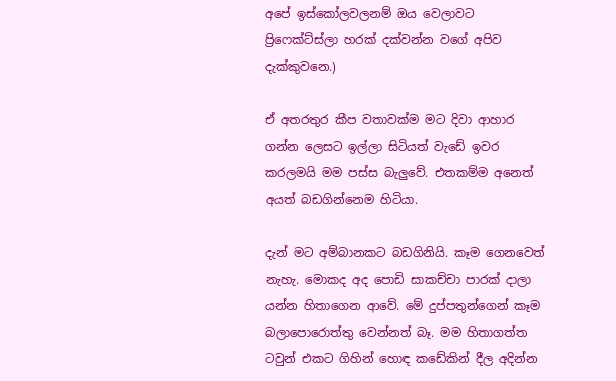අපේ ඉස්කෝලවලනම් ඔය වෙලාවට ප්‍රිෆෙක්ට්ස්ලා හරක් දක්වන්න වගේ අපිව දැක්කුවනෙ.)

ඒ අතරතුර කීප වතාවක්ම මට දිවා ආහාර ගන්න ලෙසට ඉල්ලා සිටියත් වැඩේ ඉවර කරලමයි මම පස්ස බැලුවේ. එතකම්ම අනෙත් අයත් බඩගින්නෙම හිටියා.

දැන් මට අම්බානකට බඩගිනියි. කෑම ගෙනවෙත් නැහැ. මොකද අද පොඩි සාකච්චා පාරක් දාලා යන්න හිතාගෙන ආවේ. මේ දුප්පතුන්ගෙන් කෑම බලාපොරොත්තු වෙන්නත් බෑ. මම හිතාගත්ත ටවුන් එකට ගිහින් හොඳ කඩේකින් දීල අදින්න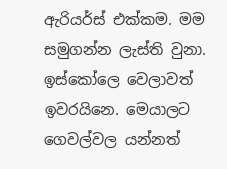ඇරියර්ස් එක්කම. මම සමුගන්න ලැස්ති වුනා. ඉස්කෝලෙ වෙලාවත් ඉවරයිනෙ. මෙයාලට ගෙවල්වල යන්නත්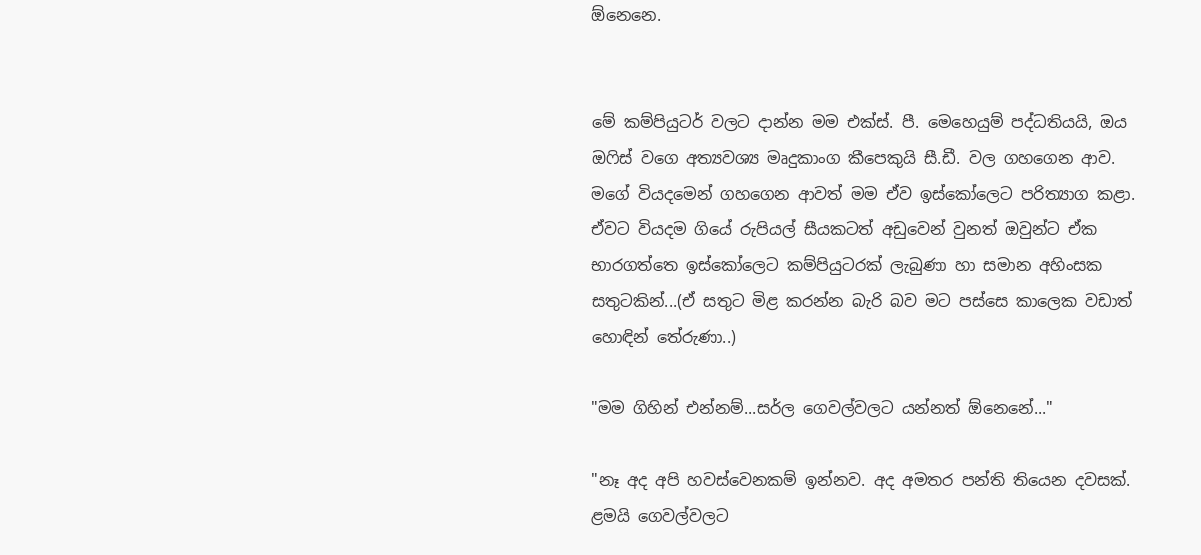ඕනෙනෙ.


මේ කම්පියුටර් වලට දාන්න මම එක්ස්. පී. මෙහෙයුම් පද්ධතියයි, ඔය ඔෆිස් වගෙ අත්‍යවශ්‍ය මෘදුකාංග කීපෙකුයි සී.ඩී. වල ගහගෙන ආව. මගේ වියදමෙන් ගහගෙන ආවත් මම ඒව ඉස්කෝලෙට පරිත්‍යාග කළා.
ඒවට වියදම ගියේ රුපියල් සීයකටත් අඩුවෙන් වුනත් ඔවුන්ට ඒක භාරගත්තෙ ඉස්කෝලෙට කම්පියුටරක් ලැබුණා හා සමාන අහිංසක සතුටකින්...(ඒ සතුට මිළ කරන්න බැරි බව මට පස්සෙ කාලෙක වඩාත් හොඳින් තේරුණා..)

"මම ගිහින් එන්නම්...සර්ල ගෙවල්වලට යන්නත් ඕනෙනේ..."

"නෑ අද අපි හවස්වෙනකම් ඉන්නව. අද අමතර පන්ති තියෙන දවසක්. ළමයි ගෙවල්වලට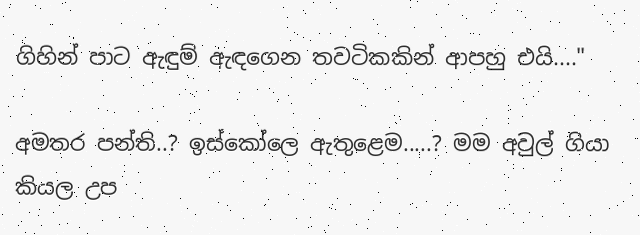ගිහින් පාට ඇඳුම් ඇඳගෙන තවටිකකින් ආපහු එයි...."

අමතර පන්ති..? ඉස්කෝලෙ ඇතුළෙම.....? මම අවුල් ගියා කියල උප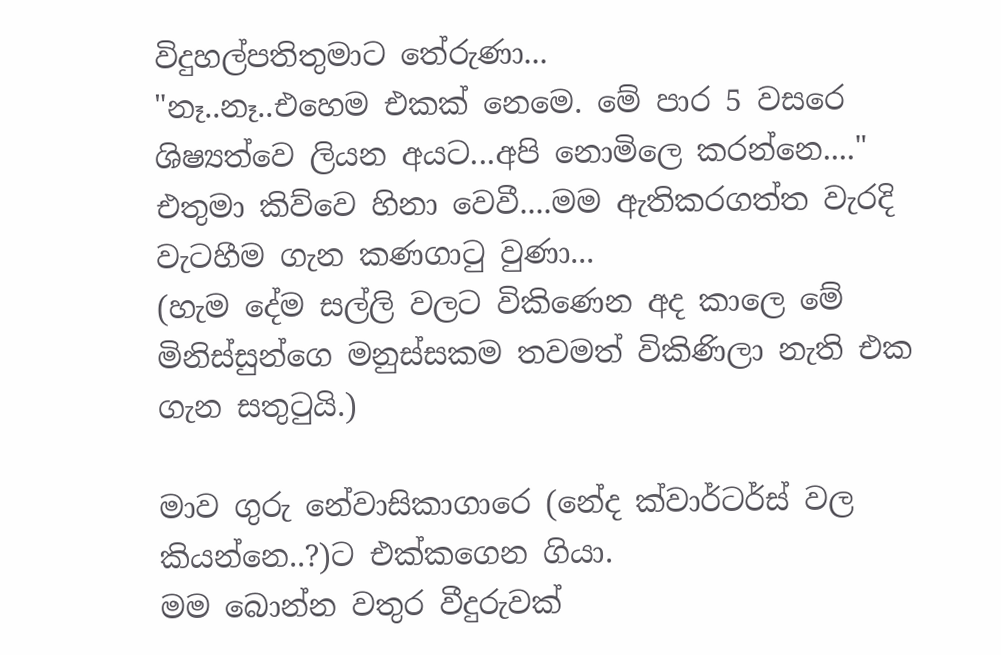විදුහල්පතිතුමාට තේරුණා...
"නෑ..නෑ..එහෙම එකක් නෙමෙ. මේ පාර 5 වසරෙ ශිෂ්‍යත්වෙ ලියන අයට...අපි නොමිලෙ කරන්නෙ...." එතුමා කිව්වෙ හිනා වෙවී....මම ඇතිකරගත්ත වැරදි වැටහීම ගැන කණගාටු වුණා...
(හැම දේම සල්ලි වලට විකිණෙන අද කාලෙ මේ මිනිස්සුන්ගෙ මනුස්සකම තවමත් විකිණිලා නැති එක ගැන සතුටුයි.)

මාව ගුරු නේවාසිකාගාරෙ (නේද ක්වාර්ටර්ස් වල කියන්නෙ..?)ට එක්කගෙන ගියා.
මම බොන්න වතුර වීදුරුවක්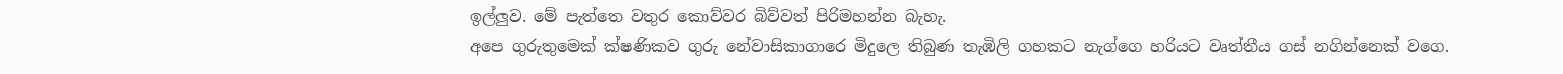ඉල්ලුව. මේ පැත්තෙ වතුර කොව්වර බිව්වත් පිරිමහන්න බැහැ.
අපෙ ගුරුතුමෙක් ක්ෂණිකව ගුරු නේවාසිකාගාරෙ මිදුලෙ තිබුණ තැඹිලි ගහකට නැග්ගෙ හරියට වෘත්තීය ගස් නගින්නෙක් වගෙ.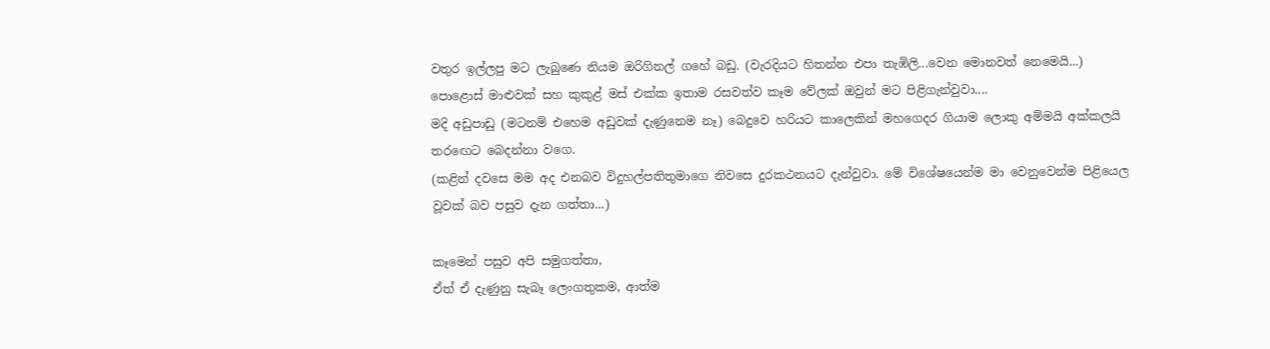වතුර ඉල්ලපු මට ලැබුණෙ නියම ඔරිගිනල් ගහේ බඩු. (වැරදියට හිතන්න එපා තැඹිලි...වෙන මොනවත් නෙමෙයි...)
පොළොස් මාළුවක් සහ කුකුළ් මස් එක්ක ඉතාම රසවත්ව කෑම වේලක් ඔවුන් මට පිළිගැන්වුවා....
මදි අඩුපාඩු (මටනම් එහෙම අඩුවක් දැණුනෙම නෑ) බෙදුවෙ හරියට කාලෙකින් මහගෙදර ගියාම ලොකු අම්මයි අක්කලයි තරඟෙට බෙදන්නා වගෙ.
(කළින් දවසෙ මම අද එනබව විදුහල්පතිතුමාගෙ නිවසෙ දුරකථනයට දැන්වුවා. මේ විශේෂයෙන්ම මා වෙනුවෙන්ම පිළියෙල වූවක් බව පසුව දැන ගත්තා...)

කෑමෙන් පසුව අපි සමුගත්තා,
ඒත් ඒ දැණුනු සැබෑ ලෙංගතුකම, ආත්ම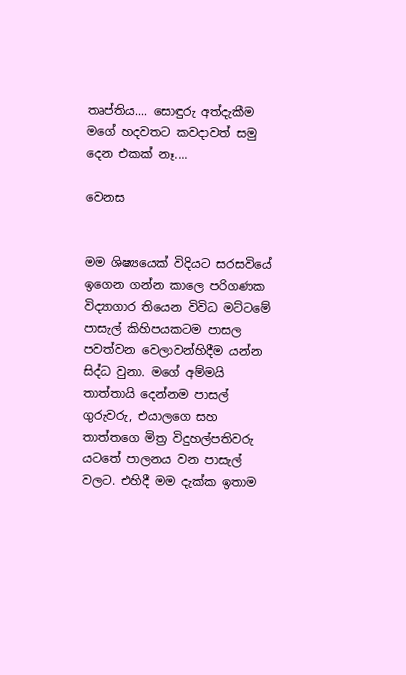තෘප්තිය.... සොඳුරු අත්දැකීම මගේ හදවතට කවදාවත් සමු දෙන එකක් නෑ....

වෙනස


මම ශිෂ්‍යයෙක් විදියට සරසවියේ ඉගෙන ගන්න කාලෙ පරිගණක විද්‍යාගාර තියෙන විවිධ මට්ටමේ පාසැල් කිහිපයකටම පාසල පවත්වන වෙලාවන්හිදීම යන්න සිද්ධ වුනා. මගේ අම්මයි තාත්තායි දෙන්නම පාසල් ගුරුවරු, එයාලගෙ සහ තාත්තගෙ මිත්‍ර විදුහල්පතිවරු යටතේ පාලනය වන පාසැල් වලට. එහිදී මම දැක්ක ඉතාම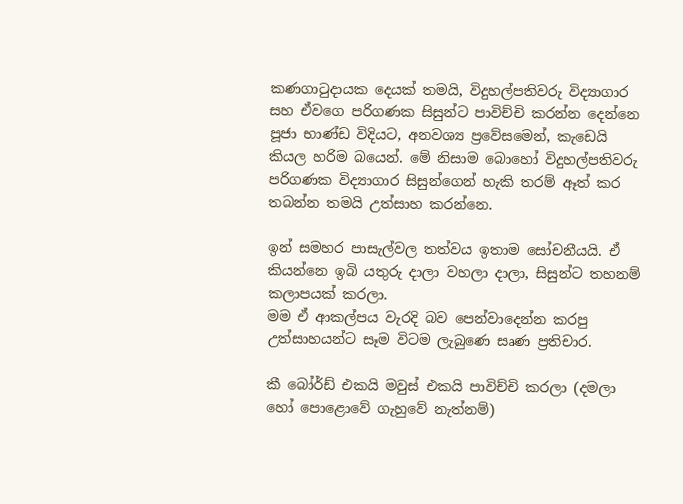කණගාටුදායක දෙයක් තමයි, විදුහල්පතිවරු විද්‍යාගාර සහ ඒවගෙ පරිගණක සිසුන්ට පාවිච්චි කරන්න දෙන්නෙ පූජා භාණ්ඩ විදියට, අනවශ්‍ය ප්‍රවේසමෙන්, කැඩෙයි කියල හරිම බයෙන්. මේ නිසාම බොහෝ විදුහල්පතිවරු පරිගණක විද්‍යාගාර සිසුන්ගෙන් හැකි තරම් ඈත් කර තබන්න තමයි උත්සාහ කරන්නෙ.

ඉන් සමහර පාසැල්වල තත්වය ඉතාම සෝචනීයයි. ඒ කියන්නෙ ඉබි යතුරු දාලා වහලා දාලා, සිසුන්ට තහනම් කලාපයක් කරලා.
මම ඒ ආකල්පය වැරදි බව පෙන්වාදෙන්න කරපු උත්සාහයන්ට සෑම විටම ලැබුණෙ සෘණ ප්‍රතිචාර.

කී බෝර්ඩ් එකයි මවුස් එකයි පාවිච්චි කරලා (දමලා හෝ පොළොවේ ගැහුවේ නැත්නම්)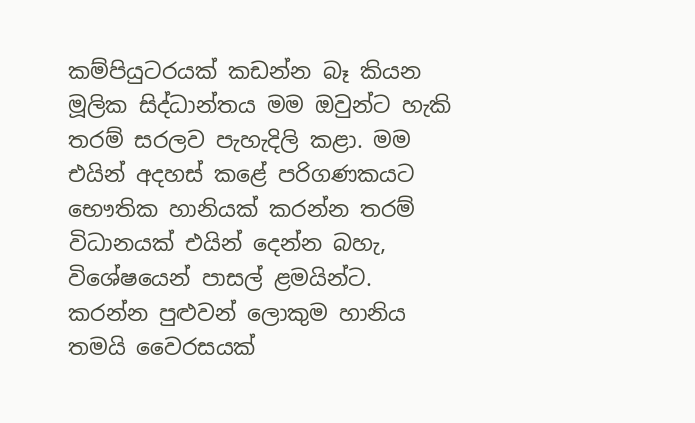කම්පියුටරයක් කඩන්න බෑ කියන මූලික සිද්ධාන්තය මම ඔවුන්ට හැකි තරම් සරලව පැහැදිලි කළා. මම එයින් අදහස් කළේ පරිගණකයට භෞතික හානියක් කරන්න තරම් විධානයක් එයින් දෙන්න බහැ, විශේෂයෙන් පාසල් ළමයින්ට. කරන්න පුළුවන් ලොකුම හානිය තමයි වෛරසයක්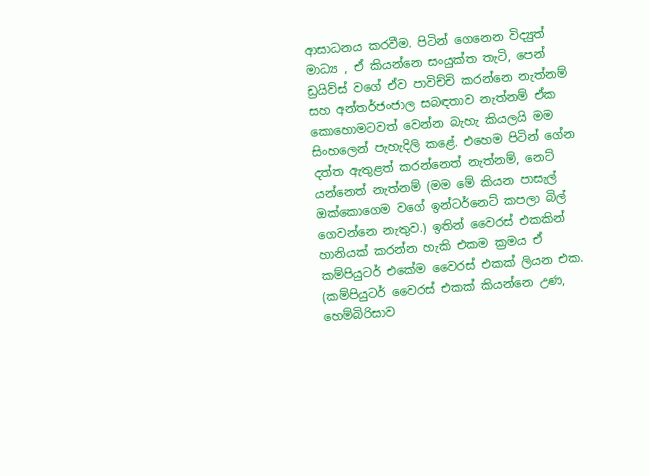ආසාධනය කරවීම. පිටින් ගෙනෙන විද්‍යුත් මාධ්‍ය , ඒ කියන්නෙ සංයුක්ත තැටි, පෙන් ඩ්‍රයිව්ස් වගේ ඒව පාවිච්චි කරන්නෙ නැත්නම් සහ අන්තර්ජංජාල සබඳතාව නැත්නම් ඒක කොහොමටවත් වෙන්න බැහැ කියලයි මම සිංහලෙන් පැහැදිලි කළේ. එහෙම පිටින් ගේන දත්ත ඇතුළත් කරන්නෙත් නැත්නම්, නෙට් යන්නෙත් නැත්නම් (මම මේ කියන පාසැල් ඔක්කොගෙම වගේ ඉන්ටර්නෙට් කපලා බිල් ගෙවන්නෙ නැතුව.) ඉතින් වෛරස් එකකින් හානියක් කරන්න හැකි එකම ක්‍රමය ඒ කම්පියුටර් එකේම වෛරස් එකක් ලියන එක. (කම්පියුටර් වෛරස් එකක් කියන්නෙ උණ, හෙම්බිරිසාව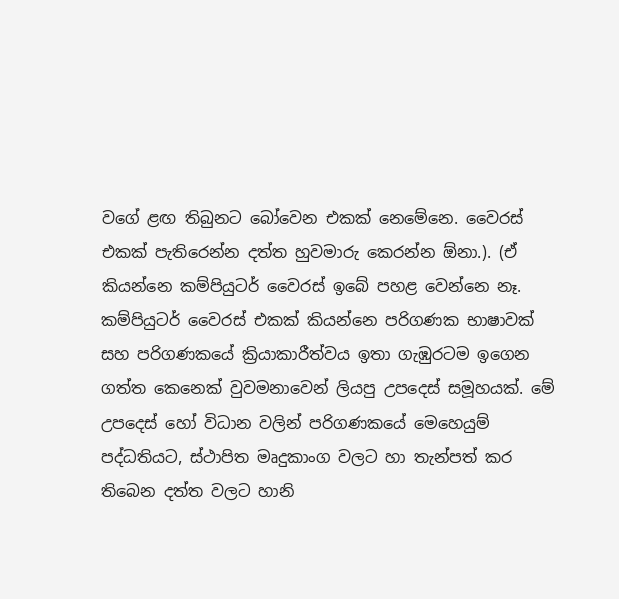වගේ ළඟ තිබුනට බෝවෙන එකක් නෙමේනෙ. වෛරස් එකක් පැතිරෙන්න දත්ත හුවමාරු කෙරන්න ඕනා.). (ඒ කියන්නෙ කම්පියුටර් වෛරස් ඉබේ පහළ වෙන්නෙ නෑ. කම්පියුටර් වෛරස් එකක් කියන්නෙ පරිගණක භාෂාවක් සහ පරිගණකයේ ක්‍රියාකාරීත්වය ඉතා ගැඹුරටම ඉගෙන ගත්ත කෙනෙක් වුවමනාවෙන් ලියපු උපදෙස් සමූහයක්. මේ උපදෙස් හෝ විධාන වලින් පරිගණකයේ මෙහෙයුම් පද්ධතියට, ස්ථාපිත මෘදුකාංග වලට හා තැන්පත් කර තිබෙන දත්ත වලට හානි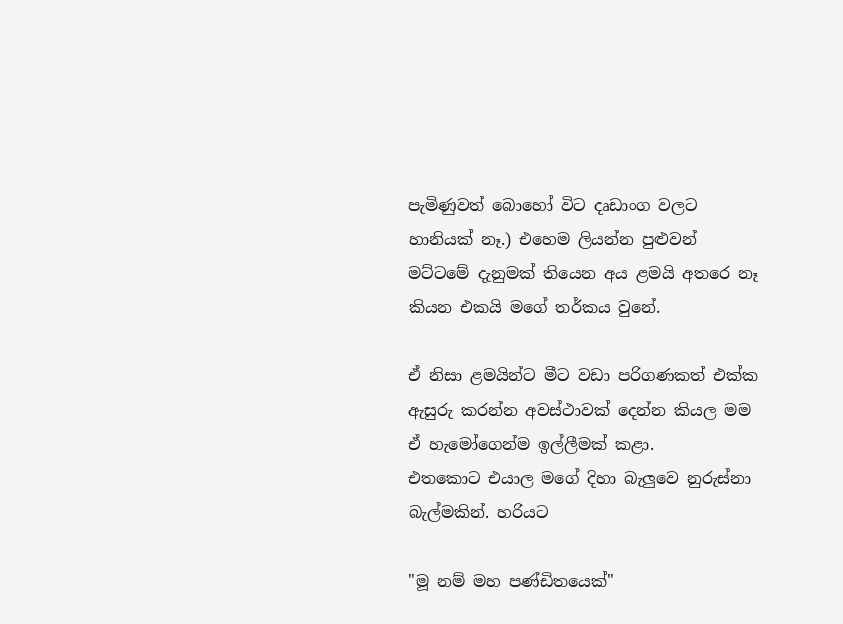පැමිණුවත් බොහෝ විට දෘඩාංග වලට හානියක් නෑ.) එහෙම ලියන්න පුළුවන් මට්ටමේ දැනුමක් තියෙන අය ළමයි අතරෙ නෑ කියන එකයි මගේ තර්කය වුනේ.

ඒ නිසා ළමයින්ට මීට වඩා පරිගණකත් එක්ක ඇසුරු කරන්න අවස්ථාවක් දෙන්න කියල මම ඒ හැමෝගෙන්ම ඉල්ලීමක් කළා.
එතකොට එයාල මගේ දිහා බැලුවෙ නුරුස්නා බැල්මකින්. හරියට

"මූ නම් මහ පණ්ඩිතයෙක්"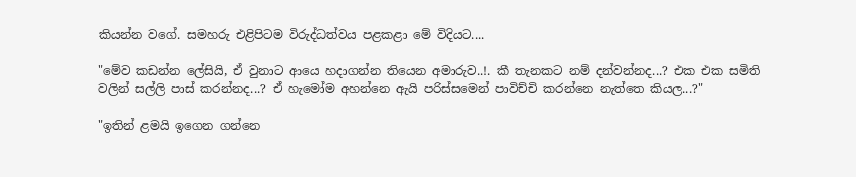කියන්න වගේ. සමහරු එළිපිටම විරුද්ධත්වය පළකළා මේ විදියට....

"මේව කඩන්න ලේසියි, ඒ වුනාට ආයෙ හදාගන්න තියෙන අමාරුව..!. කී තැනකට නම් දන්වන්නද...? එක එක සමිති වලින් සල්ලි පාස් කරන්නද...? ඒ හැමෝම අහන්නෙ ඇයි පරිස්සමෙන් පාවිච්චි කරන්නෙ නැත්තෙ කියල...?"

"ඉතින් ළමයි ඉගෙන ගන්නෙ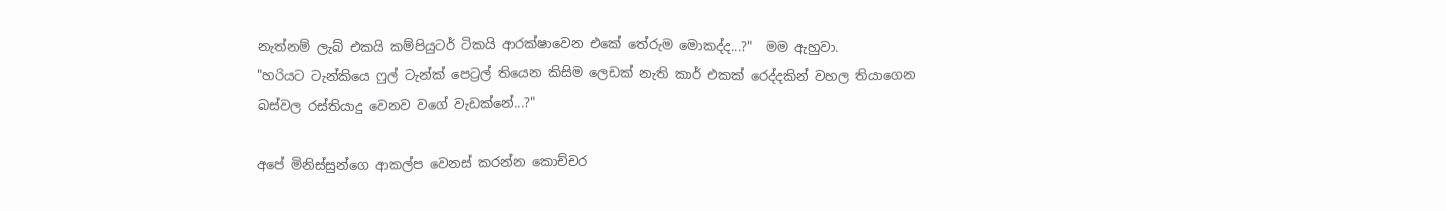නැත්නම් ලැබ් එකයි කම්පියුටර් ටිකයි ආරක්ෂාවෙන එකේ තේරුම මොකද්ද...?"  මම ඇහුවා.
"හරියට ටැන්කියෙ ෆුල් ටැන්ක් පෙට්‍රල් තියෙන කිසිම ලෙඩක් නැති කාර් එකක් රෙද්දකින් වහල තියාගෙන බස්වල රස්තියාදු වෙනව වගේ වැඩක්නේ...?"

අපේ මිනිස්සුන්ගෙ ආකල්ප වෙනස් කරන්න කොච්චර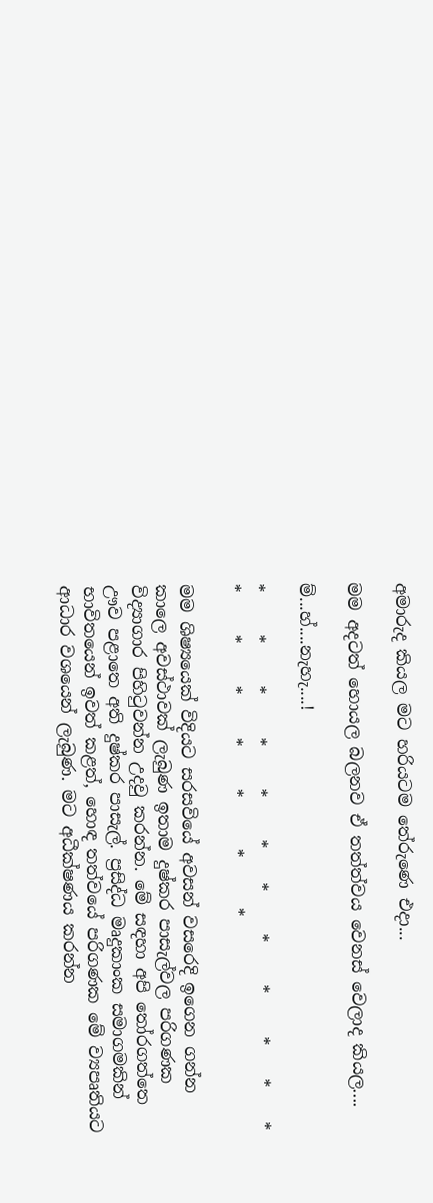අමාරුද කියල මට හරියටම තේරුණෙ එදා...

මම අදටත් හොයල බලනව ඒ තත්ත්වය වෙනස් වෙලාද කියල....

ම්...හ්....නැහැ....!

*     *     *     *     *     *    *     *     *     *    *    *    *     *     *     *     *      *      *

මම ශිෂ්‍යයෙක් විදියට සරසවියේ අවසන් වසරෙදි ඉගෙන ගන්න කාලෙ අවස්ථාවක් ලැබුණ ඉතාම දුෂ්කර පාසැල්වල පරිගණක විද්‍යාගාර පිහිටුවන්න උදවු කරන්න. මේ සඳහා අපි තෝරගත්තෙ ඌව පළාතෙ අති දුෂ්කර පාසැල්. ප්‍රසිද්ධ මෘදුකාංක සමාගමකින් භාවිතයෙන් ඉවත් කළත්, හොඳ තත්වයේ පරිගණක මේ ව්‍යපෘතියට ආධාර වශයෙන් ලැබුණ. මට අධීක්ෂණය කරන්න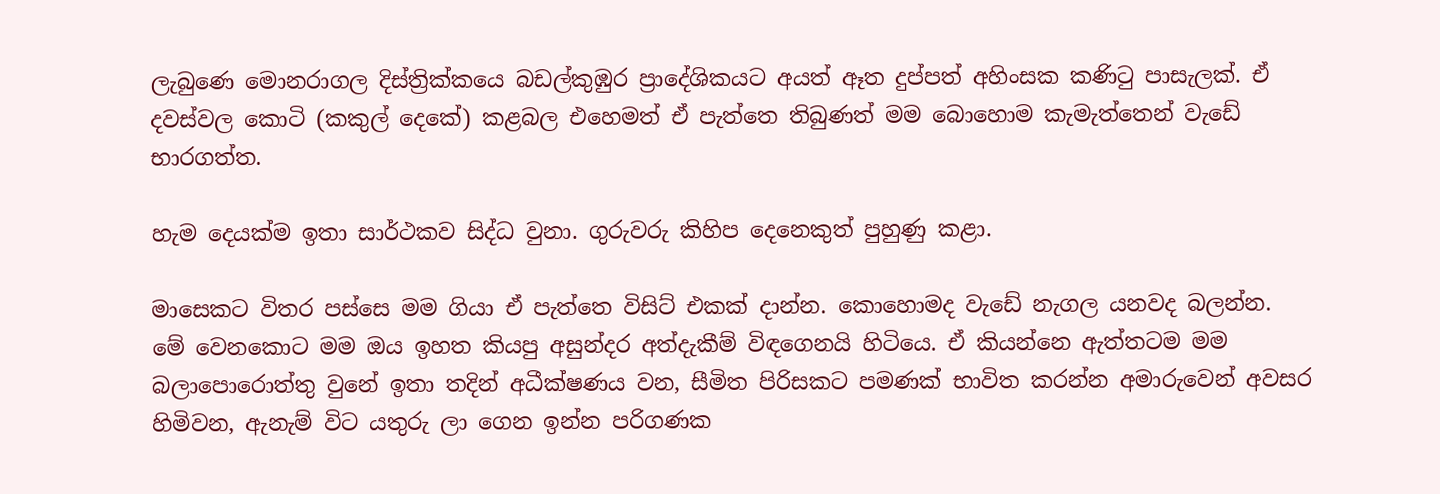ලැබුණෙ මොනරාගල දිස්ත්‍රික්කයෙ බඩල්කුඹුර ප්‍රාදේශිකයට අයත් ඈත දුප්පත් අහිංසක කණිටු පාසැලක්. ඒ දවස්වල කොටි (කකුල් දෙකේ) කළබල එහෙමත් ඒ පැත්තෙ තිබුණත් මම බොහොම කැමැත්තෙන් වැඩේ භාරගත්ත.

හැම දෙයක්ම ඉතා සාර්ථකව සිද්ධ වුනා. ගුරුවරු කිහිප දෙනෙකුත් පුහුණු කළා.

මාසෙකට විතර පස්සෙ මම ගියා ඒ පැත්තෙ විසිට් එකක් දාන්න. කොහොමද වැඩේ නැගල යනවද බලන්න.
මේ වෙනකොට මම ඔය ඉහත කියපු අසුන්දර අත්දැකීම් විඳගෙනයි හිටියෙ. ඒ කියන්නෙ ඇත්තටම මම බලාපොරොත්තු වුනේ ඉතා තදින් අධීක්ෂණය වන, සීමිත පිරිසකට පමණක් භාවිත කරන්න අමාරුවෙන් අවසර හිමිවන, ඇනැම් විට යතුරු ලා ගෙන ඉන්න පරිගණක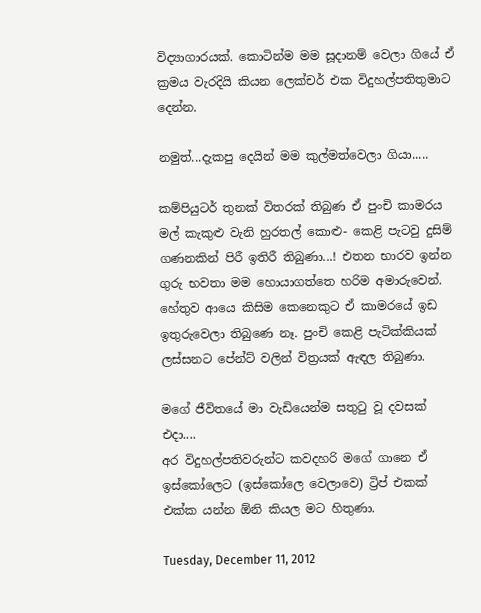විද්‍යාගාරයක්. කොටින්ම මම සූදානම් වෙලා ගියේ ඒ ක්‍රමය වැරදියි කියන ලෙක්චර් එක විදුහල්පතිතුමාට දෙන්න.

නමුත්...දැකපු දෙයින් මම කුල්මත්වෙලා ගියා.....

කම්පියුටර් තුනක් විතරක් තිබුණ ඒ පුංචි කාමරය මල් කැකුළු වැනි හුරතල් කොළු- කෙළි පැටවු දුසිම් ගණනකින් පිරී ඉතිරී තිබුණා...! එතන භාරව ඉන්න ගුරු භවතා මම හොයාගත්තෙ හරිම අමාරුවෙන්. හේතුව ආයෙ කිසිම කෙනෙකුට ඒ කාමරයේ ඉඩ ඉතුරුවෙලා තිබුණෙ නෑ. පුංචි කෙළි පැටික්කියක් ලස්සනට පේන්ට් වලින් විත්‍රයක් ඇඳල තිබුණා.

මගේ ජීවිතයේ මා වැඩියෙන්ම සතුටු වූ දවසක් එදා....
අර විදුහල්පතිවරුන්ට කවදහරි මගේ ගානෙ ඒ ඉස්කෝලෙට (ඉස්කෝලෙ වෙලාවෙ) ට්‍රිප් එකක් එක්ක යන්න ඕනි කියල මට හිතුණා.

Tuesday, December 11, 2012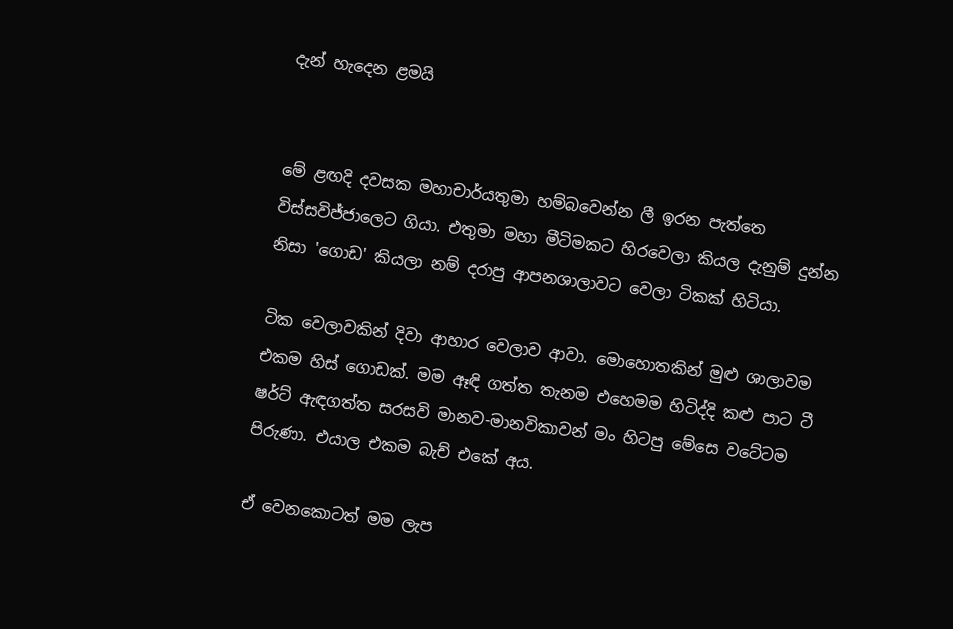දැන් හැදෙන ළමයි


මේ ළඟදි දවසක මහාචාර්යතුමා හම්බවෙන්න ලී ඉරන පැත්තෙ විස්සවිජ්ජාලෙට ගියා. එතුමා මහා මීටිමකට හිරවෙලා කියල දැනුම් දුන්න නිසා 'ගොඩ' කියලා නම් දරාපු ආපනශාලාවට වෙලා ටිකක් හිටියා.

ටික වෙලාවකින් දිවා ආහාර වෙලාව ආවා. මොහොතකින් මුළු ශාලාවම එකම හිස් ගොඩක්. මම ඈඳි ගත්ත තැනම එහෙමම හිටිද්දි කළු පාට ටී ෂර්ට් ඇඳගත්ත සරසවි මානව-මානවිකාවන් මං හිටපු මේසෙ වටේටම පිරුණා. එයාල එකම බැච් එකේ අය.

ඒ වෙනකොටත් මම ලැප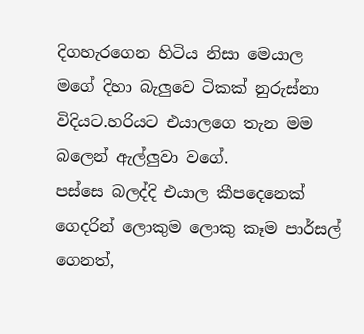දිගහැරගෙන හිටිය නිසා මෙයාල මගේ දිහා බැලුවෙ ටිකක් නුරුස්නා විදියට.හරියට එයාලගෙ තැන මම බලෙන් ඇල්ලුවා වගේ.
පස්සෙ බලද්දි එයාල කීපදෙනෙක් ගෙදරින් ලොකුම ලොකු කෑම පාර්සල් ගෙනත්,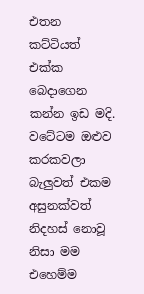එතන කට්ටියත් එක්ක බෙදාගෙන කන්න ඉඩ මදි. වටේටම ඔළුව කරකවලා බැලුවත් එකම අසුනක්වත් නිදහස් නොවූ නිසා මම එහෙම්ම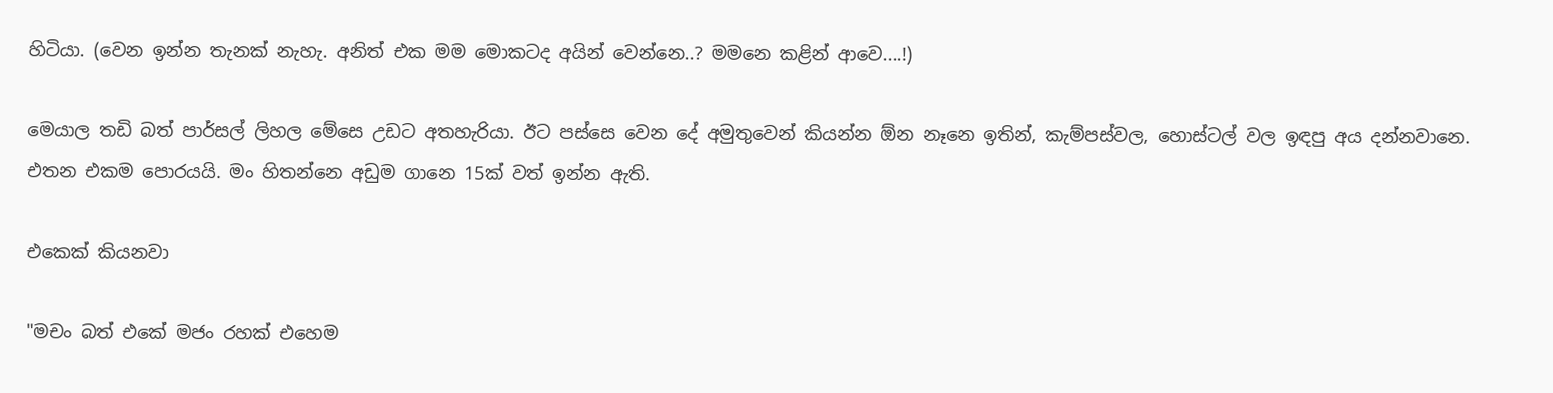හිටියා. (වෙන ඉන්න තැනක් නැහැ. අනිත් එක මම මොකටද අයින් වෙන්නෙ..? මමනෙ කළින් ආවෙ....!)

මෙයාල තඩි බත් පාර්සල් ලිහල මේසෙ උඩට අතහැරියා. ඊට පස්සෙ වෙන දේ අමුතුවෙන් කියන්න ඕන නෑනෙ ඉතින්, කැම්පස්වල, හොස්ටල් වල ඉඳපු අය දන්නවානෙ. එතන එකම පොරයයි. මං හිතන්නෙ අඩුම ගානෙ 15ක් වත් ඉන්න ඇති.

එකෙක් කියනවා

"මචං බත් එකේ මජං රහක් එහෙම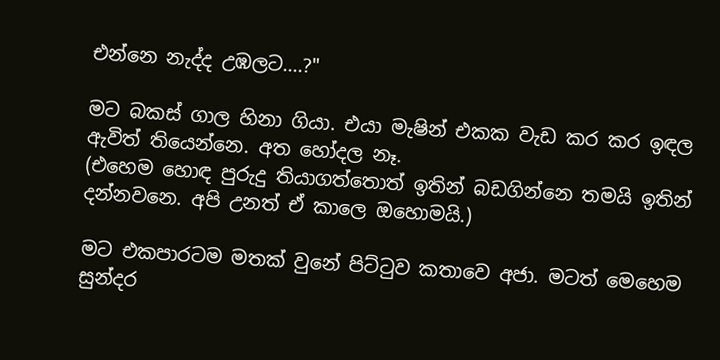එන්නෙ නැද්ද උඹලට....?"

මට බකස් ගාල හිනා ගියා. එයා මැෂින් එකක වැඩ කර කර ඉඳල ඇවිත් තියෙන්නෙ. අත හෝදල නෑ.
(එහෙම හොඳ පුරුදු තියාගත්තොත් ඉතින් බඩගින්නෙ තමයි ඉතින් දන්නවනෙ. අපි උනත් ඒ කාලෙ ඔහොමයි.)

මට එකපාරටම මතක් වුනේ පිට්ටුව කතාවෙ අජා. මටත් මෙහෙම සුන්දර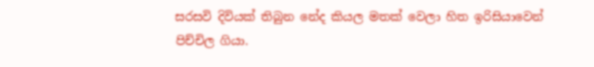සරසවි දිවියක් තිබුන නේද කියල මතක් වෙලා හිත ඉරිසියාවෙන් පිච්චිල ගියා.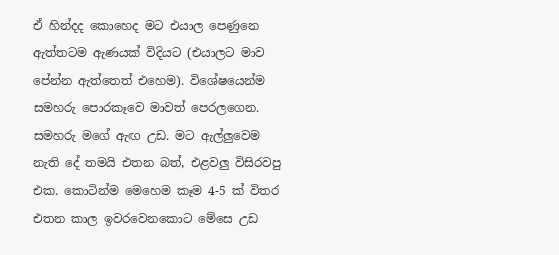ඒ හින්දද කොහෙද මට එයාල පෙණුනෙ ඇත්තටම ඇණයක් විදියට (එයාලට මාව පේන්න ඇත්තෙත් එහෙම). විශේෂයෙන්ම සමහරු පොරකෑවෙ මාවත් පෙරලගෙන. සමහරු මගේ ඇඟ උඩ. මට ඇල්ලුවෙම නැති දේ තමයි එතන බත්, එළවලු විසිරවපු එක. කොටින්ම මෙහෙම කෑම 4-5 ක් විතර එතන කාල ඉවරවෙනකොට මේසෙ උඩ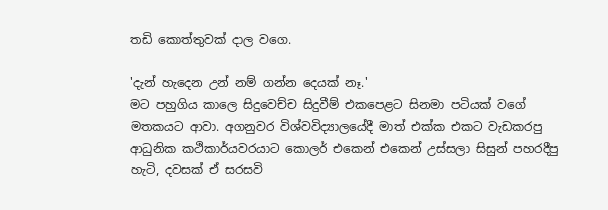තඩි කොත්තුවක් දාල වගෙ.

'දැන් හැදෙන උන් නම් ගන්න දෙයක් නෑ.'
මට පහුගිය කාලෙ සිදුවෙච්ච සිදුවීම් එකපෙළට සිනමා පටියක් වගේ මතකයට ආවා. අගනුවර විශ්වවිද්‍යාලයේදී මාත් එක්ක එකට වැඩකරපු ආධුනික කථිකාර්යවරයාට කොලර් එකෙන් එකෙන් උස්සලා සිසුන් පහරදීපු හැටි, දවසක් ඒ සරසවි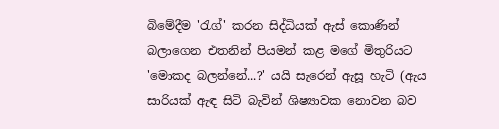බිමේදීම 'රැග්' කරන සිද්ධියක් ඇස් කොණින් බලාගෙන එතනින් පියමන් කළ මගේ මිතුරියට 'මොකද බලන්නේ...?' යයි සැරෙන් ඇසූ හැටි (ඇය සාරියක් ඇඳ සිටි බැවින් ශිෂ්‍යාවක නොවන බව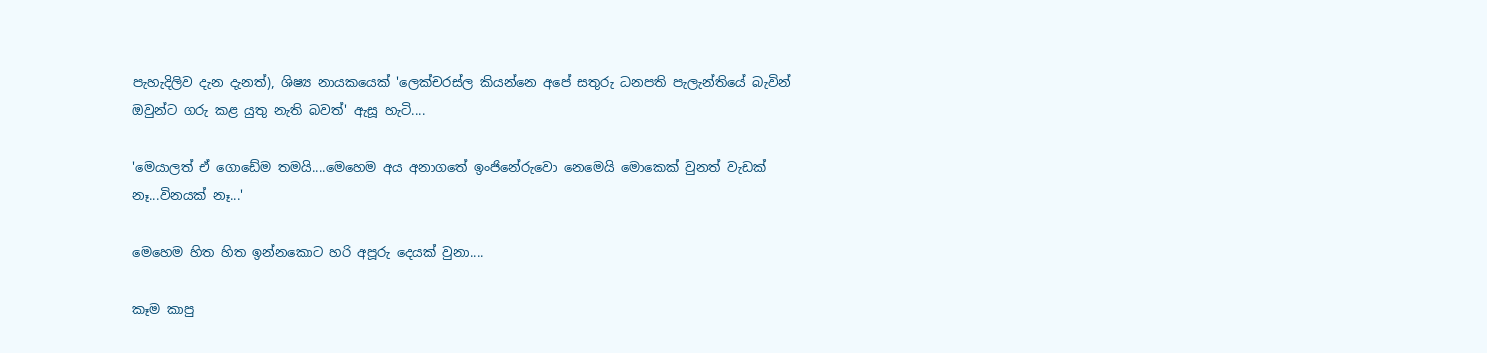පැහැදිලිව දැන දැනත්), ශිෂ්‍ය නායකයෙක් 'ලෙක්චරස්ල කියන්නෙ අපේ සතුරු ධනපති පැලැන්තියේ බැවින් ඔවුන්ට ගරු කළ යුතු නැති බවත්' ඇසූ හැටි....

'මෙයාලත් ඒ ගොඩේම තමයි....මෙහෙම අය අනාගතේ ඉංජිනේරුවො නෙමෙයි මොකෙක් වුනත් වැඩක් නෑ...විනයක් නෑ...'

මෙහෙම හිත හිත ඉන්නකොට හරි අපූරු දෙයක් වුනා....

කෑම කාපු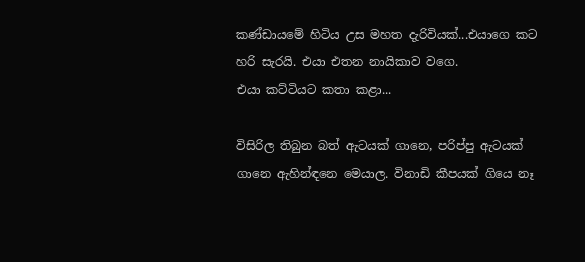කණ්ඩායමේ හිටිය උස මහත දැරිවියක්...එයාගෙ කට හරි සැරයි. එයා එතන නායිකාව වගෙ.
එයා කට්ටියට කතා කළා...

විසිරිල තිබුන බත් ඇටයක් ගානෙ, පරිප්පු ඇටයක් ගානෙ ඇහින්ඳනෙ මෙයාල. විනාඩි කීපයක් ගියෙ නෑ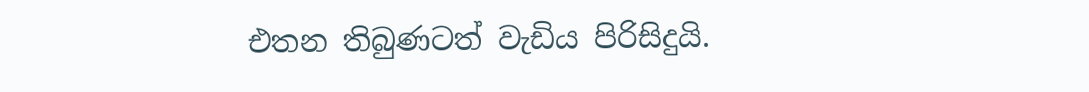එතන තිබුණටත් වැඩිය පිරිසිදුයි.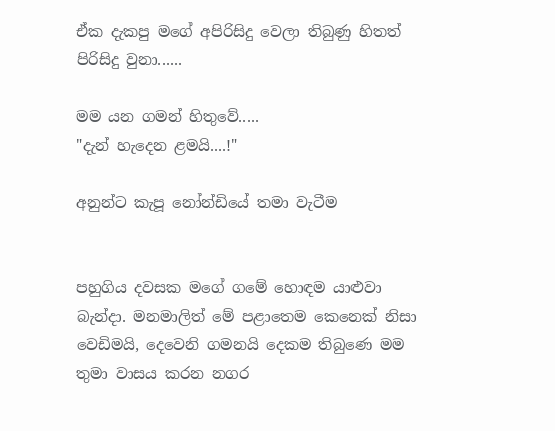ඒක දැකපු මගේ අපිරිසිදු වෙලා තිබුණු හිතත් පිරිසිදු වුනා......

මම යන ගමන් හිතුවේ.....
"දැන් හැදෙන ළමයි....!"

අනුන්ට කැපූ නෝන්ඩියේ තමා වැටීම


පහුගිය දවසක මගේ ගමේ හොඳම යාළුවා බැන්දා. මනමාලිත් මේ පළාතෙම කෙනෙක් නිසා වෙඩිමයි, දෙවෙනි ගමනයි දෙකම තිබුණෙ මම තුමා වාසය කරන නගර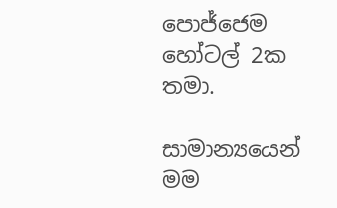පොජ්ජෙම හෝටල් 2ක තමා.

සාමාන්‍යයෙන් මම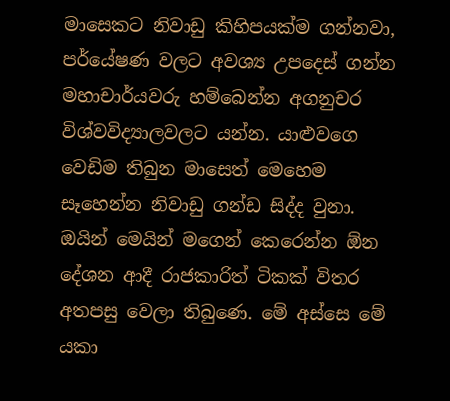මාසෙකට නිවාඩු කිහිපයක්ම ගන්නවා, පර්යේෂණ වලට අවශ්‍ය උපදෙස් ගන්න මහාචාර්යවරු හම්බෙන්න අගනුචර විශ්වවිද්‍යාලවලට යන්න. යාළුවගෙ වෙඩිම තිබුන මාසෙත් මෙහෙම සෑහෙන්න නිවාඩු ගන්ඩ සිද්ද වුනා. ඔයින් මෙයින් මගෙන් කෙරෙන්න ඕන දේශන ආදී රාජකාරිත් ටිකක් විතර අතපසු වෙලා තිබුණෙ. මේ අස්සෙ මේ යකා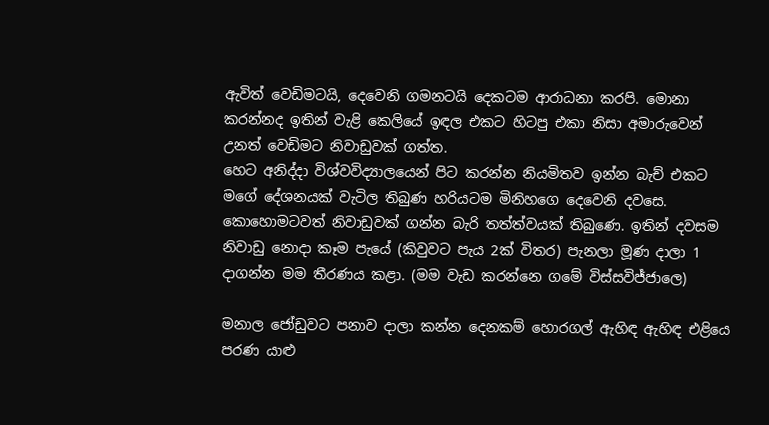ඇවිත් වෙඩිමටයි, දෙවෙනි ගමනටයි දෙකටම ආරාධනා කරපි. මොනා කරන්නද ඉතින් වැළි කෙලියේ ඉඳල එකට හිටපු එකා නිසා අමාරුවෙන් උනත් වෙඩිමට නිවාඩුවක් ගත්ත.
හෙට අනිද්දා විශ්වවිද්‍යාලයෙන් පිට කරන්න නියමිතව ඉන්න බැච් එකට මගේ දේශනයක් වැටිල තිබුණ හරියටම මිනිහගෙ දෙවෙනි දවසෙ. කොහොමටවත් නිවාඩුවක් ගන්න බැරි තත්ත්වයක් තිබුණෙ. ඉතින් දවසම නිවාඩු නොදා කෑම පැයේ (කිවුවට පැය 2ක් විතර) පැනලා මූණ දාලා 1 දාගන්න මම තීරණය කළා. (මම වැඩ කරන්නෙ ගමේ විස්සවිජ්ජාලෙ)

මනාල ජෝඩුවට පනාව දාලා කන්න දෙනකම් හොරගල් ඇහිඳ ඇහිඳ එළියෙ පරණ යාළු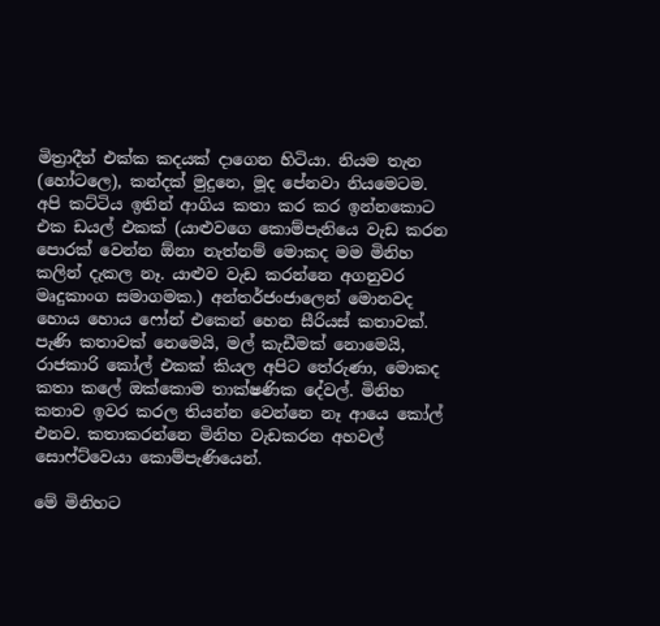මිත්‍රාදීන් එක්ක කදයක් දාගෙන හිටියා. නියම තැන (හෝටලෙ), කන්දක් මුදුනෙ, මූද පේනවා නියමෙටම. අපි කට්ටිය ඉතින් ආගිය කතා කර කර ඉන්නකොට එක ඩයල් එකක් (යාළුවගෙ කොම්පැනියෙ වැඩ කරන පොරක් වෙන්න ඕනා නැත්නම් මොකද මම මිනිහ කලින් දැකල නෑ. යාළුව වැඩ කරන්නෙ අගනුවර මෘදුකාංග සමාගමක.) අන්තර්ජංජාලෙන් මොනවද හොය හොය ෆෝන් එකෙන් හෙන සීරියස් කතාවක්. පැණි කතාවක් නෙමෙයි, මල් කැඩීමක් නොමෙයි, රාජකාරි කෝල් එකක් කියල අපිට තේරුණා, මොකද කතා කලේ ඔක්කොම තාක්ෂණික දේවල්. මිනිහ කතාව ඉවර කරල තියන්න වෙන්නෙ නෑ ආයෙ කෝල් එනව. කතාකරන්නෙ මිනිහ වැඩකරන අහවල් සොෆ්ට්වෙයා කොම්පැණියෙන්.

මේ මිනිහට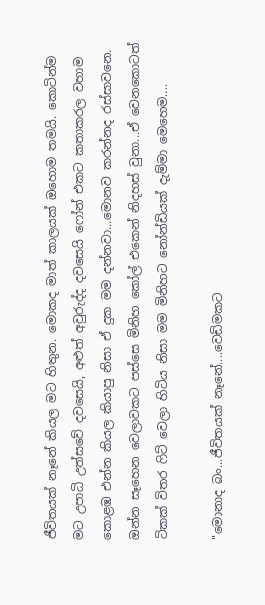ජීවිතයක් නෑනේ කියල මට හිතුන. මොකද මාත් කාලයක් ඔහොම තමයි. කොටින්ම මට උපාධි උත්සවේ දවසෙයි, අළුත් අවුරුද්ද දවසෙයි ෆෝන් එකට කතාකරල වහාම කොළඹ එන්න කියල කියාපු නිසා ඒ දුක මම දන්නවා...මොනව කරන්නද රස්සාවනෙ.
ඔන්න සෑහෙන වෙලාවකට පස්සෙ මිනිහ කෝල් එකෙන් නිදහස් වුනා...ඒ වෙනකොටත් ටිකක් විතර ෆිට් වෙලා හිටිය නිසා මම මිනිහට නෝන්ඩියක් දැම්මා මෙහෙම....

"මොනාද බං...ජීවිතයක් නෑනේ....වෙඩිමකට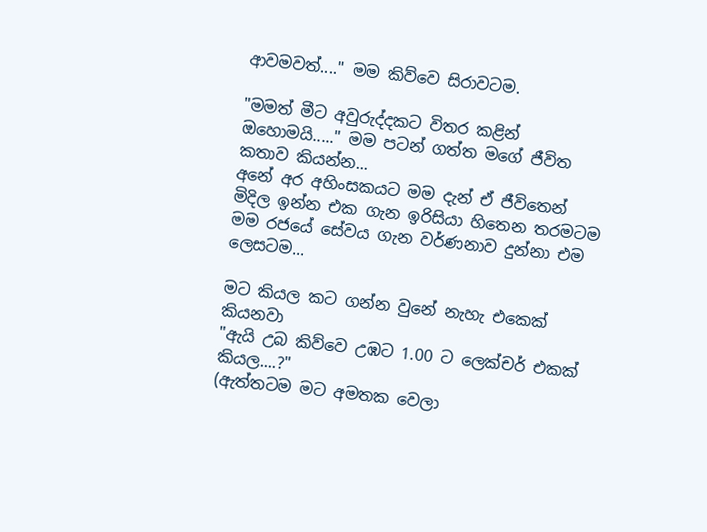ආවමවත්...." මම කිව්වෙ සිරාවටම.

"මමත් මීට අවුරුද්දකට විතර කළින් ඔහොමයි....." මම පටන් ගත්ත මගේ ජීවිත කතාව කියන්න...
අනේ අර අහිංසකයට මම දැන් ඒ ජීවිතෙන් මිදිල ඉන්න එක ගැන ඉරිසියා හිතෙන තරමටම මම රජයේ සේවය ගැන වර්ණනාව දුන්නා එම ලෙසටම...

මට කියල කට ගන්න වුනේ නැහැ එකෙක් කියනවා
"ඇයි උබ කිව්වෙ උඹට 1.00 ට ලෙක්චර් එකක් කියල....?"
(ඇත්තටම මට අමතක වෙලා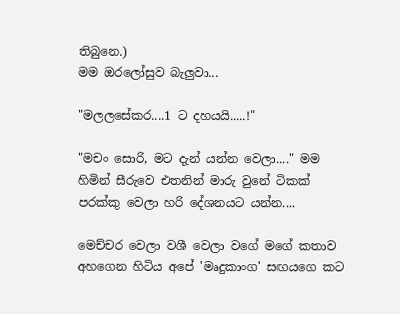තිබුනෙ.)
මම ඔරලෝසුව බැලුවා...

"මලලසේකර....1 ට දහයයි.....!"

"මචං සොරි, මට දැන් යන්න වෙලා...." මම හිමින් සීරුවෙ එතනින් මාරු වුනේ ටිකක් පරක්කු වෙලා හරි දේශනයට යන්න....

මෙච්චර වෙලා වශී වෙලා වගේ මගේ කතාව අහගෙන හිටිය අපේ 'මෘදුකාංග' සඟයගෙ කට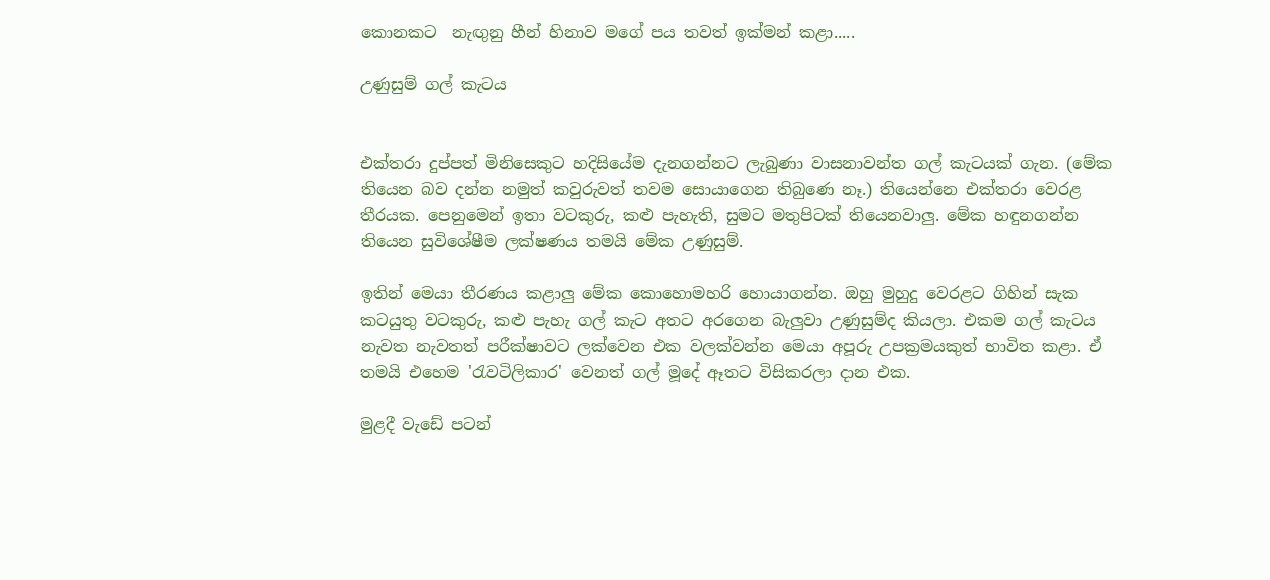කොනකට  නැඟුනු හීන් හිනාව මගේ පය තවත් ඉක්මන් කළා.....

උණුසුම් ගල් කැටය


එක්තරා දුප්පත් මිනිසෙකුට හදිසියේම දැනගන්නට ලැබුණා වාසනාවන්ත ගල් කැටයක් ගැන. (මේක තියෙන බව දන්න නමුත් කවුරුවත් තවම සොයාගෙන තිබුණෙ නෑ.) තියෙන්නෙ එක්තරා වෙරළ තීරයක. පෙනුමෙන් ඉතා වටකුරු, කළු පැහැති, සුමට මතුපිටක් තියෙනවාලු. මේක හඳුනගන්න තියෙන සුවිශේෂීම ලක්ෂණය තමයි මේක උණුසුම්.

ඉතින් මෙයා තීරණය කළාලු මේක කොහොමහරි හොයාගන්න. ඔහු මුහුදු වෙරළට ගිහින් සැක කටයුතු වටකුරු, කළු පැහැ ගල් කැට අතට අරගෙන බැලුවා උණුසුම්ද කියලා. එකම ගල් කැටය නැවත නැවතත් පරීක්ෂාවට ලක්වෙන එක වලක්වන්න මෙයා අපූරු උපක්‍රමයකුත් භාවිත කළා. ඒ තමයි එහෙම 'රැවටිලිකාර' වෙනත් ගල් මූදේ ඈතට විසිකරලා දාන එක.

මුළදී වැඩේ පටන්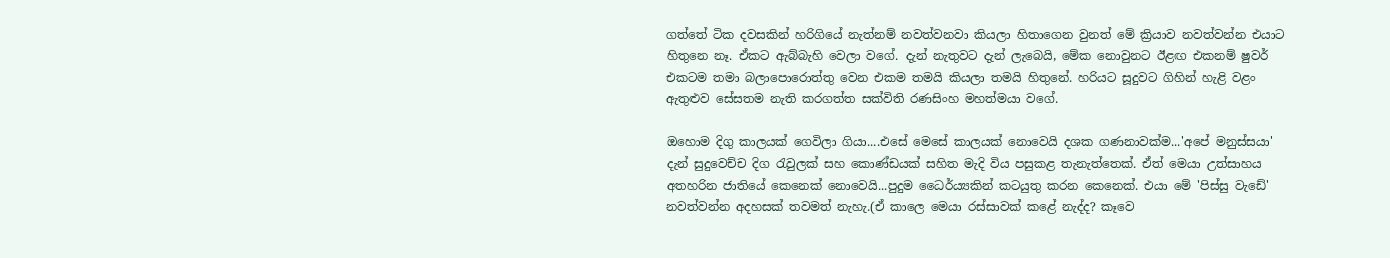ගත්තේ ටික දවසකින් හරිගියේ නැත්නම් නවත්වනවා කියලා හිතාගෙන වුනත් මේ ක්‍රියාව නවත්වන්න එයාට හිතුනෙ නෑ. ඒකට ඇබ්බැහි වෙලා වගේ. දැන් නැතුවට දැන් ලැබෙයි, මේක නොවුනට ඊළඟ එකනම් ෂුවර් එකටම තමා බලාපොරොත්තු වෙන එකම තමයි කියලා තමයි හිතුනේ. හරියට සූදුවට ගිහින් හැළි වළං ඇතුළුව සේසතම නැති කරගත්ත සක්විති රණසිංහ මහත්මයා වගේ.

ඔහොම දිගු කාලයක් ගෙවිලා ගියා....එසේ මෙසේ කාලයක් නොවෙයි දශක ගණනාවක්ම...'අපේ මනුස්සයා' දැන් සුදුවෙච්ච දිග රැවුලක් සහ කොණ්ඩයක් සහිත මැදි විය පසුකළ තැනැත්තෙක්. ඒත් මෙයා උත්සාහය අතහරින ජාතියේ කෙනෙක් නොවෙයි...පුදුම ධෛර්ය්‍යකින් කටයුතු කරන කෙනෙක්. එයා මේ 'පිස්සු වැඩේ' නවත්වන්න අදහසක් තවමත් නැහැ.(ඒ කාලෙ මෙයා රස්සාවක් කළේ නැද්ද? කෑවෙ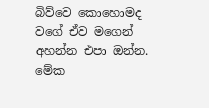බිව්වෙ කොහොමද වගේ ඒව මගෙන් අහන්න එපා ඔන්න. මේක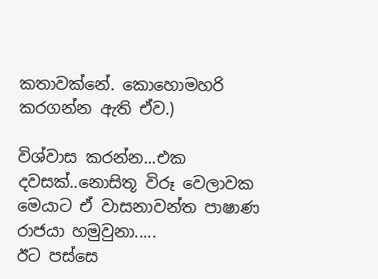කතාවක්නේ. කොහොමහරි කරගන්න ඇති ඒව.)

විශ්වාස කරන්න...එක දවසක්..නොසිතූ විරූ වෙලාවක මෙයාට ඒ වාසනාවන්ත පාෂාණ රාජයා හමුවුනා.....
ඊට පස්සෙ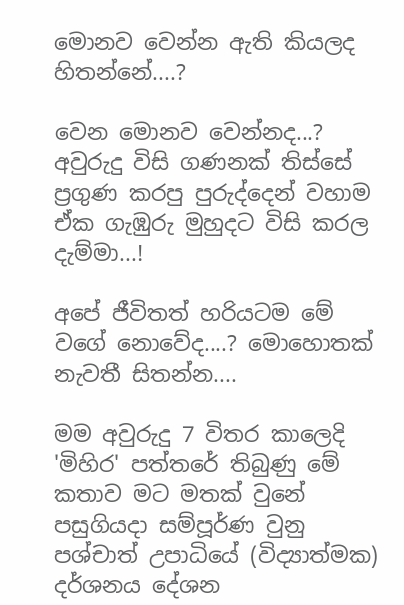මොනව වෙන්න ඇති කියලද හිතන්නේ....?

වෙන මොනව වෙන්නද...? අවුරුදු විසි ගණනක් තිස්සේ ප්‍රගුණ කරපු පුරුද්දෙන් වහාම ඒක ගැඹුරු මුහුදට විසි කරල දැම්මා...!

අපේ ජීවිතත් හරියටම මේ වගේ නොවේද....? මොහොතක් නැවතී සිතන්න....

මම අවුරුදු 7 විතර කාලෙදි 'මිහිර' පත්තරේ තිබුණු මේ කතාව මට මතක් වුනේ පසුගියදා සම්පූර්ණ වුනු පශ්චාත් උපාධියේ (විද්‍යාත්මක) දර්ශනය දේශන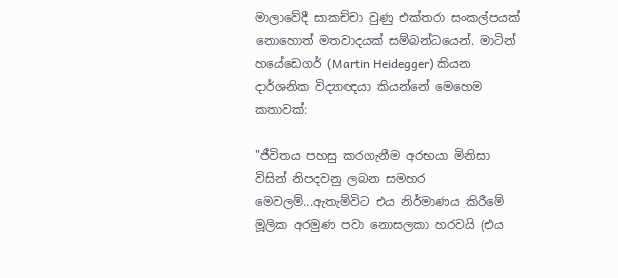මාලාවේදී සාකච්චා වුණු එක්තරා සංකල්පයක් නොහොත් මතවාදයක් සම්බන්ධයෙන්. මාටින් හයේඩෙගර් (Martin Heidegger) කියන දාර්ශනික විද්‍යාඥයා කියන්නේ මෙහෙම කතාවක්:

"ජීවිතය පහසු කරගැනීම අරභයා මිනිසා විසින් නිපදවනු ලබන සමහර මෙවලම්...ඇතැම්විට එය නිර්මාණය කිරීමේ මූලික අරමුණ පවා නොසලකා හරවයි (එය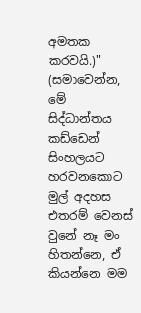අමතක කරවයි.)"
(සමාවෙන්න, මේ සිද්ධාන්තය කඩ්ඩෙන් සිංහලයට හරවනකොට මුල් අදහස එතරම් වෙනස් වුනේ නෑ මං හිතන්නෙ, ඒ කියන්නෙ මම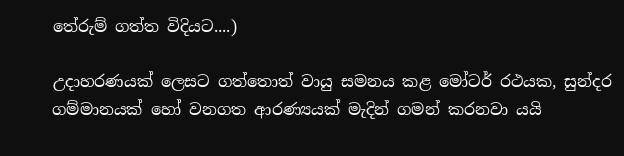තේරුම් ගත්ත විදියට....)

උදාහරණයක් ලෙසට ගත්තොත් වායු සමනය කළ මෝටර් රථයක, සුන්දර ගම්මානයක් හෝ වනගත ආරණ්‍යයක් මැදින් ගමන් කරනවා යයි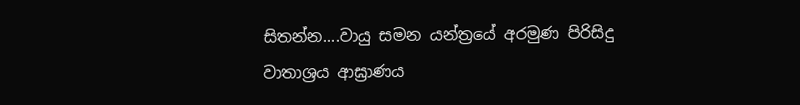සිතන්න....වායු සමන යන්ත්‍රයේ අරමුණ පිරිසිදු වාතාශ්‍රය ආඝ්‍රාණය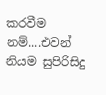කරවීම නම්....එවන් නියම සුපිරිසිදු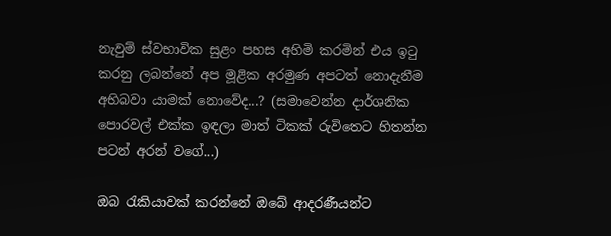නැවුම් ස්වභාවික සුළං පහස අහිමි කරමින් එය ඉටු කරනු ලබන්නේ අප මූළික අරමුණ අපටත් නොදැනීම අභිබවා යාමක් නොවේද...? (සමාවෙන්න දාර්ශනික පොරවල් එක්ක ඉඳලා මාත් ටිකක් රුවිතෙට හිතන්න පටන් අරන් වගේ...)

ඔබ රැකියාවක් කරන්නේ ඔබේ ආදරණීයන්ට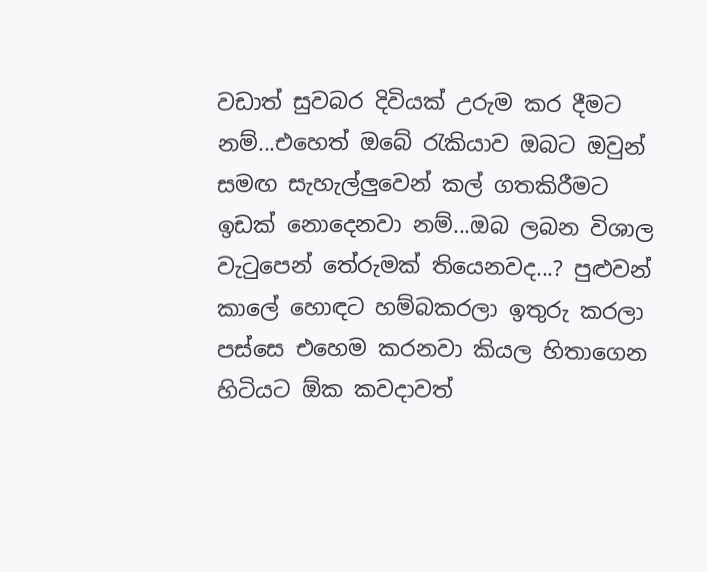වඩාත් සුවබර දිවියක් උරුම කර දීමට නම්...එහෙත් ඔබේ රැකියාව ඔබට ඔවුන් සමඟ සැහැල්ලුවෙන් කල් ගතකිරීමට ඉඩක් නොදෙනවා නම්...ඔබ ලබන විශාල වැටුපෙන් තේරුමක් තියෙනවද...? පුළුවන් කාලේ හොඳට හම්බකරලා ඉතුරු කරලා පස්සෙ එහෙම කරනවා කියල හිතාගෙන හිටියට ඕක කවදාවත්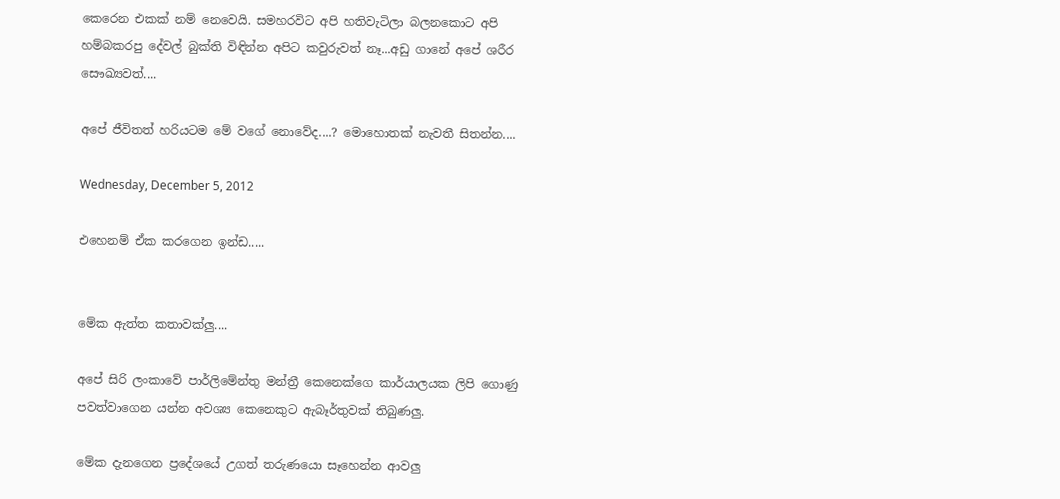කෙරෙන එකක් නම් නෙවෙයි. සමහරවිට අපි හතිවැටිලා බලනකොට අපි හම්බකරපු දේවල් බුක්ති විඳින්න අපිට කවුරුවත් නෑ...අඩු ගානේ අපේ ශරීර සෞඛ්‍යවත්....

අපේ ජීවිතත් හරියටම මේ වගේ නොවේද....? මොහොතක් නැවතී සිතන්න....

Wednesday, December 5, 2012

එහෙනම් ඒක කරගෙන ඉන්ඩ.....


මේක ඇත්ත කතාවක්ලු....

අපේ සිරි ලංකාවේ පාර්ලිමේන්තු මන්ත්‍රී කෙනෙක්ගෙ කාර්යාලයක ලිපි ගොණු පවත්වාගෙන යන්න අවශ්‍ය කෙනෙකුට ඇබෑර්තුවක් තිබුණලු.

මේක දැනගෙන ප්‍රදේශයේ උගත් තරුණයො සෑහෙන්න ආවලු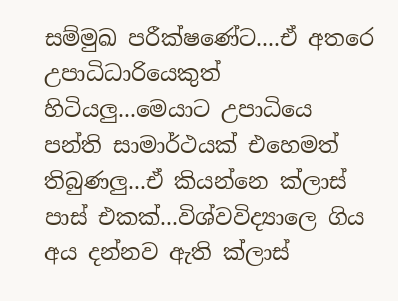සම්මුඛ පරීක්ෂණේට....ඒ අතරෙ උපාධිධාරියෙකුත් හිටියලු...මෙයාට උපාධියෙ පන්ති සාමාර්ථයක් එහෙමත් තිබුණලු...ඒ කියන්නෙ ක්ලාස් පාස් එකක්...විශ්වවිද්‍යාලෙ ගිය අය දන්නව ඇති ක්ලාස්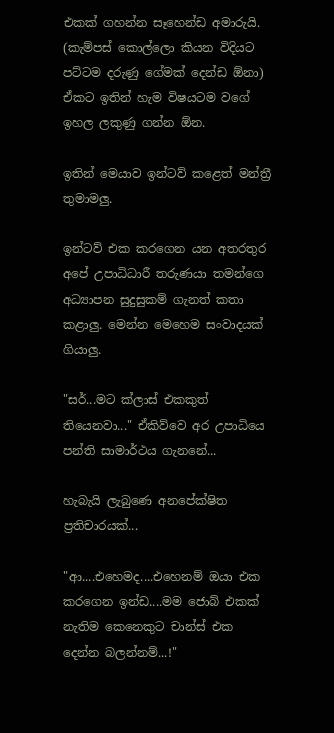එකක් ගහන්න සෑහෙන්ඩ අමාරුයි. (කැම්පස් කොල්ලො කියන විදියට පට්ටම දරුණු ගේමක් දෙන්ඩ ඕනා) ඒකට ඉතින් හැම විෂයටම වගේ ඉහල ලකුණු ගන්න ඕන.

ඉතින් මෙයාව ඉන්ටව් කළෙත් මන්ත්‍රී තුමාමලු.

ඉන්ටව් එක කරගෙන යන අතරතුර අපේ උපාධිධාරී තරුණයා තමන්ගෙ අධ්‍යාපන සුදුසුකම් ගැනත් කතා කළාලු. මෙන්න මෙහෙම සංවාදයක් ගියාලු.

"සර්...මට ක්ලාස් එකකුත් තියෙනවා..." ඒකිව්වෙ අර උපාධියෙ පන්ති සාමාර්ථය ගැනනේ...

හැබැයි ලැබුණෙ අනපේක්ෂිත ප්‍රතිචාරයක්...

"ආ....එහෙමද....එහෙනම් ඔයා එක කරගෙන ඉන්ඩ....මම ජොබ් එකක් නැතිම කෙනෙකුට චාන්ස් එක දෙන්න බලන්නම්...!"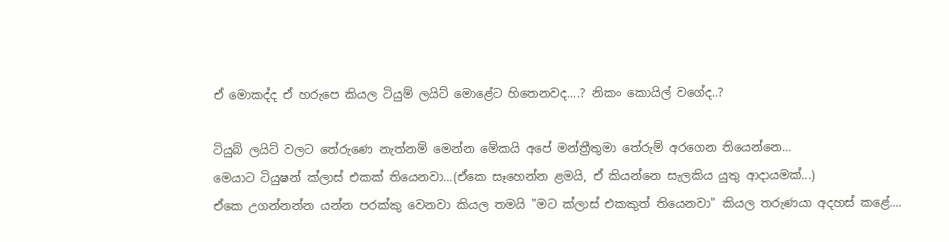ඒ මොකද්ද ඒ හරුපෙ කියල ටියුම් ලයිට් මොළේට හිතෙනවද....? නිකං කොයිල් වගේද..?

ටියුබ් ලයිට් වලට තේරුණෙ නැත්නම් මෙන්න මේකයි අපේ මන්ත්‍රීතුමා තේරුම් අරගෙන තියෙන්නෙ...
මෙයාට ටියුෂන් ක්ලාස් එකක් තියෙනවා...(ඒකෙ සෑහෙන්න ළමයි, ඒ කියන්නෙ සැලකිය යුතු ආදායමක්...)
ඒකෙ උගන්නන්න යන්න පරක්කු වෙනවා කියල තමයි "මට ක්ලාස් එකකුත් තියෙනවා" කියල තරුණයා අදහස් කළේ....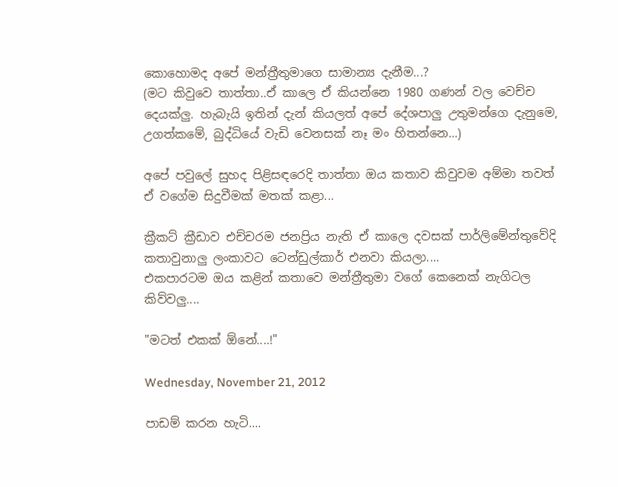කොහොමද අපේ මන්ත්‍රීතුමාගෙ සාමාන්‍ය දැනීම...?
(මට කිවුවෙ තාත්තා..ඒ කාලෙ ඒ කියන්නෙ 1980 ගණන් වල වෙච්ච දෙයක්ලු. හැබැයි ඉතින් දැන් කියලත් අපේ දේශපාලු උතුමන්ගෙ දැනුමෙ, උගත්කමේ, බුද්ධියේ වැඩි වෙනසක් නෑ මං හිතන්නෙ...)

අපේ පවුලේ සුහද පිළිසඳරෙදි තාත්තා ඔය කතාව කිවුවම අම්මා තවත් ඒ වගේම සිදුවීමක් මතක් කළා...

ක්‍රීකට් ක්‍රීඩාව එච්චරම ජනප්‍රිය නැති ඒ කාලෙ දවසක් පාර්ලිමේන්තුවේදි කතාවුනාලු ලංකාවට ටෙන්ඩුල්කාර් එනවා කියලා....
එකපාරටම ඔය කළින් කතාවෙ මන්ත්‍රීතුමා වගේ කෙනෙක් නැගිටල කිව්වලු....

"මටත් එකක් ඕනේ....!"

Wednesday, November 21, 2012

පාඩම් කරන හැටි....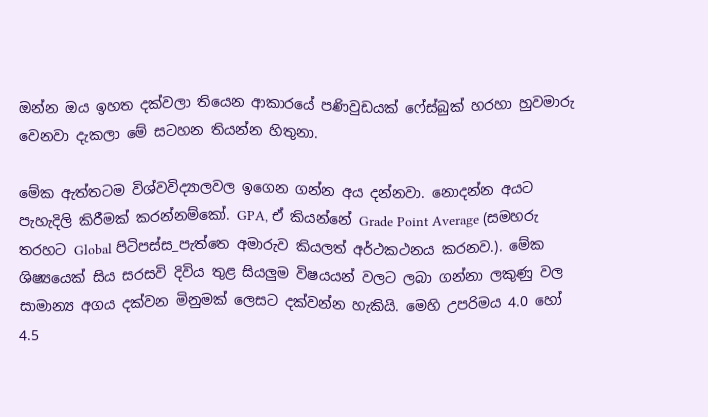ඔන්න ඔය ඉහත දක්වලා තියෙන ආකාරයේ පණිවුඩයක් ෆේස්බුක් හරහා හුවමාරු වෙනවා දැකලා මේ සටහන තියන්න හිතුනා.

මේක ඇත්තටම විශ්වවිද්‍යාලවල ඉගෙන ගන්න අය දන්නවා. නොදන්න අයට පැහැදිලි කිරීමක් කරන්නම්කෝ. GPA, ඒ කියන්නේ Grade Point Average (සමහරු තරහට Global පිටිපස්ස_පැත්තෙ අමාරුව කියලත් අර්ථකථනය කරනව.). මේක ශිෂ්‍යයෙක් සිය සරසවි දිවිය තුළ සියලුම විෂයයන් වලට ලබා ගන්නා ලකුණු වල සාමාන්‍ය අගය දක්වන මිනුමක් ලෙසට දක්වන්න හැකියි. මෙහි උපරිමය 4.0 හෝ 4.5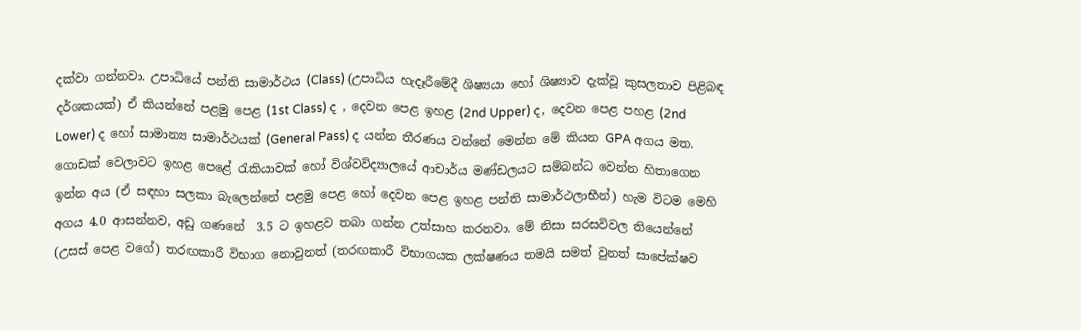දක්වා ගන්නවා. උපාධියේ පන්ති සාමාර්ථය (Class) (උපාධිය හැදෑරීමේදී ශිෂ්‍යයා හෝ ශිෂ්‍යාව දැක්වූ කුසලතාව පිළිබඳ දර්ශකයක්) ඒ කියන්නේ පළමු පෙළ (1st Class) ද , දෙවන පෙළ ඉහළ (2nd Upper) ද, දෙවන පෙළ පහළ (2nd Lower) ද හෝ සාමාන්‍ය සාමාර්ථයක් (General Pass) ද යන්න තීරණය වන්නේ මෙන්න මේ කියන GPA අගය මත. ගොඩක් වෙලාවට ඉහළ පෙළේ රැකියාවක් හෝ විශ්වවිද්‍යාලයේ ආචාර්ය මණ්ඩලයට සම්බන්ධ වෙන්න හිතාගෙන ඉන්න අය (ඒ සඳහා සලකා බැලෙන්නේ පළමු පෙළ හෝ දෙවන පෙළ ඉහළ පන්ති සාමාර්ථලාභීන්) හැම විටම මෙහි අගය 4.0 ආසන්නව, අඩු ගණනේ  3.5 ට ඉහළව තබා ගන්න උත්සාහ කරනවා. මේ නිසා සරසවිවල තියෙන්නේ (උසස් පෙළ වගේ) තරඟකාරී විභාග නොවුනත් (තරඟකාරී විභාගයක ලක්ෂණය තමයි සමත් වුනත් සාපේක්ෂව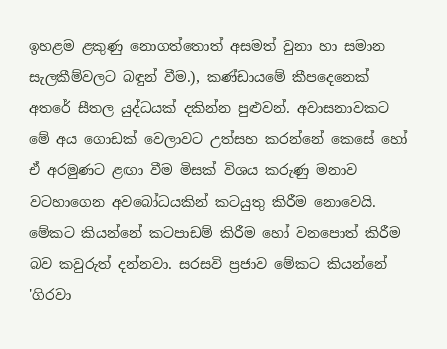ඉහළම ළකුණු නොගත්තොත් අසමත් වුනා හා සමාන සැලකීම්වලට බඳුන් වීම.), කණ්ඩායමේ කීපදෙනෙක් අතරේ සීතල යුද්ධයක් දකින්න පුළුවන්. අවාසනාවකට මේ අය ගොඩක් වෙලාවට උත්සහ කරන්නේ කෙසේ හෝ ඒ අරමුණට ළඟා වීම මිසක් විශය කරුණු මනාව වටහාගෙන අවබෝධයකින් කටයුතු කිරීම නොවෙයි. මේකට කියන්නේ කටපාඩම් කිරීම හෝ වනපොත් කිරීම බව කවුරුත් දන්නවා. සරසවි ප්‍රජාව මේකට කියන්නේ 'ගිරවා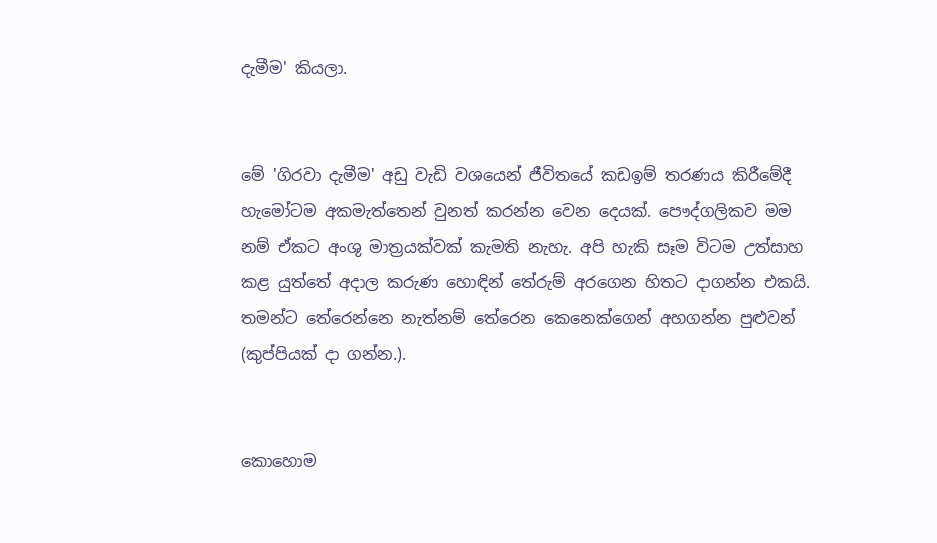දැමීම' කියලා.


මේ 'ගිරවා දැමීම' අඩු වැඩි වශයෙන් ජීවිතයේ කඩඉම් තරණය කිරීමේදී හැමෝටම අකමැත්තෙන් වුනත් කරන්න වෙන දෙයක්. පෞද්ගලිකව මම නම් ඒකට අංශු මාත්‍රයක්වක් කැමති නැහැ. අපි හැකි සෑම විටම උත්සාහ කළ යුත්තේ අදාල කරුණ හොඳින් තේරුම් අරගෙන හිතට දාගන්න එකයි. තමන්ට තේරෙන්නෙ නැත්නම් තේරෙන කෙනෙක්ගෙන් අහගන්න පුළුවන් (කුප්පියක් දා ගන්න.).


කොහොම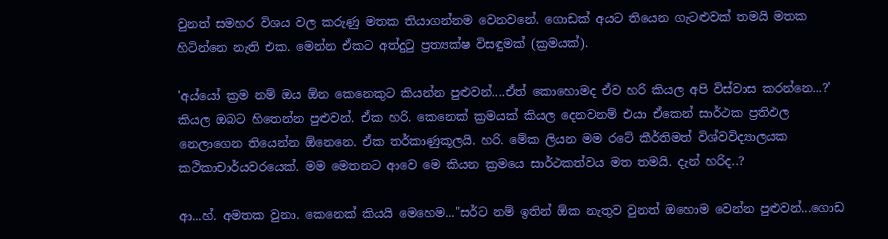වුනත් සමහර විශය වල කරුණු මතක තියාගන්නම වෙනවනේ. ගොඩක් අයට තියෙන ගැටළුවක් තමයි මතක හිටින්නෙ නැති එක. මෙන්න ඒකට අත්දුටු ප්‍රත්‍යක්ෂ විසඳුමක් (ක්‍රමයක්).

'අය්යෝ ක්‍රම නම් ඔය ඕන කෙනෙකුට කියන්න පුළුවන්....ඒත් කොහොමද ඒව හරි කියල අපි විස්වාස කරන්නෙ...?' කියල ඔබට හිතෙන්න පුළුවන්. ඒක හරි. කෙනෙක් ක්‍රමයක් කියල දෙනවනම් එයා ඒකෙන් සාර්ථක ප්‍රතිඵල නෙලාගෙන තියෙන්න ඕනෙනෙ. ඒක තර්කාණුකූලයි. හරි. මේක ලියන මම රටේ කීර්තිමත් විශ්වවිද්‍යාලයක කථිකාචාර්යවරයෙක්. මම මෙතනට ආවෙ මෙ කියන ක්‍රමයෙ සාර්ථකත්වය මත තමයි. දැන් හරිද..?

ආ...හ්. අමතක වුනා. කෙනෙක් කියයි මෙහෙම..."සර්ට නම් ඉතින් ඕක නැතුව වුනත් ඔහොම වෙන්න පුළුවන්...ගොඩ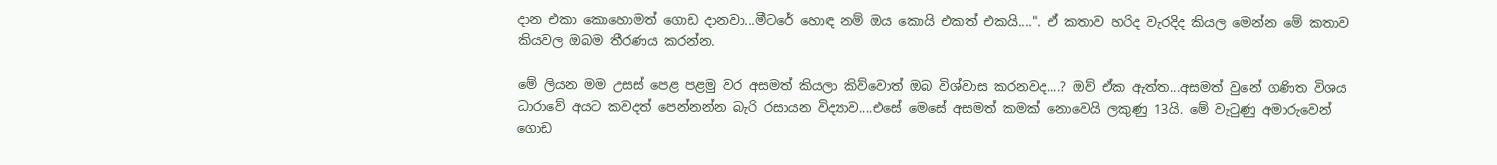දාන එකා කොහොමත් ගොඩ දානවා...මීටරේ හොඳ නම් ඔය කොයි එකත් එකයි....". ඒ කතාව හරිද වැරදිද කියල මෙන්න මේ කතාව කියවල ඔබම තීරණය කරන්න.

මේ ලියන මම උසස් පෙළ පළමු වර අසමත් කියලා කිව්වොත් ඔබ විශ්වාස කරනවද....? ඔව් ඒක ඇත්ත...අසමත් වුනේ ගණිත විශය ධාරාවේ අයට කවදත් පෙන්නන්න බැරි රසායන විද්‍යාව....එසේ මෙසේ අසමත් කමක් නොවෙයි ලකුණු 13යි. මේ වැටුණු අමාරුවෙන් ගොඩ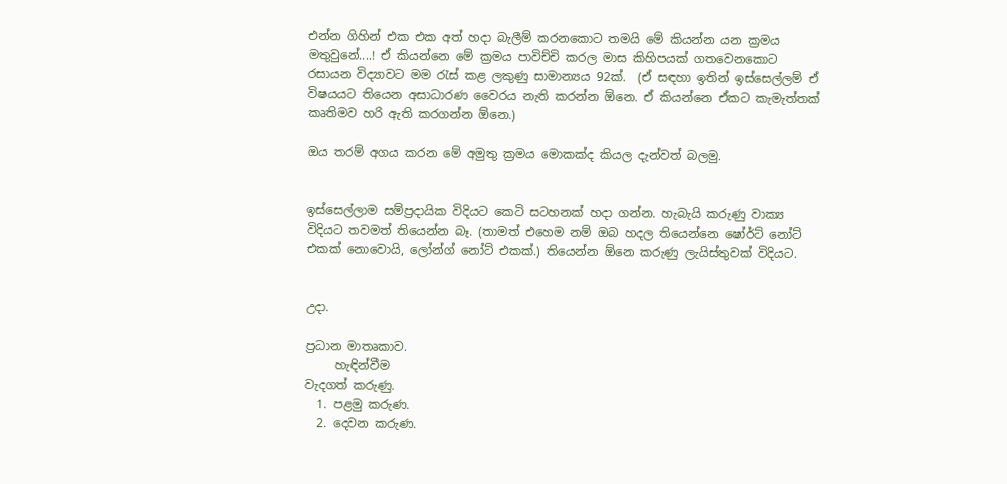එන්න ගිහින් එක එක අත් හදා බැලීම් කරනකොට තමයි මේ කියන්න යන ක්‍රමය මතුවුනේ....! ඒ කියන්නෙ මේ ක්‍රමය පාවිච්චි කරල මාස කිහිපයක් ගතවෙනකොට රසායන විද්‍යාවට මම රැස් කළ ලකුණු සාමාන්‍යය 92ක්.  (ඒ සඳහා ඉතින් ඉස්සෙල්ලම් ඒ විෂයයට තියෙන අසාධාරණ වෛරය නැති කරන්න ඕනෙ. ඒ කියන්නෙ ඒකට කැමැත්තක් කෘතිමව හරි ඇති කරගන්න ඕනෙ.)

ඔය තරම් අගය කරන මේ අමුතු ක්‍රමය මොකක්ද කියල දැන්වත් බලමු.


ඉස්සෙල්ලාම සම්ප්‍රදායික විදියට කෙටි සටහනක් හදා ගන්න. හැබැයි කරුණු වාක්‍ය විදියට තවමත් තියෙන්න බෑ. (තාමත් එහෙම නම් ඔබ හදල තියෙන්නෙ ෂෝර්ට් නෝට් එකක් නොවොයි, ලෝන්ග් නෝට් එකක්.) තියෙන්න ඕනෙ කරුණු ලැයිස්තුවක් විදියට.


උදා.

ප්‍රධාන මාතෘකාව.
     හැඳින්වීම
වැදගත් කරුණු.
  1. පළමු කරුණ.
  2. දෙවන කරුණ.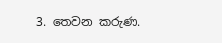3. තෙවන කරුණ.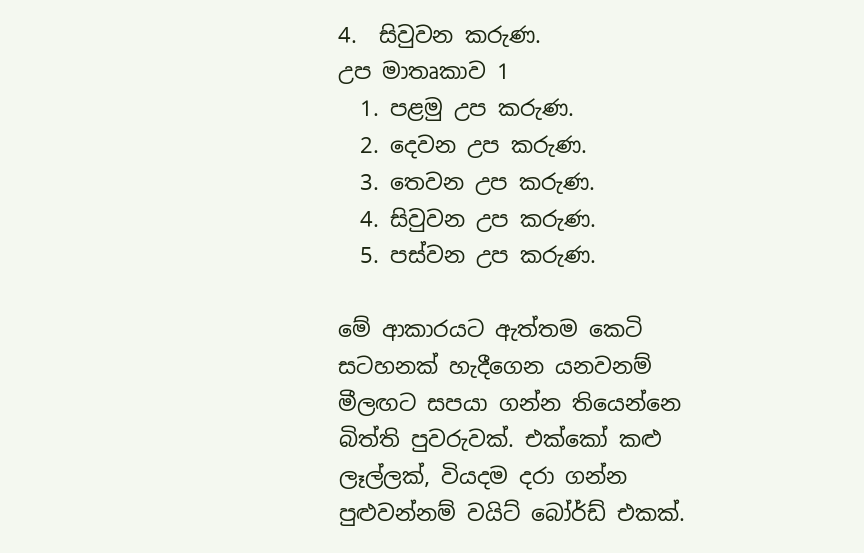4.  සිවුවන කරුණ.
උප මාතෘකාව 1
  1. පළමු උප කරුණ.
  2. දෙවන උප කරුණ.
  3. තෙවන උප කරුණ.
  4. සිවුවන උප කරුණ.
  5. පස්වන උප කරුණ.

මේ ආකාරයට ඇත්තම කෙටි සටහනක් හැදීගෙන යනවනම් මීලඟට සපයා ගන්න තියෙන්නෙ බිත්ති පුවරුවක්. එක්කෝ කළු ලෑල්ලක්, වියදම දරා ගන්න පුළුවන්නම් වයිට් බෝර්ඩ් එකක්.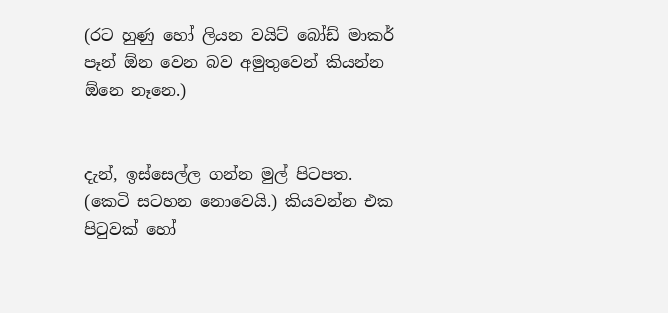(රට හුණු හෝ ලියන වයිට් බෝඩ් මාකර් පෑන් ඕන වෙන බව අමුතුවෙන් කියන්න ඕනෙ නෑනෙ.)


දැන්, ඉස්සෙල්ල ගන්න මුල් පිටපත. (කෙටි සටහන නොවෙයි.) කියවන්න එක පිටුවක් හෝ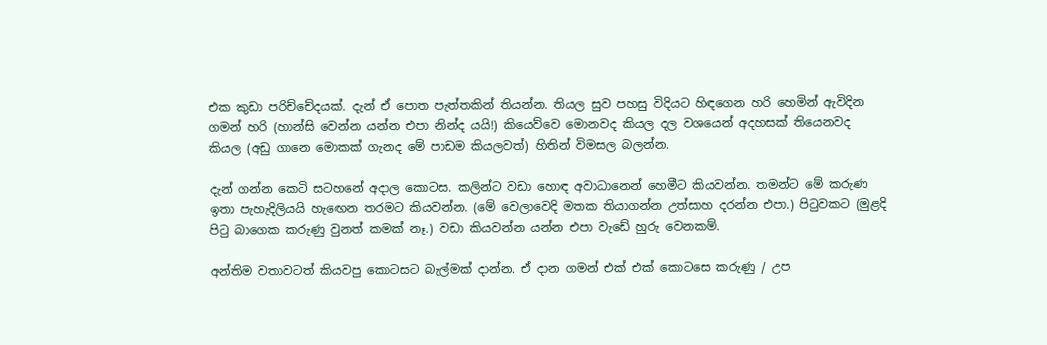එක කුඩා පරිච්චේදයක්. දැන් ඒ පොත පැත්තකින් තියන්න. තියල සුව පහසු විදියට හිඳගෙන හරි හෙමින් ඇවිදින ගමන් හරි (හාන්සි වෙන්න යන්න එපා නින්ද යයි!) කියෙව්වෙ මොනවද කියල දල වශයෙන් අදහසක් තියෙනවද කියල (අඩු ගානෙ මොකක් ගැනද මේ පාඩම කියලවත්) හිතින් විමසල බලන්න.

දැන් ගන්න කෙටි සටහනේ අදාල කොටස. කලින්ට වඩා හොඳ අවාධානෙන් හෙමීට කියවන්න. තමන්ට මේ කරුණ ඉතා පැහැදිලියයි හැඟෙන තරමට කියවන්න. (මේ වෙලාවෙදි මතක තියාගන්න උත්සාහ දරන්න එපා.) පිටුවකට (මුළදි පිටු බාගෙක කරුණු වුනත් කමක් නෑ.) වඩා කියවන්න යන්න එපා වැඩේ හුරු වෙනකම්.

අන්තිම වතාවටත් කියවපු කොටසට බැල්මක් දාන්න. ඒ දාන ගමන් එක් එක් කොටසෙ කරුණු / උප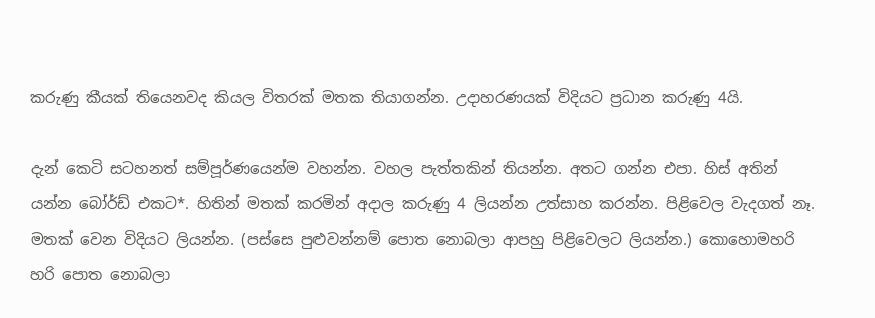කරුණු කීයක් තියෙනවද කියල විතරක් මතක තියාගන්න. උදාහරණයක් විදියට ප්‍රධාන කරුණු 4යි.

දැන් කෙටි සටහනත් සම්පූර්ණයෙන්ම වහන්න. වහල පැත්තකින් තියන්න. අතට ගන්න එපා. හිස් අතින් යන්න බෝර්ඩ් එකට*. හිතින් මතක් කරමින් අදාල කරුණු 4 ලියන්න උත්සාහ කරන්න. පිළිවෙල වැදගත් නෑ. මතක් වෙන විදියට ලියන්න. (පස්සෙ පුළුවන්නම් පොත නොබලා ආපහු පිළිවෙලට ලියන්න.) කොහොමහරි හරි පොත නොබලා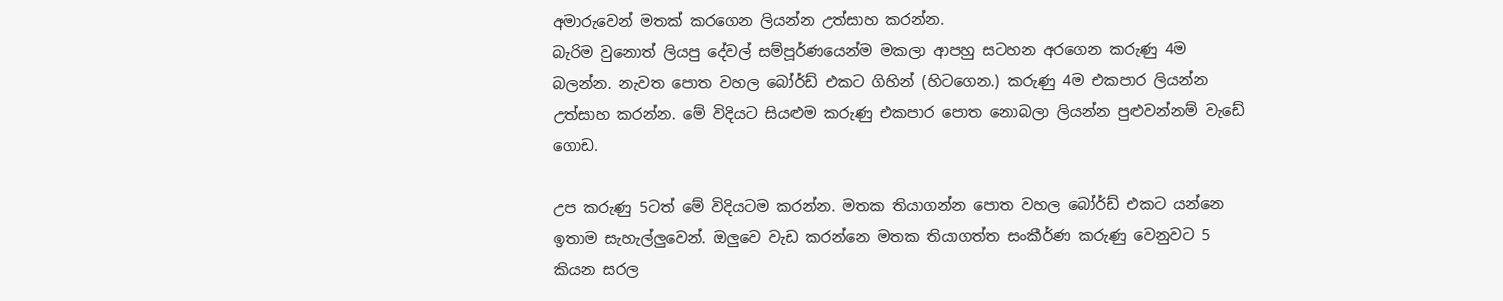අමාරුවෙන් මතක් කරගෙන ලියන්න උත්සාහ කරන්න.
බැරිම වුනොත් ලියපු දේවල් සම්පූර්ණයෙන්ම මකලා ආපහු සටහන අරගෙන කරුණු 4ම බලන්න. නැවත පොත වහල බෝර්ඩ් එකට ගිහින් (හිටගෙන.) කරුණු 4ම එකපාර ලියන්න උත්සාහ කරන්න. මේ විදියට සියළුම කරුණු එකපාර පොත නොබලා ලියන්න පුළුවන්නම් වැඩේ ගොඩ.

උප කරුණු 5ටත් මේ විදියටම කරන්න. මතක තියාගන්න පොත වහල බෝර්ඩ් එකට යන්නෙ ඉතාම සැහැල්ලුවෙන්. ඔලුවෙ වැඩ කරන්නෙ මතක තියාගත්ත සංකීර්ණ කරුණු වෙනුවට 5 කියන සරල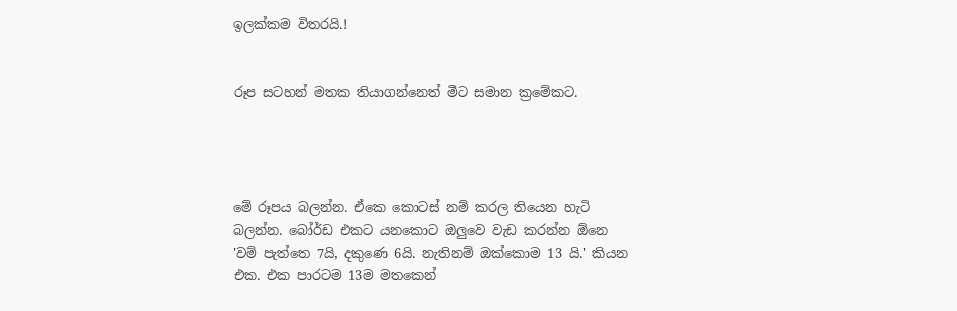ඉලක්කම විතරයි.!


රූප සටහන් මතක තියාගන්නෙත් මීට සමාන ක්‍රමේකට.




මේ රූපය බලන්න. ඒකෙ කොටස් නම් කරල තියෙන හැටි බලන්න. බෝර්ඩ එකට යනකොට ඔලුවෙ වැඩ කරන්න ඕනෙ 'වම් පැත්තෙ 7යි, දකුණෙ 6යි. නැතිනම් ඔක්කොම 13 යි.' කියන එක. එක පාරටම 13ම මතකෙන්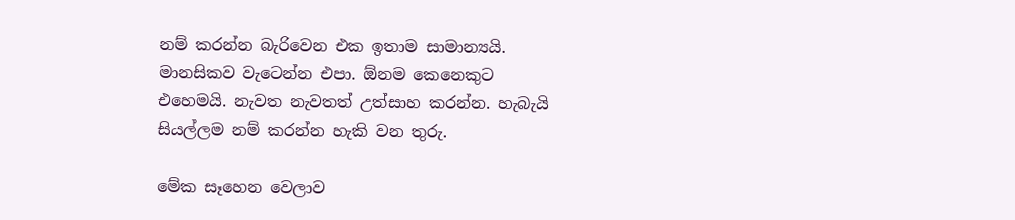නම් කරන්න බැරිවෙන එක ඉතාම සාමාන්‍යයි. මානසිකව වැටෙන්න එපා. ඕනම කෙනෙකුට එහෙමයි. නැවත නැවතත් උත්සාහ කරන්න. හැබැයි සියල්ලම නම් කරන්න හැකි වන තුරු.

මේක සෑහෙන වෙලාව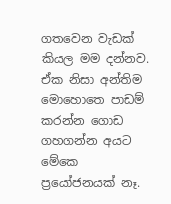ගතවෙන වැඩක් කියල මම දන්නව. ඒක නිසා අන්තිම මොහොතෙ පාඩම් කරන්න ගොඩ ගහගන්න අයට මේකෙ ප්‍රයෝජනයක් නෑ.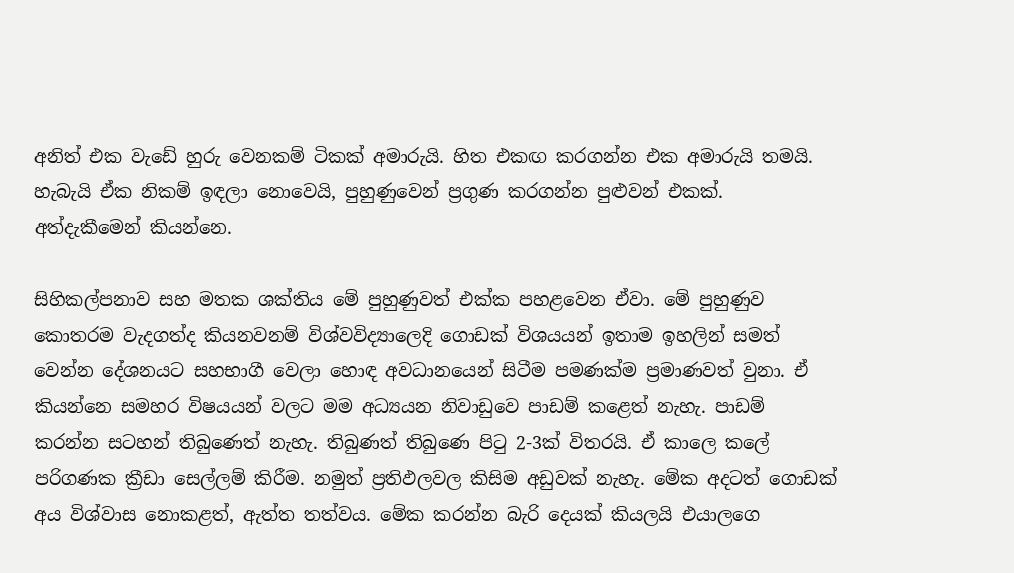අනිත් එක වැඩේ හුරු වෙනකම් ටිකක් අමාරුයි. හිත එකඟ කරගන්න එක අමාරුයි තමයි. හැබැයි ඒක නිකම් ඉඳලා නොවෙයි, පුහුණුවෙන් ප්‍රගුණ කරගන්න පුළුවන් එකක්. අත්දැකීමෙන් කියන්නෙ.

සිහිකල්පනාව සහ මතක ශක්තිය මේ පුහුණුවත් එක්ක පහළවෙන ඒවා. මේ පුහුණුව කොතරම වැදගත්ද කියනවනම් විශ්වවිද්‍යාලෙදි ගොඩක් විශයයන් ඉතාම ඉහලින් සමත් වෙන්න දේශනයට සහභාගී වෙලා හොඳ අවධානයෙන් සිටීම පමණක්ම ප්‍රමාණවත් වුනා. ඒ කියන්නෙ සමහර විෂයයන් වලට මම අධ්‍යයන නිවාඩුවෙ පාඩම් කළෙත් නැහැ. පාඩම් කරන්න සටහන් තිබුණෙත් නැහැ. තිබුණත් තිබුණෙ පිටු 2-3ක් විතරයි. ඒ කාලෙ කලේ පරිගණක ක්‍රීඩා සෙල්ලම් කිරීම. නමුත් ප්‍රතිඵලවල කිසිම අඩුවක් නැහැ. මේක අදටත් ගොඩක් අය විශ්වාස නොකළත්, ඇත්ත තත්වය. මේක කරන්න බැරි දෙයක් කියලයි එයාලගෙ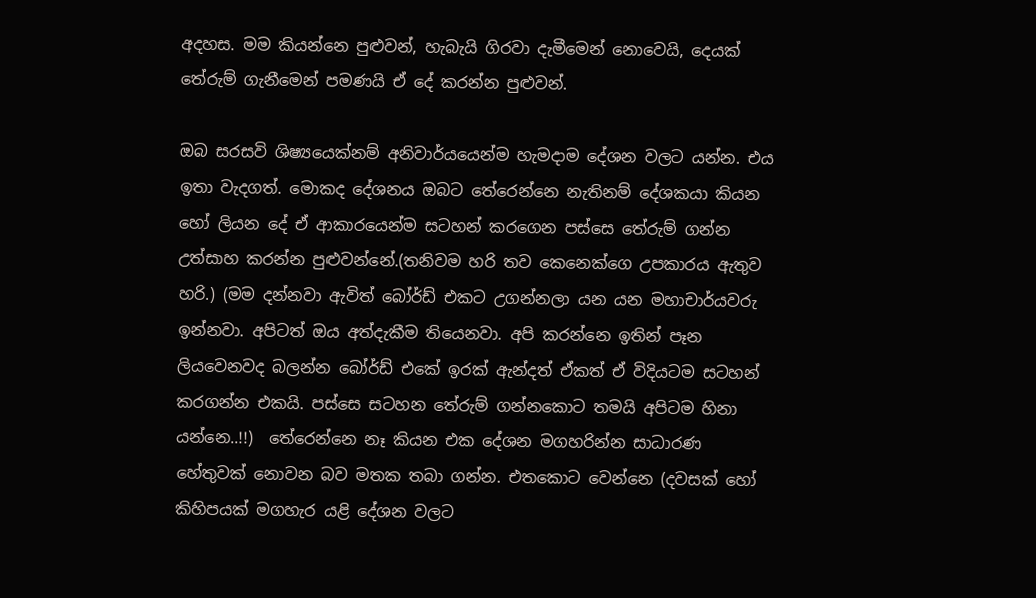අදහස. මම කියන්නෙ පුළුවන්, හැබැයි ගිරවා දැමීමෙන් නොවෙයි, දෙයක් තේරුම් ගැනීමෙන් පමණයි ඒ දේ කරන්න පුළුවන්.

ඔබ සරසවි ශිෂ්‍යයෙක්නම් අනිවාර්යයෙන්ම හැමදාම දේශන වලට යන්න. එය ඉතා වැදගත්. මොකද දේශනය ඔබට තේරෙන්නෙ නැතිනම් දේශකයා කියන හෝ ලියන දේ ඒ ආකාරයෙන්ම සටහන් කරගෙන පස්සෙ තේරුම් ගන්න උත්සාහ කරන්න පුළුවන්නේ.(තනිවම හරි තව කෙනෙක්ගෙ උපකාරය ඇතුව හරි.) (මම දන්නවා ඇවිත් බෝර්ඩ් එකට උගන්නලා යන යන මහාචාර්යවරු ඉන්නවා. අපිටත් ඔය අත්දැකීම තියෙනවා. අපි කරන්නෙ ඉතින් පෑන ලියවෙනවද බලන්න බෝර්ඩ් එකේ ඉරක් ඇන්දත් ඒකත් ඒ විදියටම සටහන් කරගන්න එකයි. පස්සෙ සටහන තේරුම් ගන්නකොට තමයි අපිටම හිනා යන්නෙ..!!)  තේරෙන්නෙ නෑ කියන එක දේශන මගහරින්න සාධාරණ හේතුවක් නොවන බව මතක තබා ගන්න. එතකොට වෙන්නෙ (දවසක් හෝ කිහිපයක් මගහැර යළි දේශන වලට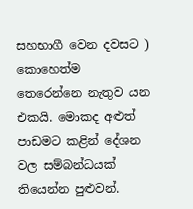සහභාගී වෙන දවසට ) කොහෙත්ම තෙරෙන්නෙ නැතුව යන එකයි. මොකද අළුත් පාඩමට කළින් දේශන වල සම්බන්ධයක් තියෙන්න පුළුවන්.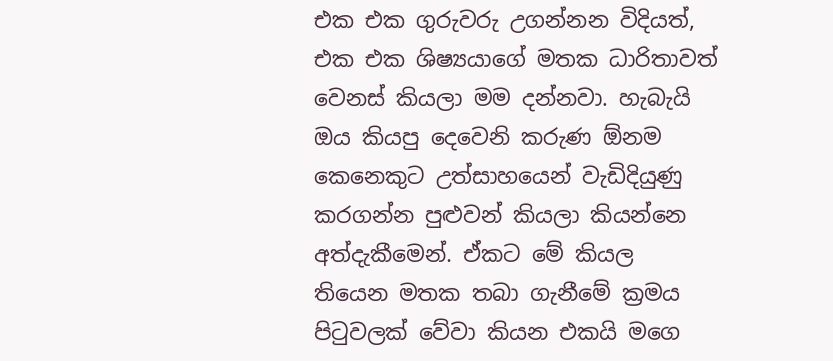එක එක ගුරුවරු උගන්නන විදියත්, එක එක ශිෂ්‍යයාගේ මතක ධාරිතාවත් වෙනස් කියලා මම දන්නවා. හැබැයි ඔය කියපු දෙවෙනි කරුණ ඕනම කෙනෙකුට උත්සාහයෙන් වැඩිදියුණු කරගන්න පුළුවන් කියලා කියන්නෙ අත්දැකීමෙන්. ඒකට මේ කියල තියෙන මතක තබා ගැනීමේ ක්‍රමය පිටුවලක් වේවා කියන එකයි මගෙ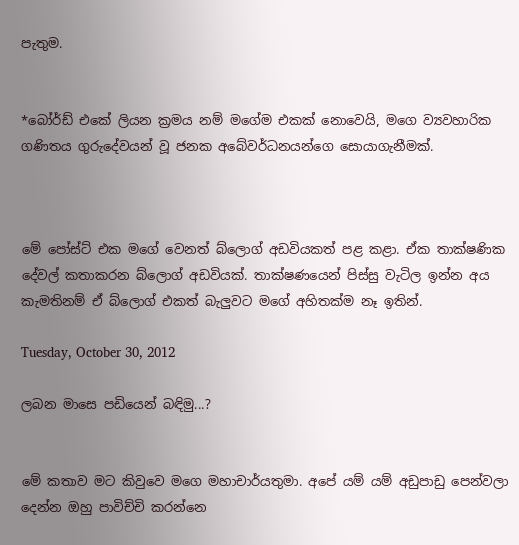පැතුම.


*බෝර්ඩ් එකේ ලියන ක්‍රමය නම් මගේම එකක් නොවෙයි, මගෙ ව්‍යවහාරික ගණිතය ගුරුදේවයන් වූ ජනක අබේවර්ධනයන්ගෙ සොයාගැනීමක්.



මේ පෝස්ට් එක මගේ වෙනත් බ්ලොග් අඩවියකත් පළ කළා. ඒක තාක්ෂණික දේවල් කතාකරන බ්ලොග් අඩවියක්. තාක්ෂණයෙන් පිස්සු වැටිල ඉන්න අය කැමතිනම් ඒ බ්ලොග් එකත් බැලුවට මගේ අහිතක්ම නෑ ඉතින්.

Tuesday, October 30, 2012

ලබන මාසෙ පඩියෙන් බඳිමු...?


මේ කතාව මට කිවුවෙ මගෙ මහාචාර්යතුමා. අපේ යම් යම් අඩුපාඩු පෙන්වලා දෙන්න ඔහු පාවිච්චි කරන්නෙ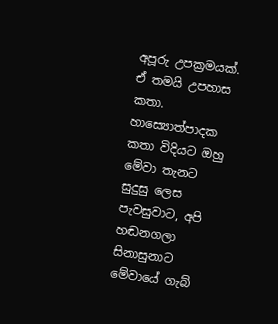අපූරු උපක්‍රමයක්. ඒ තමයි උපහාස කතා. හාස්‍යොත්පාදක කතා විදියට ඔහු මේවා තැනට සුදුසු ලෙස පැවසුවාට, අපි හඬනගලා සිනාසුනාට මේවායේ ගැබ්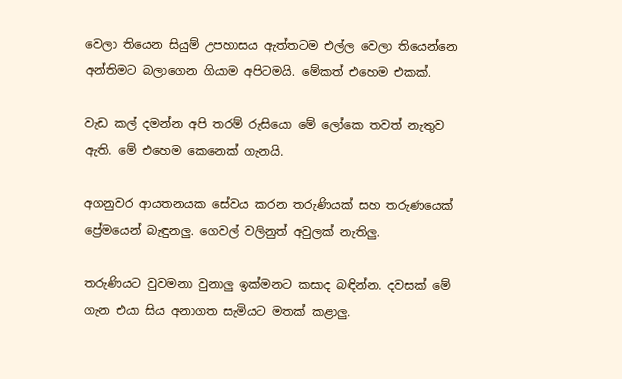වෙලා තියෙන සියුම් උපහාසය ඇත්තටම එල්ල වෙලා තියෙන්නෙ අන්තිමට බලාගෙන ගියාම අපිටමයි. මේකත් එහෙම එකක්.

වැඩ කල් දමන්න අපි තරම් රුසියො මේ ලෝකෙ තවත් නැතුව ඇති. මේ එහෙම කෙනෙක් ගැනයි.

අගනුවර ආයතනයක සේවය කරන තරුණියක් සහ තරුණයෙක් ප්‍රේමයෙන් බැඳුනලු. ගෙවල් වලිනුත් අවුලක් නැතිලු.

තරුණියට වුවමනා වුනාලු ඉක්මනට කසාද බඳින්න. දවසක් මේ ගැන එයා සිය අනාගත සැමියට මතක් කළාලු.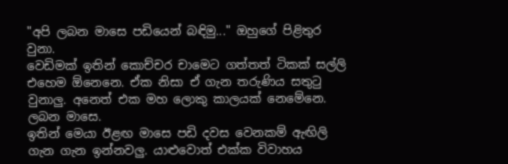"අපි ලබන මාසෙ පඩියෙන් බඳිමු..." ඔහුගේ පිළිතුර වුනා.
වෙඩිමක් ඉතින් කොච්චර චාමෙට ගත්තත් ටිකක් සල්ලි එහෙම ඕනෙනෙ. ඒක නිසා ඒ ගැන තරුණිය සතුටු වුනාලු. අනෙත් එක මහ ලොකු කාලයක් නෙමේනෙ. ලබන මාසෙ.
ඉතින් මෙයා ඊළඟ මාසෙ පඩි දවස වෙනකම් ඇඟිලි ගැන ගැන ඉන්නවලු. යාළුවොත් එක්ක විවාහය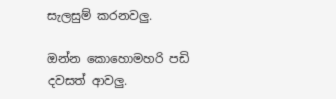සැලසුම් කරනවලු.

ඔන්න කොහොමහරි පඩි දවසත් ආවලු.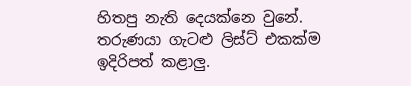හිතපු නැති දෙයක්නෙ වුනේ. තරුණයා ගැටළු ලිස්ට් එකක්ම ඉදිරිපත් කළාලු.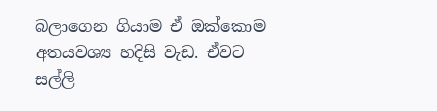බලාගෙන ගියාම ඒ ඔක්කොම අත‍යවශ්‍ය හදිසි වැඩ. ඒවට සල්ලි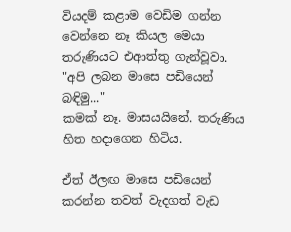වියදම් කළාම වෙඩිම ගන්න වෙන්නෙ නෑ කියල මෙයා තරුණියට එආත්තු ගැන්වූවා.
"අපි ලබන මාසෙ පඩියෙන් බඳිමු..."
කමක් නෑ. මාසයයිනේ. තරුණිය හිත හදාගෙන හිටිය.

ඒත් ඊලඟ මාසෙ පඩියෙන් කරන්න තවත් වැදගත් වැඩ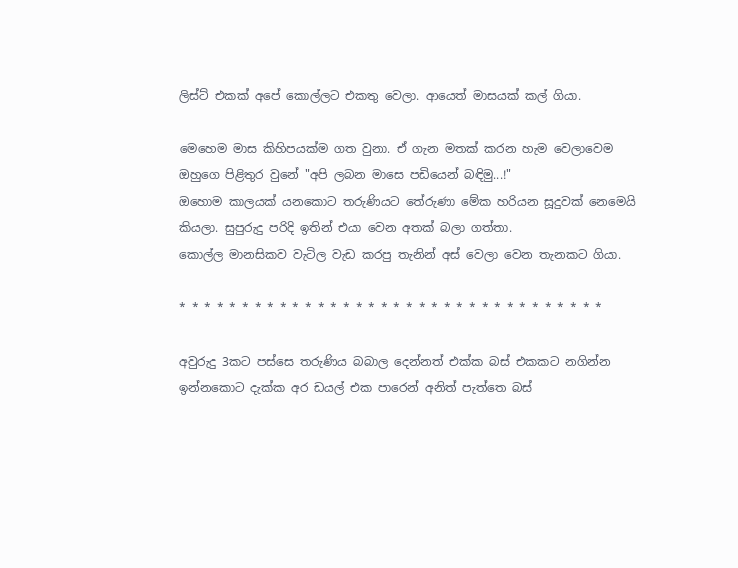ලිස්ට් එකක් අපේ කොල්ලට එකතු වෙලා. ආයෙත් මාසයක් කල් ගියා.

මෙහෙම මාස කිහිපයක්ම ගත වුනා. ඒ ගැන මතක් කරන හැම වෙලාවෙම ඔහුගෙ පිළිතුර වුනේ "අපි ලබන මාසෙ පඩියෙන් බඳිමු...!"
ඔහොම කාලයක් යනකොට තරුණියට තේරුණා මේක හරියන සූදුවක් නෙමෙයි කියලා. සුපුරුදු පරිදි ඉතින් එයා වෙන අතක් බලා ගත්තා.
කොල්ල මානසිකව වැටිල වැඩ කරපු තැනින් අස් වෙලා වෙන තැනකට ගියා.

* * * * * * * * * * * * * * * * * * * * * * * * * * * * * * * * * *

අවුරුදු 3කට පස්සෙ තරුණිය බබාල දෙන්නත් එක්ක බස් එකකට නගින්න ඉන්නකොට දැක්ක අර ඩයල් එක පාරෙන් අනිත් පැත්තෙ බස්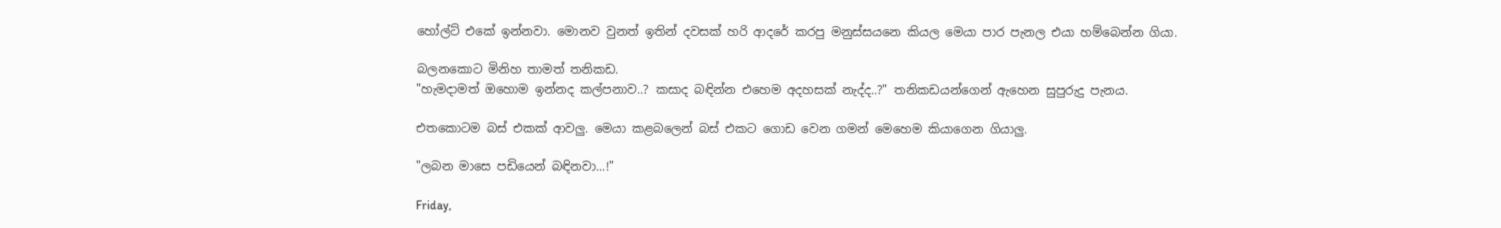හෝල්ට් එකේ ඉන්නවා. මොනව වුනත් ඉතින් දවසක් හරි ආදරේ කරපු මනුස්සයනෙ කියල මෙයා පාර පැනල එයා හම්බෙන්න ගියා.

බලනකොට මිනිහ තාමත් තනිකඩ.
"හැමදාමත් ඔහොම ඉන්නද කල්පනාව..? කසාද බඳින්න එහෙම අදහසක් නැද්ද..?" තනිකඩයන්ගෙන් ඇහෙන සුපුරුදු පැනය.

එතකොටම බස් එකක් ආවලු. මෙයා කළබලෙන් බස් එකට ගොඩ වෙන ගමන් මෙහෙම කියාගෙන ගියාලු.

"ලබන මාසෙ පඩියෙන් බඳිනවා...!"

Friday,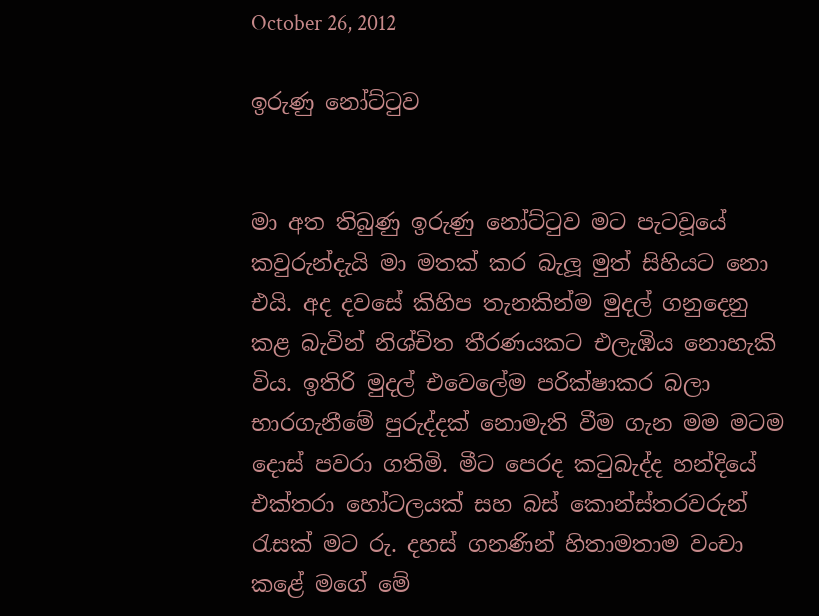October 26, 2012

ඉරුණු නෝට්ටුව


මා අත තිබුණු ඉරුණු නෝට්ටුව මට පැටවූයේ කවුරුන්දැයි මා මතක් කර බැලූ මුත් සිහියට නො එයි. අද දවසේ කිහිප තැනකින්ම මුදල් ගනුදෙනු කළ බැවින් නිශ්චිත තීරණයකට එලැඹිය නොහැකි විය. ඉතිරි මුදල් එවෙලේම පරික්ෂාකර බලා භාරගැනීමේ පුරුද්දක් නොමැති වීම ගැන මම මටම දොස් පවරා ගතිමි. මීට පෙරද කටුබැද්ද හන්දියේ එක්තරා හෝටලයක් සහ බස් කොන්ස්තරවරුන් රැසක් මට රු. දහස් ගනණින් හිතාමතාම වංචා කළේ මගේ මේ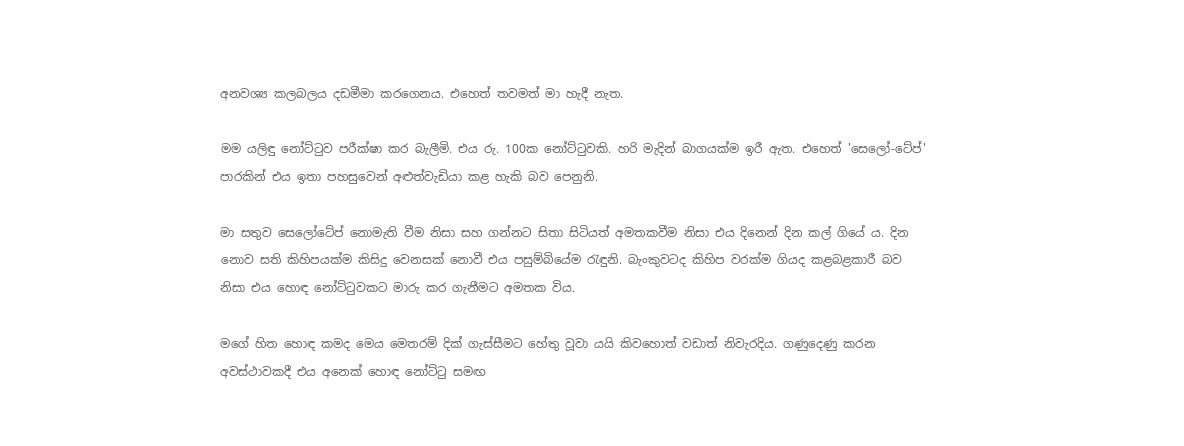අනවශ්‍ය කලබලය දඩමීමා කරගෙනය. එහෙත් තවමත් මා හැදී නැත.

මම යලිඳු නෝට්ටුව පරීක්ෂා කර බැලීමි. එය රු. 100ක නෝට්ටුවකි. හරි මැදින් බාගයක්ම ඉරී ඇත. එහෙත් 'සෙලෝ-ටේප්' පාරකින් එය ඉතා පහසුවෙන් අළුත්වැඩියා කළ හැකි බව පෙනුනි.

මා සතුව සෙලෝටේප් නොමැති වීම නිසා සහ ගන්නට සිතා සිටියත් අමතකවීම නිසා එය දිනෙන් දින කල් ගියේ ය. දින නොව සති කිහිපයක්ම කිසිදු වෙනසක් නොවී එය පසුම්බියේම රැඳුනි. බැංකුවටද කිහිප වරක්ම ගියද කළබළකාරී බව නිසා එය හොඳ නෝට්ටුවකට මාරු කර ගැනීමට අමතක විය.

මගේ හිත හොඳ කමද මෙය මෙතරම් දික් ගැස්සීමට හේතු වූවා යයි කිවහොත් වඩාත් නිවැරදිය. ගණුදෙණු කරන අවස්ථාවකදී එය අනෙක් හොඳ නෝට්ටු සමඟ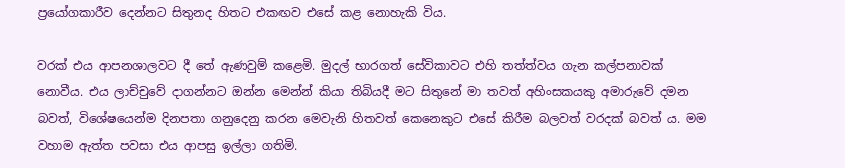ප්‍රයෝගකාරීව දෙන්නට සිතුනද හිතට එකඟව එසේ කළ නොහැකි විය.

වරක් එය ආපනශාලවට දී තේ ඇණවුම් කළෙමි. මුදල් භාරගත් සේවිකාවට එහි තත්ත්වය ගැන කල්පනාවක් නොවීය. එය ලාච්චුවේ දාගන්නට ඔන්න මෙන්න් කියා තිබියදී මට සිතුනේ මා තවත් අහිංසකයකු අමාරුවේ දමන බවත්, විශේෂයෙන්ම දිනපතා ගනුදෙනු කරන මෙවැනි හිතවත් කෙනෙකුට එසේ කිරීම බලවත් වරදක් බවත් ය. මම වහාම ඇත්ත පවසා එය ආපසු ඉල්ලා ගතිමි.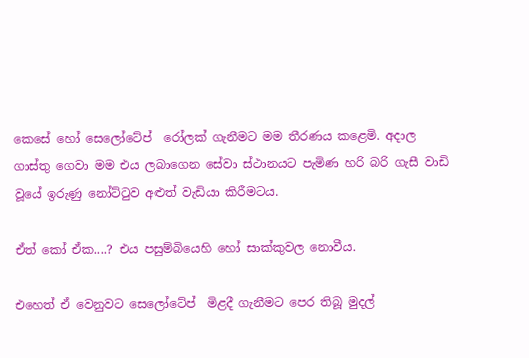කෙසේ හෝ සෙලෝටේප්  රෝලක් ගැනීමට මම තීරණය කළෙමි. අදාල ගාස්තු ගෙවා මම එය ලබාගෙන සේවා ස්ථානයට පැමිණ හරි බරි ගැසී වාඩි වූයේ ඉරුණු නෝට්ටුව අළුත් වැඩියා කිරීමටය.

ඒත් කෝ ඒක....? එය පසුම්බියෙහි හෝ සාක්කුවල නොවීය.

එහෙත් ඒ වෙනුවට සෙලෝටේප්  මිළදී ගැනීමට පෙර තිබූ මුදල්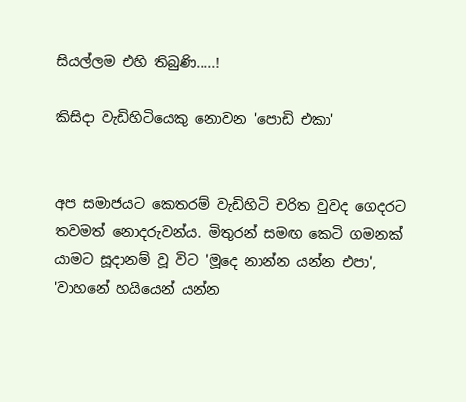සියල්ලම එහි තිබුණි.....!

කිසිදා වැඩිහිටියෙකු නොවන 'පොඩි එකා'


අප සමාජයට කෙතරම් වැඩිහිටි චරිත වුවද ගෙදරට තවමත් නොදරුවන්ය. මිතුරන් සමඟ කෙටි ගමනක් යාමට සූදානම් වූ විට 'මූදෙ නාන්න යන්න එපා', 'වාහනේ හයියෙන් යන්න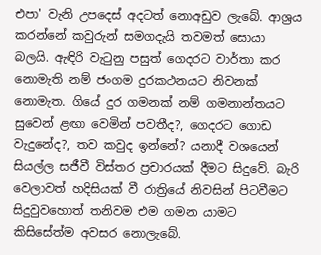එපා' වැනි උපදෙස් අදටත් නොඅඩුව ලැබේ. ආශ්‍රය කරන්නේ කවුරුන් සමගදැයි තවමත් සොයා බලයි. ඇඳිරි වැටුනු පසුත් ගෙදරට වාර්තා කර නොමැති නම් ජංගම දුරකථනයට නිවනක් නොමැත. ගියේ දුර ගමනක් නම් ගමනාන්තයට සුවෙන් ළඟා වෙමින් පවතීද?, ගෙදරට ගොඩ වැදුනේද?, තව කවුද ඉන්නේ? යනාදී වශයෙන් සියල්ල සජීවී විස්තර ප්‍රචාරයක් දීමට සිදුවේ. බැරි වෙලාවත් හදිසියක් වී රාත්‍රියේ නිවසින් පිටවීමට සිදුවුවහොත් තනිවම එම ගමන යාමට කිසිසේත්ම අවසර නොලැබේ.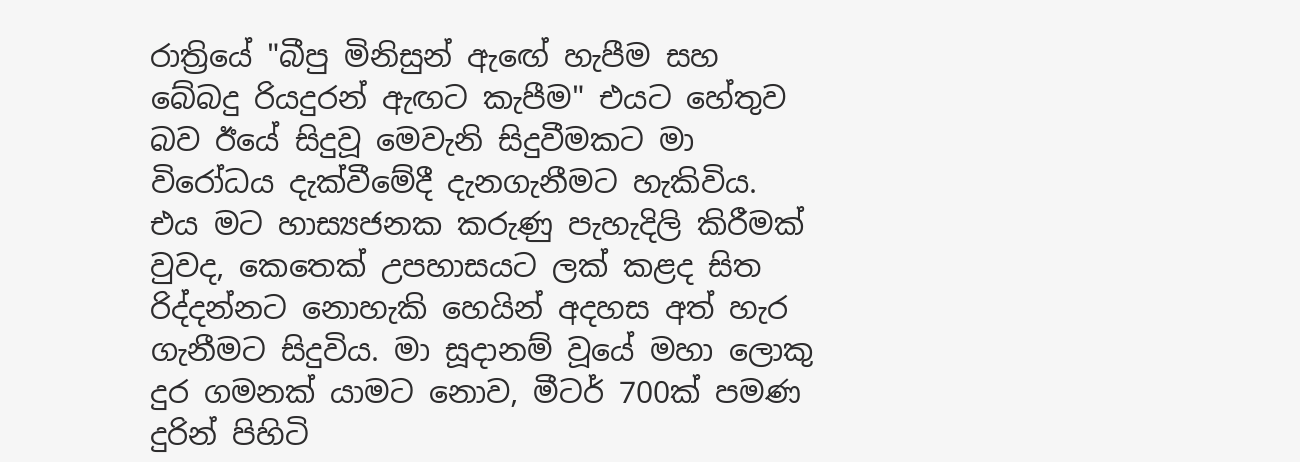රාත්‍රියේ "බීපු මිනිසුන් ඇඟේ හැපීම සහ බේබදු රියදුරන් ඇඟට කැපීම" එයට හේතුව බව ඊයේ සිදුවූ මෙවැනි සිදුවීමකට මා විරෝධය දැක්වීමේදී දැනගැනීමට හැකිවිය. එය මට හාස්‍යජනක කරුණු පැහැදිලි කිරීමක් වුවද, කෙතෙක් උපහාසයට ලක් කළද සිත රිද්දන්නට නොහැකි හෙයින් අදහස අත් හැර ගැනීමට සිදුවිය. මා සූදානම් වූයේ මහා ලොකු දුර ගමනක් යාමට නොව, මීටර් 700ක් පමණ දුරින් පිහිටි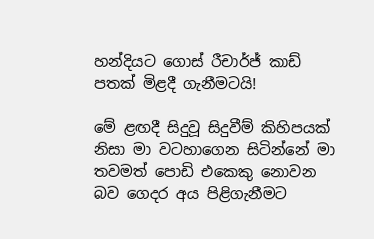හන්දියට ගොස් රීචාර්ජ් කාඩ් පතක් මිළදී ගැනීමටයි!

මේ ළඟදී සිදුවූ සිදුවීම් කිහිපයක් නිසා මා වටහාගෙන සිටින්නේ මා තවමත් පොඩි එකෙකු නොවන බව ගෙදර අය පිළිගැනීමට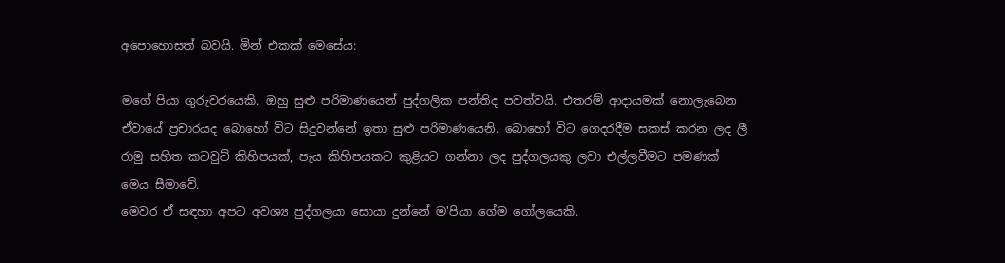අපොහොසත් බවයි. මින් එකක් මෙසේය:

මගේ පියා ගුරුවරයෙකි. ඔහු සුළු පරිමාණයෙන් පුද්ගලික පන්තිද පවත්වයි. එතරම් ආදායමක් නොලැබෙන ඒවායේ ප්‍රචාරයද බොහෝ විට සිදුවන්නේ ඉතා සුළු පරිමාණයෙනි. බොහෝ විට ගෙදරදීම සකස් කරන ලද ලී රාමු සහිත කටවුට් කිහිපයක්, පැය කිහිපයකට කුළියට ගන්නා ලද පුද්ගලයකු ලවා එල්ලවීමට පමණක් මෙය සීමාවේ.
මෙවර ඒ සඳහා අපට අවශ්‍ය පුද්ගලයා සොයා දුන්නේ ම'පියා ගේම ගෝලයෙකි.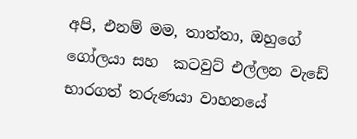අපි, එනම් මම, තාත්තා, ඔහුගේ ගෝලයා සහ  කටවුට් එල්ලන වැඩේ භාරගත් තරුණයා වාහනයේ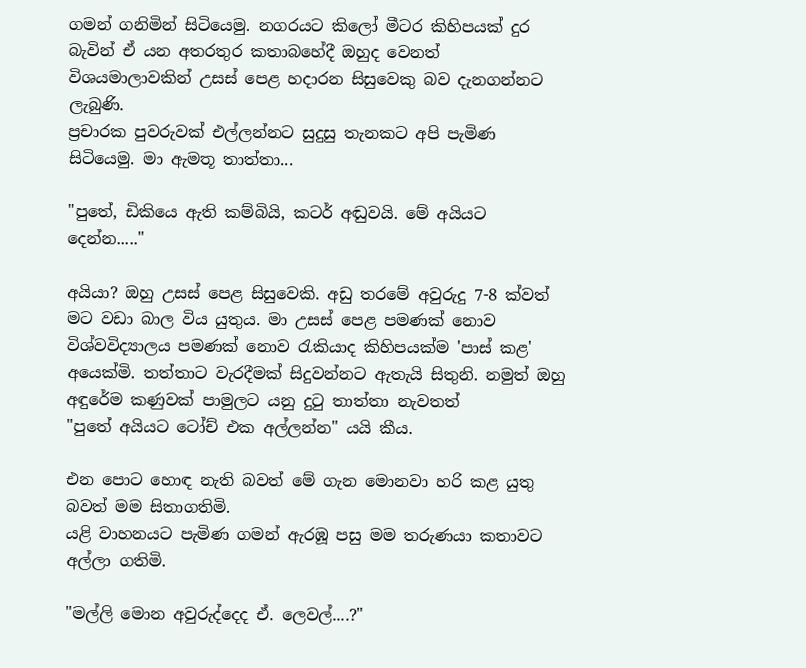ගමන් ගනිමින් සිටියෙමු. නගරයට කිලෝ මීටර කිහිපයක් දුර බැවින් ඒ යන අතරතුර කතාබහේදී ඔහුද වෙනත් විශයමාලාවකින් උසස් පෙළ හදාරන සිසුවෙකු බව දැනගන්නට ලැබුණි.
ප්‍රචාරක පුවරුවක් එල්ලන්නට සුදුසු තැනකට අපි පැමිණ සිටියෙමු. මා ඇමතූ තාත්තා...

"පුතේ, ඩිකියෙ ඇති කම්බියි, කටර් අඬුවයි. මේ අයියට දෙන්න....."

අයියා? ඔහු උසස් පෙළ සිසුවෙකි. අඩු තරමේ අවුරුදු 7-8 ක්වත් මට වඩා බාල විය යුතුය. මා උසස් පෙළ පමණක් නොව විශ්වවිද්‍යාලය පමණක් නොව රැකියාද කිහිපයක්ම 'පාස් කළ' අයෙක්මි. තත්තාට වැරදීමක් සිදුවන්නට ඇතැයි සිතුනි. නමුත් ඔහු අඳුරේම කණුවක් පාමුලට යනු දුටු තාත්තා නැවතත්
"පුතේ අයියට ටෝච් එක අල්ලන්න" යයි කීය.

එන පොට හොඳ නැති බවත් මේ ගැන මොනවා හරි කළ යුතු බවත් මම සිතාගතිමි.
යළි වාහනයට පැමිණ ගමන් ඇරඹූ පසු මම තරුණයා කතාවට අල්ලා ගතිමි.

"මල්ලි මොන අවුරුද්දෙද ඒ. ලෙවල්....?"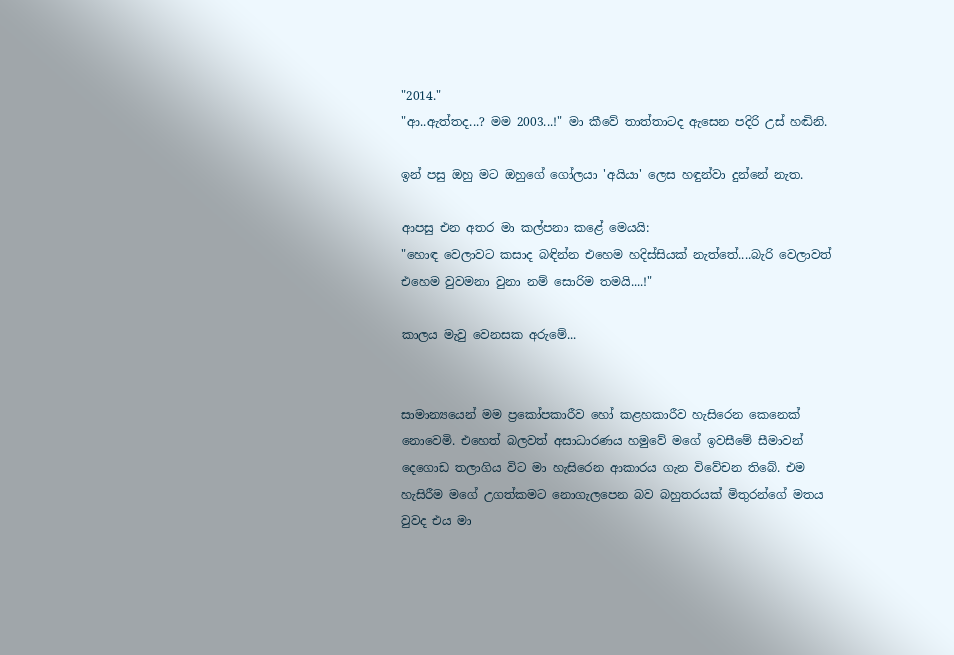"2014."
"ආ..ඇත්තද...? මම 2003...!" මා කීවේ තාත්තාටද ඇසෙන පදිරි උස් හඬිනි.

ඉන් පසු ඔහු මට ඔහුගේ ගෝලයා 'අයියා' ලෙස හඳුන්වා දුන්නේ නැත.

ආපසු එන අතර මා කල්පනා කළේ මෙයයි:
"හොඳ වෙලාවට කසාද බඳින්න එහෙම හදිස්සියක් නැත්තේ....බැරි වෙලාවත් එහෙම වුවමනා වුනා නම් සොරිම තමයි....!"

කාලය මැවු වෙනසක අරුමේ...


සාමාන්‍යයෙන් මම ප්‍රකෝපකාරීව හෝ කළහකාරීව හැසිරෙන කෙනෙක් නොවෙමි. එහෙත් බලවත් අසාධාරණය හමුවේ මගේ ඉවසීමේ සීමාවන් දෙගොඩ තලාගිය විට මා හැසිරෙන ආකාරය ගැන විවේචන තිබේ. එම හැසිරීම මගේ උගත්කමට නොගැලපෙන බව බහුතරයක් මිතුරන්ගේ මතය වුවද එය මා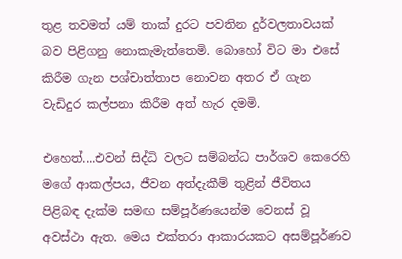තුළ තවමත් යම් තාක් දුරට පවතින දුර්වලතාවයක් බව පිළිගනු නොකැමැත්තෙමි. බොහෝ විට මා එසේ කිරීම ගැන පශ්චාත්තාප නොවන අතර ඒ ගැන වැඩිදුර කල්පනා කිරීම අත් හැර දමමි.

එහෙත්....එවන් සිද්ධි වලට සම්බන්ධ පාර්ශව කෙරෙහි මගේ ආකල්පය, ජීවන අත්දැකීම් තුළින් ජීවිතය පිළිබඳ දැක්ම සමඟ සම්පූර්ණයෙන්ම වෙනස් වූ අවස්ථා ඇත. මෙය එක්තරා ආකාරයකට අසම්පූර්ණව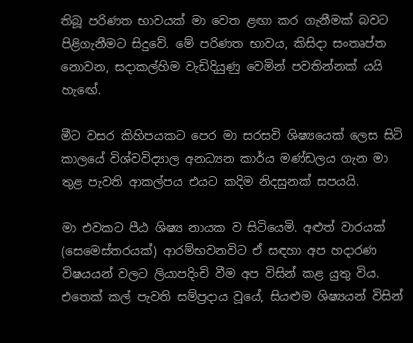තිබූ පරිණත භාවයක් මා වෙත ළඟා කර ගැනීමක් බවට පිළිගැනීමට සිදුවේ. මේ පරිණත භාවය, කිසිදා සංතෘප්ත නොවන, සදාකල්හිම වැඩිදියුණු වෙමින් පවතින්නක් යයි හැඟේ.

මීට වසර කිහිපයකට පෙර මා සරසවි ශිෂ්‍යයෙක් ලෙස සිටි කාලයේ විශ්වවිද්‍යාල අනධ්‍යන කාර්ය මණ්ඩලය ගැන මා තුළ පැවති ආකල්පය එයට කදිම නිදසුනක් සපයයි.

මා එවකට පීඨ ශිෂ්‍ය නායක ව සිටියෙමි. අළුත් වාරයක් (සෙමෙස්තරයක්) ආරම්භවනවිට ඒ සඳහා අප හදාරණ විෂයයන් වලට ලියාපදිංචි වීම අප විසින් කළ යුතු විය. එතෙක් කල් පැවති සම්ප්‍රදාය වූයේ, සියළුම ශිෂ්‍යයන් විසින්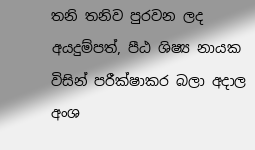තනි තනිව පුරවන ලද අයදුම්පත්, පීඨ ශිෂ්‍ය නායක විසින් පරීක්ෂාකර බලා අදාල අංශ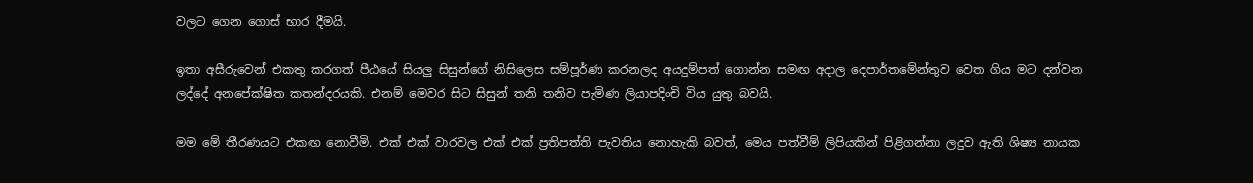වලට ගෙන ගොස් භාර දීමයි.

ඉතා අසීරුවෙන් එකතු කරගත් පීඨයේ සියලු සිසුන්ගේ නිසිලෙස සම්පූර්ණ කරනලද අයදුම්පත් ගොන්න සමඟ අදාල දෙපාර්තමේන්තුව වෙත ගිය මට දන්වන ලද්දේ අනපේක්ෂිත කතන්දරයකි. එනම් මෙවර සිට සිසුන් තනි තනිව පැමිණ ලියාපදිංචි විය යුතු බවයි.

මම මේ තීරණයට එකඟ නොවීමි. එක් එක් වාරවල එක් එක් ප්‍රතිපත්ති පැවතිය නොහැකි බවත්, මෙය පත්වීම් ලිපියකින් පිළිගන්නා ලදුව ඇති ශිෂ්‍ය නායක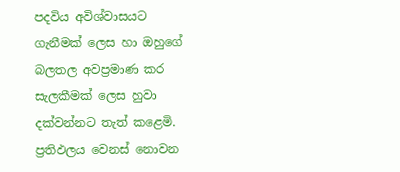පදවිය අවිශ්වාසයට ගැනීමක් ලෙස හා ඔහුගේ බලතල අවප්‍රමාණ කර සැලකීමක් ලෙස හුවා දක්වන්නට තැත් කළෙමි. ප්‍රතිඵලය වෙනස් නොවන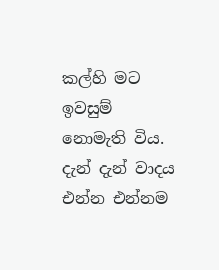කල්හි මට ඉවසුම් නොමැති විය. දැන් දැන් වාදය එන්න එන්නම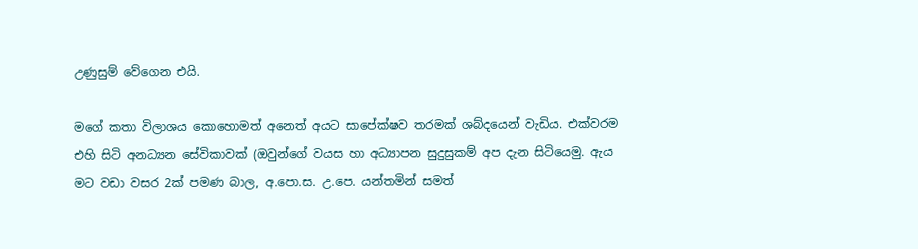උණුසුම් වේගෙන එයි.

මගේ කතා විලාශය කොහොමත් අනෙත් අයට සාපේක්ෂව තරමක් ශබ්දයෙන් වැඩිය. එක්වරම එහි සිටි අනධ්‍යන සේවිකාවක් (ඔවුන්ගේ වයස හා අධ්‍යාපන සුදුසුකම් අප දැන සිටියෙමු. ඇය මට වඩා වසර 2ක් පමණ බාල, අ.පො.ස. උ.පෙ. යන්තමින් සමත්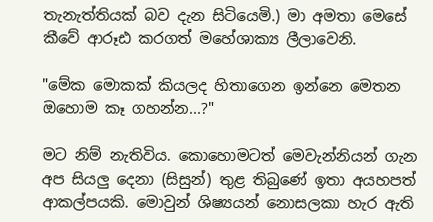තැනැත්තියක් බව දැන සිටියෙමි.) මා අමතා මෙසේ කීවේ ආරූඪ කරගත් මහේශාක්‍ය ලීලාවෙනි.

"මේක මොකක් කියලද හිතාගෙන ඉන්නෙ මෙතන ඔහොම කෑ ගහන්න...?"

මට නිම් නැතිවිය. කොහොමටත් මෙවැන්නියන් ගැන අප සියලු දෙනා (සිසුන්) තුළ තිබුණේ ඉතා අයහපත් ආකල්පයකි. මොවුන් ශිෂ්‍යයන් නොසලකා හැර ඇති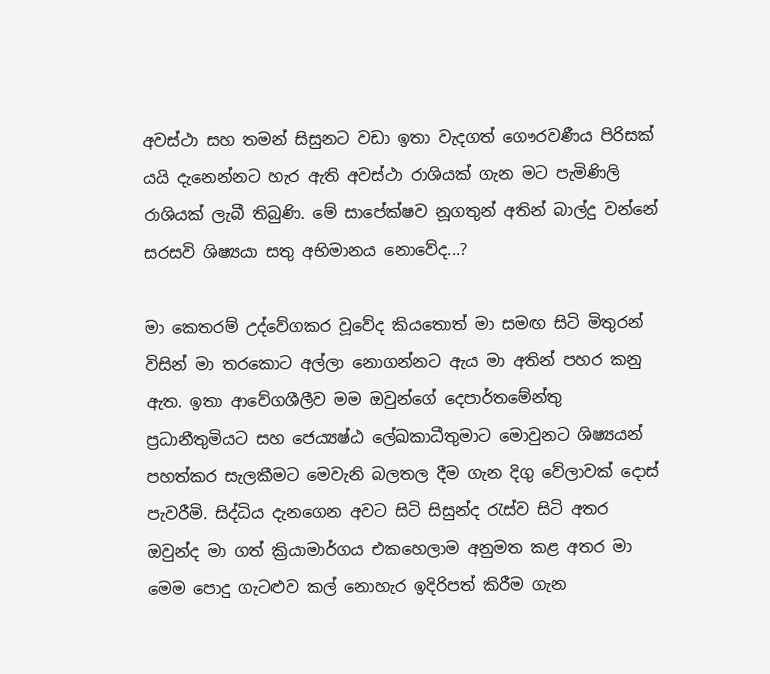අවස්ථා සහ තමන් සිසුනට වඩා ඉතා වැදගත් ගෞරවණීය පිරිසක් යයි දැනෙන්නට හැර ඇති අවස්ථා රාශියක් ගැන මට පැමිණිලි රාශියක් ලැබී තිබුණි. මේ සාපේක්ෂව නූගතුන් අතින් බාල්දු වන්නේ සරසවි ශිෂ්‍යයා සතු අභිමානය නොවේද...?

මා කෙතරම් උද්වේගකර වූවේද කියතොත් මා සමඟ සිටි මිතුරන් විසින් මා තරකොට අල්ලා නොගන්නට ඇය මා අතින් පහර කනු ඇත. ඉතා ආවේගශීලීව මම ඔවුන්ගේ දෙපාර්තමේන්තු ප්‍රධානීතුමියට සහ ජෙ‍ය්‍යෂ්ඨ ලේඛකාධීතුමාට මොවුනට ශිෂ්‍යයන් පහත්කර සැලකීමට මෙවැනි බලතල දීම ගැන දිගු වේලාවක් දොස් පැවරීමි. සිද්ධිය දැනගෙන අවට සිටි සිසුන්ද රැස්ව සිටි අතර ඔවුන්ද මා ගත් ක්‍රියාමාර්ගය එකහෙලාම අනුමත කළ අතර මා මෙම පොදු ගැටළුව කල් නොහැර ඉදිරිපත් කිරීම ගැන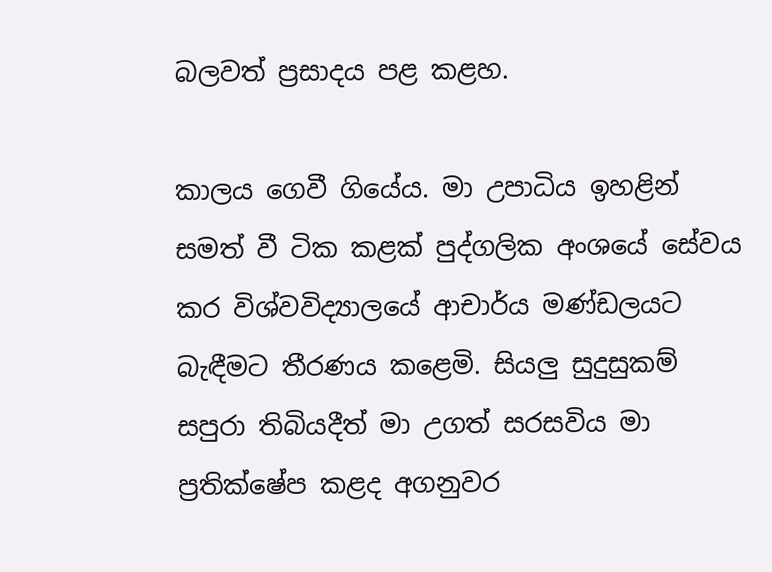බලවත් ප්‍රසාදය පළ කළහ.

කාලය ගෙවී ගියේය. මා උපාධිය ඉහළින් සමත් වී ටික කළක් පුද්ගලික අංශයේ සේවය කර විශ්වවිද්‍යාලයේ ආචාර්ය මණ්ඩලයට බැඳීමට තීරණය කළෙමි. සියලු සුදුසුකම් සපුරා තිබියදීත් මා උගත් සරසවිය මා ප්‍රතික්ෂේප කළද අගනුවර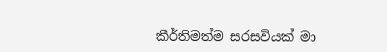කීර්තිමත්ම සරසවියක් මා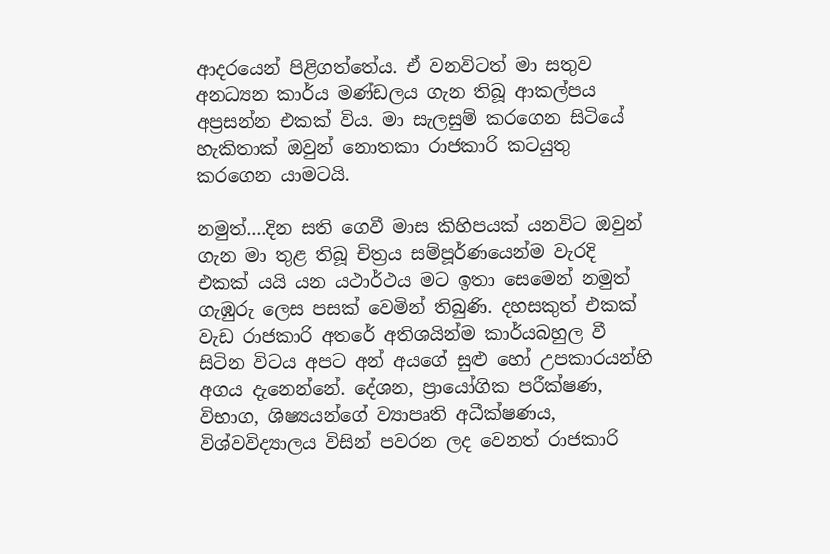ආදරයෙන් පිළිගත්තේය. ඒ වනවිටත් මා සතුව අනධ්‍යන කාර්ය මණ්ඩලය ගැන තිබූ ආකල්පය අප්‍රසන්න එකක් විය. මා සැලසුම් කරගෙන සිටියේ හැකිතාක් ඔවුන් නොතකා රාජකාරි කටයුතු කරගෙන යාමටයි.

නමුත්....දින සති ගෙවී මාස කිහිපයක් යනවිට ඔවුන් ගැන මා තුළ තිබූ චිත්‍රය සම්පූර්ණයෙන්ම වැරදි එකක් යයි යන යථාර්ථය මට ඉතා සෙමෙන් නමුත් ගැඹුරු ලෙස පසක් වෙමින් තිබුණි. දහසකුත් එකක් වැඩ රාජකාරි අතරේ අතිශයින්ම කාර්යබහුල වී සිටින විටය අපට අන් අයගේ සුළු හෝ උපකාරයන්හි අගය දැනෙන්නේ. දේශන, ප්‍රායෝගික පරීක්ෂණ, විභාග, ශිෂ්‍යයන්ගේ ව්‍යාපෘති අධීක්ෂණය, විශ්වවිද්‍යාලය විසින් පවරන ලද වෙනත් රාජකාරි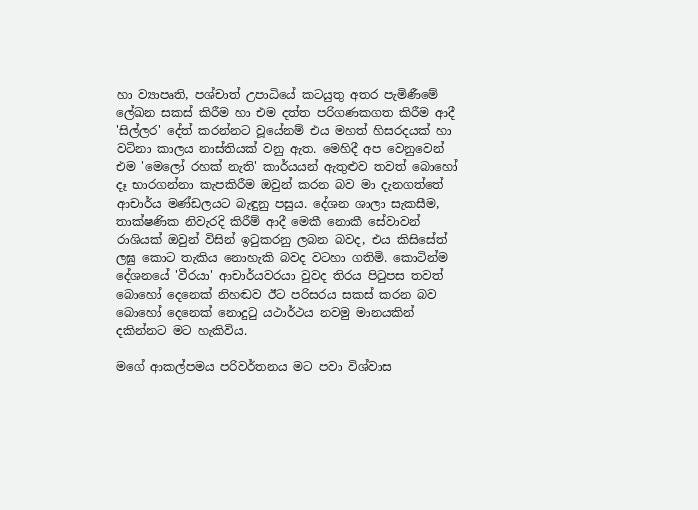හා ව්‍යාපෘති, පශ්චාත් උපාධියේ කටයුතු අතර පැමිණීමේ ලේඛන සකස් කිරීම හා එම දත්ත පරිගණකගත කිරීම ආදී 'සිල්ලර' දේත් කරන්නට වූයේනම් එය මහත් හිසරදයක් හා වටිනා කාලය නාස්තියක් වනු ඇත. මෙහිදී අප වෙනුවෙන් එම 'මෙලෝ රහක් නැති' කාර්යයන් ඇතුළුව තවත් බොහෝ දෑ භාරගන්නා කැපකිරීම ඔවුන් කරන බව මා දැනගත්තේ ආචාර්ය මණ්ඩලයට බැඳුනු පසුය. දේශන ශාලා සැකසීම, තාක්ෂණික නිවැරදි කිරීම් ආදී මෙකී නොකී සේවාවන් රාශියක් ඔවුන් විසින් ඉටුකරනු ලබන බවද, එය කිසිසේත් ලඝු කොට තැකිය නොහැකි බවද වටහා ගතිමි. කොටින්ම දේශනයේ 'වීරයා' ආචාර්යවරයා වුවද තිරය පිටුපස තවත් බොහෝ දෙනෙක් නිහඬව ඊට පරිසරය සකස් කරන බව බොහෝ දෙනෙක් නොදුටු යථාර්ථය නවමු මානයකින් දකින්නට මට හැකිවිය.

මගේ ආකල්පමය පරිවර්තනය මට පවා විශ්වාස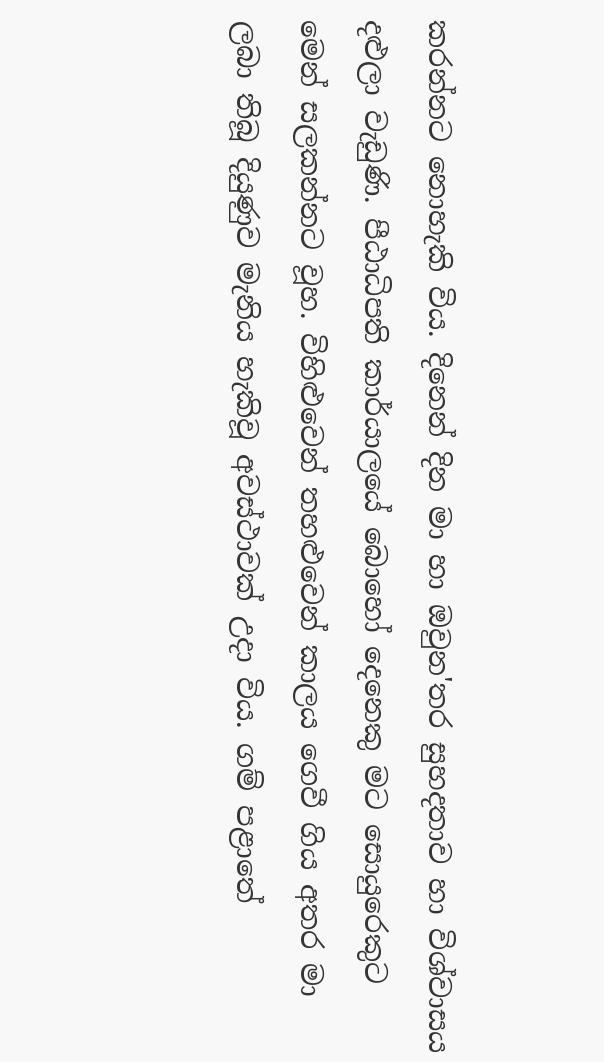කරන්නට නොහැකි විය. දිනෙන් දින මා හා ඔවුන'තර සුහදතාව හා විශ්වාසය දළුලා වැඩුණි. පීඨාධිපති කාර්යාලයේ බොහෝ දෙනෙකු මට සොයුරෙකුට මෙන් සලකන්නට වූහ. විහිළුවෙන් තහළුවෙන් කාලය ගෙවී ගිය අතර මා ලබා තිබූ දියුණුව මැනිය හැකිවූ අවස්ථාවක් උදා විය. ගම් පළාතේ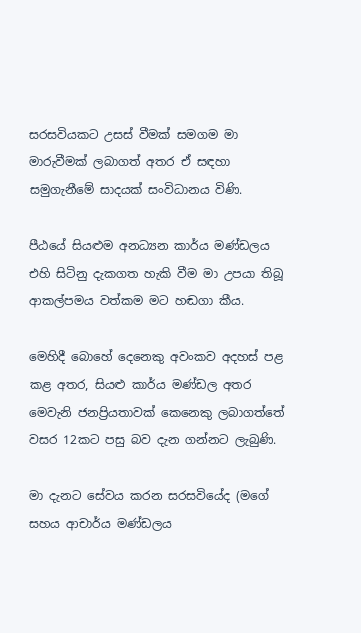සරසවියකට උසස් වීමක් සමගම මා මාරුවීමක් ලබාගත් අතර ඒ සඳහා සමුගැනීමේ සාදයක් සංවිධානය විණි.

පීඨයේ සියළුම අනධ්‍යන කාර්ය මණ්ඩලය එහි සිටිනු දැකගත හැකි වීම මා උපයා තිබූ ආකල්පමය වත්කම මට හඬගා කීය.

මෙහිදී බොහේ දෙනෙකු අවංකව අදහස් පළ කළ අතර, සියළු කාර්ය මණ්ඩල අතර මෙවැනි ජනප්‍රියතාවක් කෙනෙකු ලබාගත්තේ වසර 12කට පසු බව දැන ගන්නට ලැබුණි.

මා දැනට සේවය කරන සරසවියේද (මගේ සහය ආචාර්ය මණ්ඩලය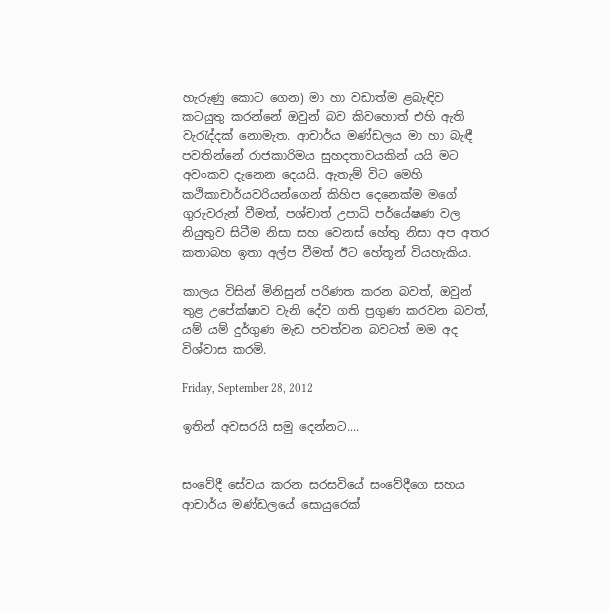හැරුණු කොට ගෙන) මා හා වඩාත්ම ළබැඳිව කටයුතු කරන්නේ ඔවුන් බව කිවහොත් එහි ඇති වැරැද්දක් නොමැත. ආචාර්ය මණ්ඩලය මා හා බැඳී පවතින්නේ රාජකාරිමය සුහදතාවයකින් යයි මට අවංකව දැනෙන දෙයයි. ඇතැම් විට මෙහි කථිකාචාර්යවරියන්ගෙන් කිහිප දෙනෙක්ම මගේ ගුරුවරුන් වීමත්, පශ්චාත් උපාධි පර්යේෂණ වල නියුතුව සිටීම නිසා සහ වෙනස් හේතු නිසා අප අතර කතාබහ ඉතා අල්ප වීමත් ඊට හේතූන් වියහැකිය.

කාලය විසින් මිනිසුන් පරිණත කරන බවත්, ඔවුන් තුළ උපේක්ෂාව වැනි දේව ගති ප්‍රගුණ කරවන බවත්, යම් යම් දුර්ගුණ මැඩ පවත්වන බවටත් මම අද විශ්වාස කරමි.

Friday, September 28, 2012

ඉතින් අවසරයි සමු දෙන්නට....


සංවේදී සේවය කරන සරසවියේ සංවේදීගෙ සහය ආචාර්ය මණ්ඩලයේ සොයුරෙක්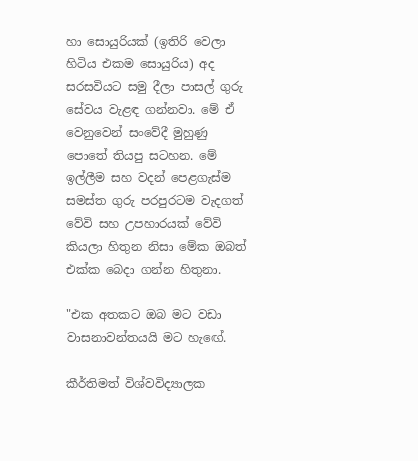හා සොයුරියක් (ඉතිරි වෙලා හිටිය එකම සොයුරිය) අද සරසවියට සමු දීලා පාසල් ගුරු සේවය වැළඳ ගන්නවා. මේ ඒ වෙනුවෙන් සංවේදී මුහුණු පොතේ තියපු සටහන. මේ ඉල්ලීම සහ වදන් පෙළගැස්ම සමස්ත ගුරු පරපුරටම වැදගත් වේවි සහ උපහාරයක් වේවි කියලා හිතුන නිසා මේක ඔබත් එක්ක බෙදා ගන්න හිතුනා.

"එක අතකට ඔබ මට වඩා වාසනාවන්තයයි මට හැඟේ.

කීර්තිමත් විශ්වවිද්‍යාලක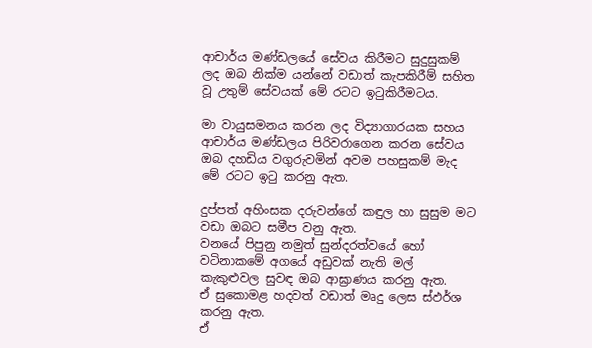ආචාර්ය මණ්ඩලයේ සේවය කිරීමට සුදුසුකම් ලද ඔබ නික්ම යන්නේ වඩාත් කැපකිරීම් සහිත වූ උතුම් සේවයක් මේ රටට ඉටුකිරීමටය.

මා වායුසමනය කරන ලද විද්‍යාගාරයක සහය ආචාර්ය මණ්ඩලය පිරිවරාගෙන කරන සේවය ඔබ දහඩිය වගුරුවමින් අවම පහසුකම් මැද මේ රටට ඉටු කරනු ඇත.

දුප්පත් අහිංසක දරුවන්ගේ කඳුල හා සුසුම මට වඩා ඔබට සමීප වනු ඇත.
වනයේ පිපුනු නමුත් සුන්දරත්වයේ හෝ වටිනාකමේ අගයේ අඩුවක් නැති මල් කැකුළුවල සුවඳ ඔබ ආඝ්‍රාණය කරනු ඇත.
ඒ සුකොමළ හදවත් වඩාත් මෘදු ලෙස ස්ඵර්ශ කරනු ඇත.
ඒ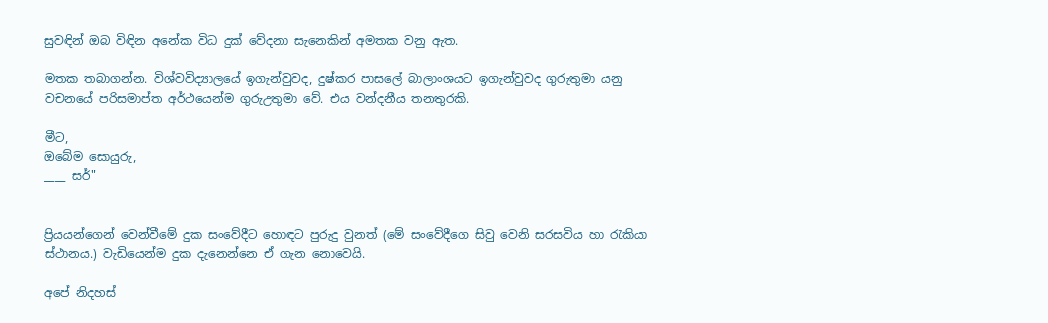සුවඳින් ඔබ විඳින අනේක විධ දුක් වේදනා සැනෙකින් අමතක වනු ඇත.

මතක තබාගන්න. විශ්වවිද්‍යාලයේ ඉගැන්වුවද, දුෂ්කර පාසලේ බාලාංශයට ඉගැන්වුවද ගුරුතුමා යනු වචනයේ පරිසමාප්ත අර්ථයෙන්ම ගුරුඋතුමා වේ. එය වන්දනීය තනතුරකි.

මීට,
ඔබේම සොයුරු,
____ සර්"


ප්‍රියයන්ගෙන් වෙන්වීමේ දුක සංවේදීට හොඳට පුරුදු වුනත් (මේ සංවේදීගෙ සිවු වෙනි සරසවිය හා රැකියා ස්ථානය.) වැඩියෙන්ම දුක දැනෙන්නෙ ඒ ගැන නොවෙයි.

අපේ නිදහස්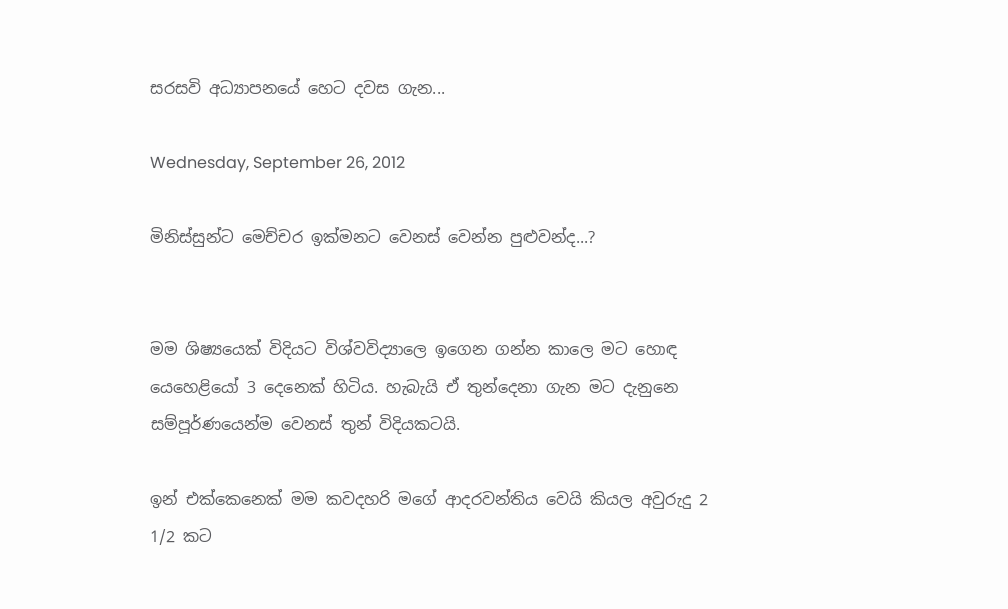සරසවි අධ්‍යාපනයේ හෙට දවස ගැන...

Wednesday, September 26, 2012

මිනිස්සුන්ට මෙච්චර ඉක්මනට වෙනස් වෙන්න පුළුවන්ද...?


මම ශිෂ්‍යයෙක් විදියට විශ්වවිද්‍යාලෙ ඉගෙන ගන්න කාලෙ මට හොඳ යෙහෙළියෝ 3 දෙනෙක් හිටිය. හැබැයි ඒ තුන්දෙනා ගැන මට දැනුනෙ සම්පූර්ණයෙන්ම වෙනස් තුන් විදියකටයි.

ඉන් එක්කෙනෙක් මම කවදහරි මගේ ආදරවන්තිය වෙයි කියල අවුරුදු 2 1/2 කට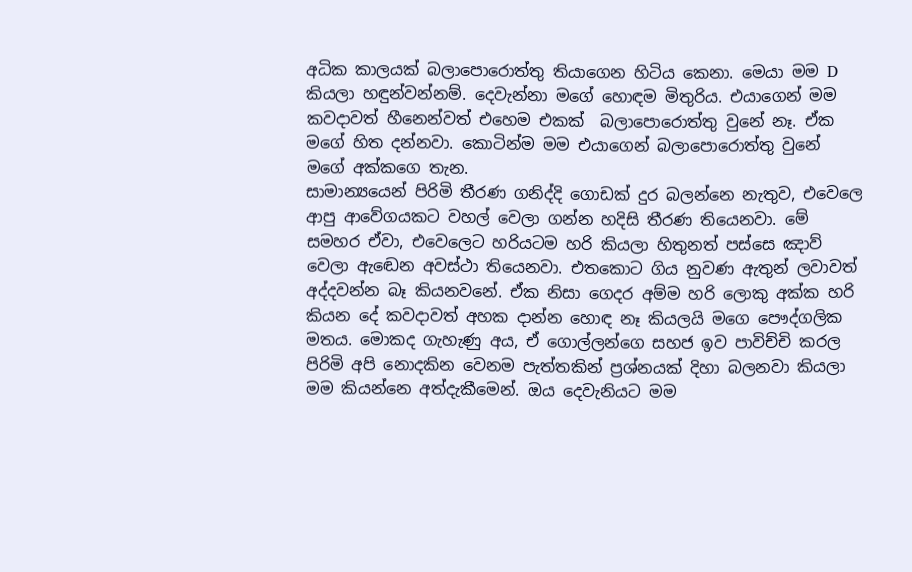අධික කාලයක් බලාපොරොත්තු තියාගෙන හිටිය කෙනා. මෙයා මම D කියලා හඳුන්වන්නම්. දෙවැන්නා මගේ හොඳම මිතුරිය. එයාගෙන් මම කවදාවත් හීනෙන්වත් එහෙම එකක්  බලාපොරොත්තු වුනේ නෑ. ඒක මගේ හිත දන්නවා. කොටින්ම මම එයාගෙන් බලාපොරොත්තු වුනේ මගේ අක්කගෙ තැන.
සාමාන්‍යයෙන් පිරිමි තීරණ ගනිද්දි ගොඩක් දුර බලන්නෙ නැතුව, එවෙලෙ ආපු ආවේගයකට වහල් වෙලා ගන්න හදිසි තීරණ තියෙනවා. මේ සමහර ඒවා, එවෙලෙට හරියටම හරි කියලා හිතුනත් පස්සෙ ඤාව් වෙලා ඇඬෙන අවස්ථා තියෙනවා. එතකොට ගිය නුවණ ඇතුන් ලවාවත් අද්දවන්න බෑ කියනවනේ. ඒක නිසා ගෙදර අම්ම හරි ලොකු අක්ක හරි කියන දේ කවදාවත් අහක දාන්න හොඳ නෑ කියලයි මගෙ පෞද්ගලික මතය. මොකද ගැහැණු අය, ඒ ගොල්ලන්ගෙ සහජ ඉව පාවිච්චි කරල පිරිමි අපි නොදකින වෙනම පැත්තකින් ප්‍රශ්නයක් දිහා බලනවා කියලා මම කියන්නෙ අත්දැකීමෙන්. ඔය දෙවැනියට මම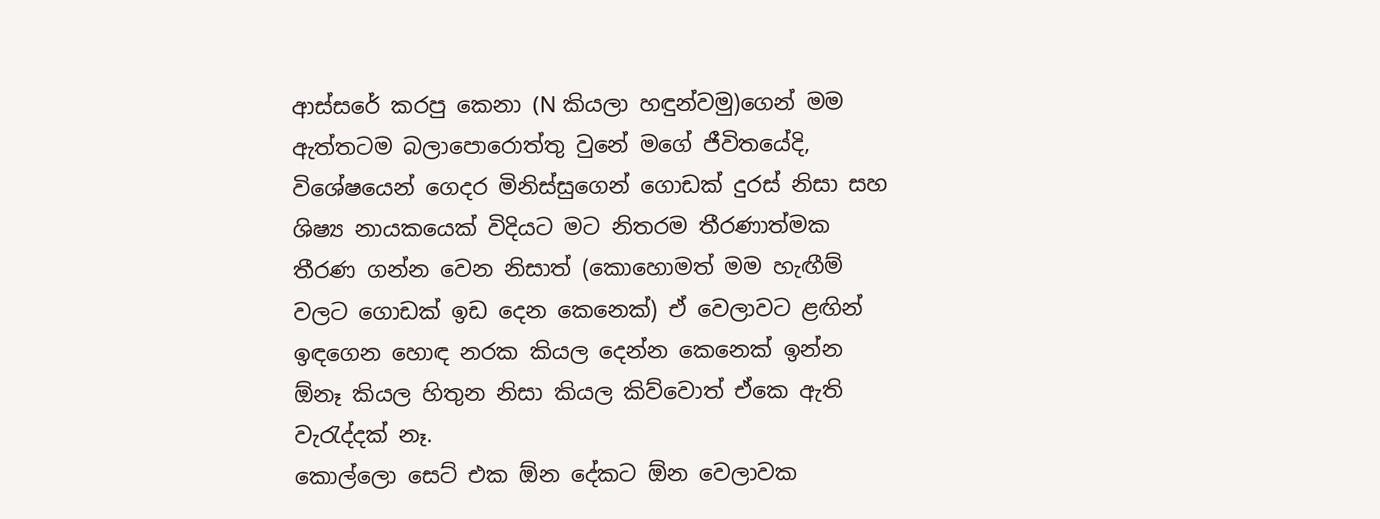ආස්සරේ කරපු කෙනා (N කියලා හඳුන්වමු)ගෙන් මම ඇත්තටම බලාපොරොත්තු වුනේ මගේ ජීවිතයේදි, විශේෂයෙන් ගෙදර මිනිස්සුගෙන් ගොඩක් දුරස් නිසා සහ ශිෂ්‍ය නායකයෙක් විදියට මට නිතරම තීරණාත්මක තීරණ ගන්න වෙන නිසාත් (කොහොමත් මම හැඟීම් වලට ගොඩක් ඉඩ දෙන කෙනෙක්) ඒ වෙලාවට ළඟින් ඉඳගෙන හොඳ නරක කියල දෙන්න කෙනෙක් ඉන්න ඕනෑ කියල හිතුන නිසා කියල කිව්වොත් ඒකෙ ඇති වැරැද්දක් නෑ.
කොල්ලො සෙට් එක ඕන දේකට ඕන වෙලාවක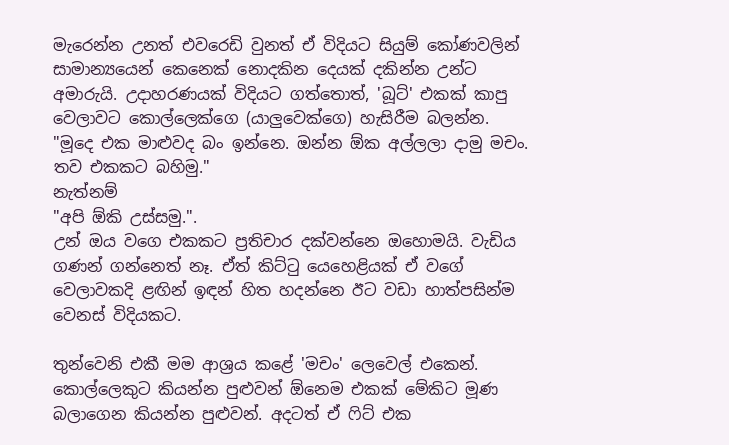මැරෙන්න උනත් එවරෙඩි වුනත් ඒ විදියට සියුම් කෝණවලින් සාමාන්‍යයෙන් කෙනෙක් නොදකින දෙයක් දකින්න උන්ට අමාරුයි. උදාහරණයක් විදියට ගත්තොත්, 'බූට්' එකක් කාපු වෙලාවට කොල්ලෙක්ගෙ (යාලුවෙක්ගෙ) හැසිරීම බලන්න.
"මූදෙ එක මාළුවද බං ඉන්නෙ. ඔන්න ඕක අල්ලලා දාමු මචං. තව එකකට බහිමු."
නැත්නම්
"අපි ඕකි උස්සමු.".
උන් ඔය වගෙ එකකට ප්‍රතිචාර දක්වන්නෙ ඔහොමයි. වැඩිය ගණන් ගන්නෙත් නෑ. ඒත් කිට්ටු යෙහෙළියක් ඒ වගේ වෙලාවකදි ළඟින් ඉඳන් හිත හදන්නෙ ඊට වඩා හාත්පසින්ම වෙනස් විදියකට.

තුන්වෙනි එකී මම ආශ්‍රය කළේ 'මචං' ලෙවෙල් එකෙන්. කොල්ලෙකුට කියන්න පුළුවන් ඕනෙම එකක් මේකිට මූණ බලාගෙන කියන්න පුළුවන්. අදටත් ඒ ෆිට් එක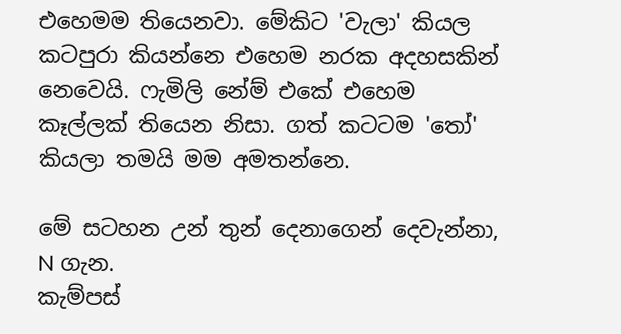එහෙමම තියෙනවා. මේකිට 'වැලා' කියල කටපුරා කියන්නෙ එහෙම නරක අදහසකින් නෙවෙයි. ෆැමිලි නේම් එකේ එහෙම කෑල්ලක් තියෙන නිසා. ගත් කටටම 'තෝ' කියලා තමයි මම අමතන්නෙ.

මේ සටහන උන් තුන් දෙනාගෙන් දෙවැන්නා, N ගැන.
කැම්පස්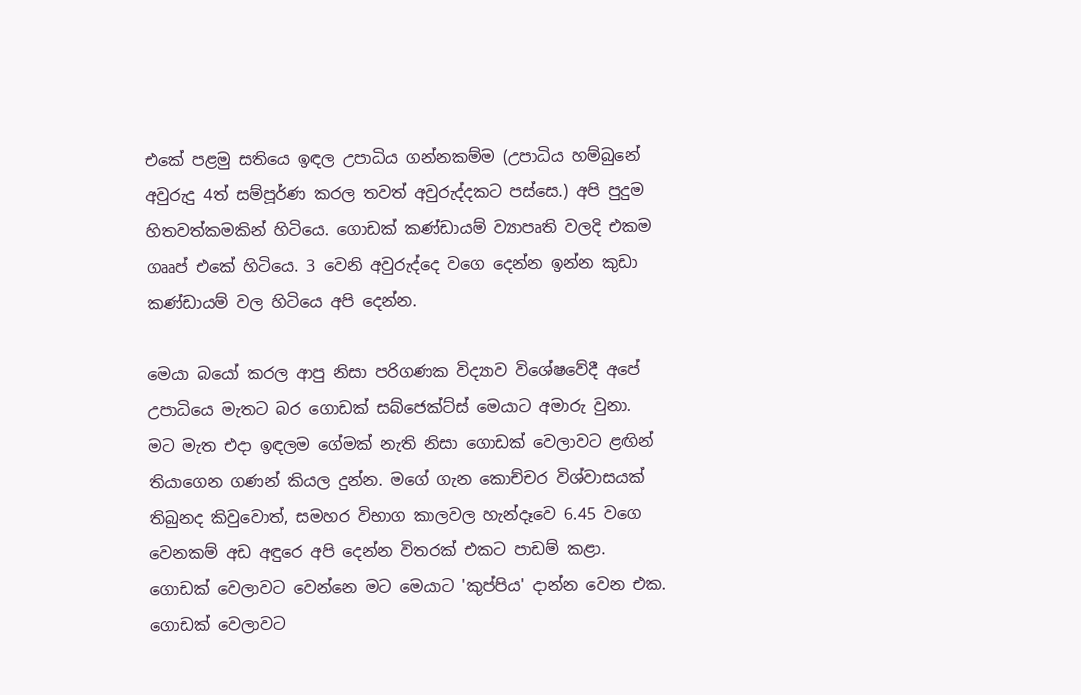එකේ පළමු සතියෙ ඉඳල උපාධිය ගන්නකම්ම (උපාධිය හම්බුනේ අවුරුදු 4ත් සම්පූර්ණ කරල තවත් අවුරුද්දකට පස්සෙ.) අපි පුදුම හිතවත්කමකින් හිටියෙ. ගොඩක් කණ්ඩායම් ව්‍යාපෘති වලදි එකම ගෲප් එකේ හිටියෙ. 3 වෙනි අවුරුද්දෙ වගෙ දෙන්න ඉන්න කුඩා කණ්ඩායම් වල හිටියෙ අපි දෙන්න.

මෙයා බයෝ කරල ආපු නිසා පරිගණක විද්‍යාව විශේෂවේදී අපේ උපාධියෙ මැතට බර ගොඩක් සබ්ජෙක්ට්ස් මෙයාට අමාරු වුනා. මට මැත එදා ඉඳලම ගේමක් නැති නිසා ගොඩක් වෙලාවට ළඟින් තියාගෙන ගණන් කියල දුන්න. මගේ ගැන කොච්චර විශ්වාසයක් තිබුනද කිවුවොත්, සමහර විභාග කාලවල හැන්දෑවෙ 6.45 වගෙ වෙනකම් අඩ අඳුරෙ අපි දෙන්න විතරක් එකට පාඩම් කළා. ගොඩක් වෙලාවට වෙන්නෙ මට මෙයාට 'කුප්පිය' දාන්න වෙන එක. ගොඩක් වෙලාවට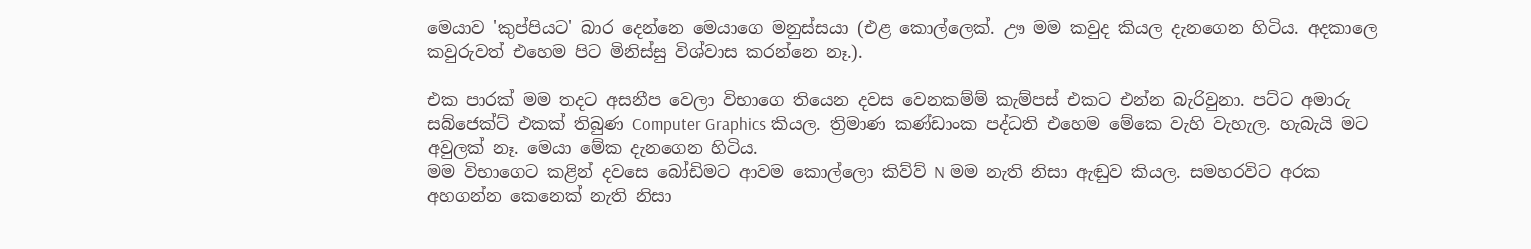මෙයාව 'කුප්පියට' බාර දෙන්නෙ මෙයාගෙ මනුස්සයා (එළ කොල්ලෙක්. ඌ මම කවුද කියල දැනගෙන හිටිය. අදකාලෙ කවුරුවත් එහෙම පිට මිනිස්සු විශ්වාස කරන්නෙ නෑ.).

එක පාරක් මම තදට අසනීප වෙලා විභාගෙ තියෙන දවස වෙනකම්ම් කැම්පස් එකට එන්න බැරිවුනා. පට්ට අමාරු සබ්ජෙක්ට් එකක් තිබුණ Computer Graphics කියල. ත්‍රිමාණ කණ්ඩාංක පද්ධති එහෙම මේකෙ වැහි වැහැල. හැබැයි මට අවුලක් නෑ. මෙයා මේක දැනගෙන හිටිය.
මම විභාගෙට කළින් දවසෙ බෝඩිමට ආවම කොල්ලො කිව්ව් N මම නැති නිසා ඇඬුව කියල. සමහරවිට අරක අහගන්න කෙනෙක් නැති නිසා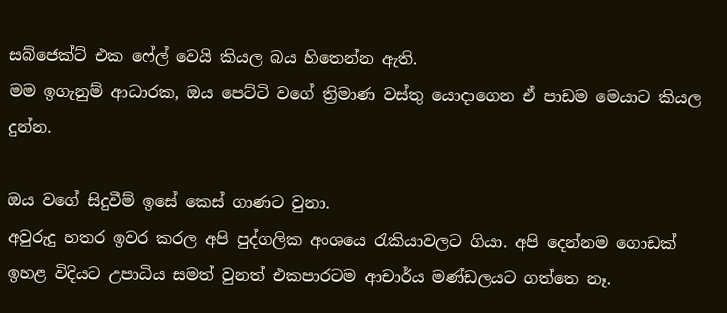සබ්ජෙක්ට් එක ෆේල් වෙයි කියල බය හිතෙන්න ඇති.
මම ඉගැනුම් ආධාරක, ඔය පෙට්ටි වගේ ත්‍රිමාණ වස්තු යොදාගෙන ඒ පාඩම මෙයාට කියල දුන්න.

ඔය වගේ සිදුවීම් ඉසේ කෙස් ගාණට වුනා.
අවුරුදු හතර ඉවර කරල අපි පුද්ගලික අංශයෙ රැකියාවලට ගියා. අපි දෙන්නම ගොඩක් ඉහළ විදියට උපාධිය සමත් වුනත් එකපාරටම ආචාර්ය මණ්ඩලයට ගත්තෙ නෑ.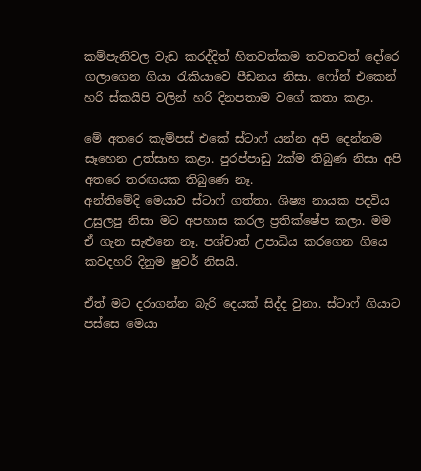කම්පැනිවල වැඩ කරද්දිත් හිතවත්කම තවතවත් දෝරෙ ගලාගෙන ගියා රැකියාවෙ පීඩනය නිසා. ෆෝන් එකෙන් හරි ස්කයිපි වලින් හරි දිනපතාම වගේ කතා කළා.

මේ අතරෙ කැම්පස් එකේ ස්ටාෆ් යන්න අපි දෙන්නම සෑහෙන උත්සාහ කළා. පුරප්පාඩු 2ක්ම තිබුණ නිසා අපි අතරෙ තරඟයක තිබුණෙ නෑ.
අන්තිමේදි මෙයාව ස්ටාෆ් ගත්තා. ශිෂ්‍ය නායක පදවිය උසුලපු නිසා මට අපහාස කරල ප්‍රතික්ෂේප කලා. මම ඒ ගැන සැළුනෙ නෑ. පශ්චාත් උපාධිය කරගෙන ගියෙ කවදහරි දිනුම ෂුවර් නිසයි.

ඒත් මට දරාගන්න බැරි දෙයක් සිද්ද වුනා. ස්ටාෆ් ගියාට පස්සෙ මෙයා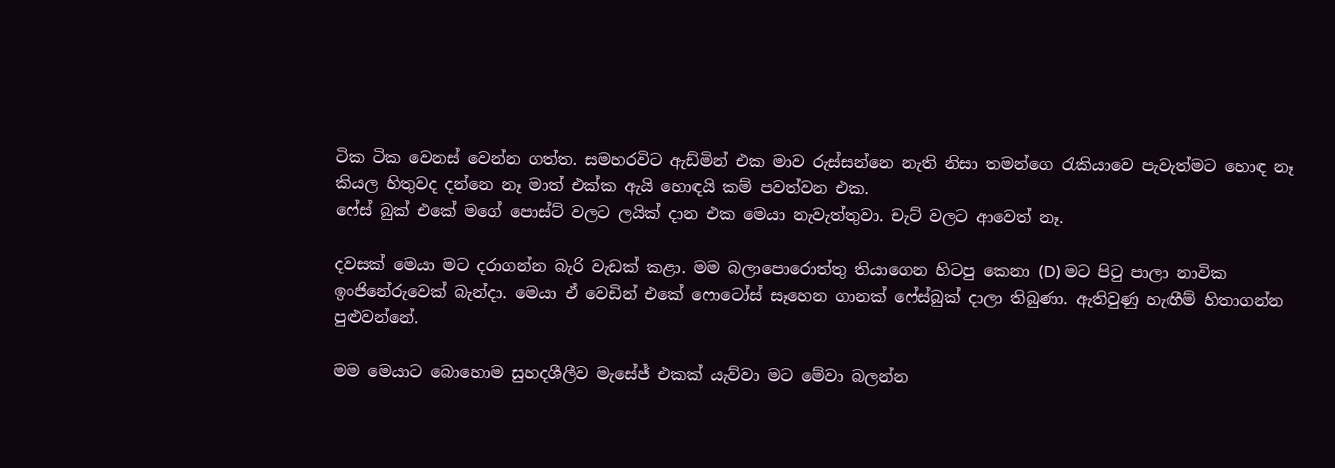ටික ටික වෙනස් වෙන්න ගත්ත. සමහරවිට ඇඩ්මින් එක මාව රුස්සන්නෙ නැති නිසා තමන්ගෙ රැකියාවෙ පැවැත්මට හොඳ නෑ කියල හිතුවද දන්නෙ නෑ මාත් එක්ක ඇයි හොඳයි කම් පවත්වන එක.
ෆේස් බුක් එකේ මගේ පොස්ට් වලට ලයික් දාන එක මෙයා නැවැත්තුවා. චැට් වලට ආවෙත් නෑ.

දවසක් මෙයා මට දරාගන්න බැරි වැඩක් කළා. මම බලාපොරොත්තු තියාගෙන හිටපු කෙනා (D) මට පිටු පාලා නාවික ඉංජිනේරුවෙක් බැන්දා. මෙයා ඒ වෙඩින් එකේ ෆොටෝස් සෑහෙන ගානක් ෆේස්බුක් දාලා තිබුණා. ඇතිවුණු හැඟීම් හිතාගන්න පුළුවන්නේ.

මම මෙයාට බොහොම සුහදශීලීව මැසේජ් එකක් යැව්වා මට මේවා බලන්න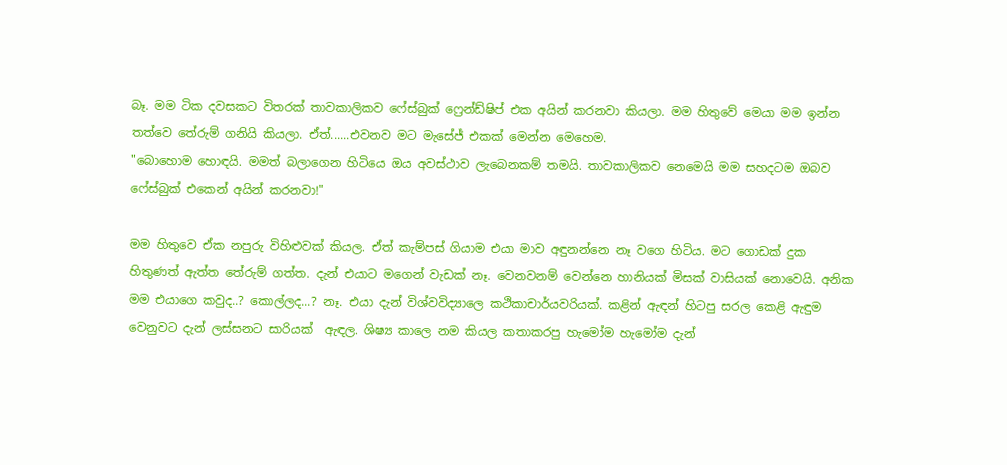බෑ. මම ටික දවසකට විතරක් තාවකාලිකව ෆේස්බුක් ෆ්‍රෙන්ඩ්ෂිප් එක අයින් කරනවා කියලා. මම හිතුවේ මෙයා මම ඉන්න තත්වෙ තේරුම් ගනියි කියලා. ඒත්......එවනව මට මැසේජ් එකක් මෙන්න මෙහෙම.
"බොහොම හොඳයි. මමත් බලාගෙන හිටියෙ ඔය අවස්ථාව ලැබෙනකම් තමයි. තාවකාලිකව නෙමෙයි මම සහදටම ඔබව ෆේස්බුක් එකෙන් අයින් කරනවා!"

මම හිතුවෙ ඒක නපුරු විහිළුවක් කියල. ඒත් කැම්පස් ගියාම එයා මාව අඳුනන්නෙ නෑ වගෙ හිටිය. මට ගොඩක් දුක හිතුණත් ඇත්ත තේරුම් ගත්ත. දැන් එයාට මගෙන් වැඩක් නෑ. වෙනවනම් වෙන්නෙ හානියක් මිසක් වාසියක් නොවෙයි. අනික මම එයාගෙ කවුද..? කොල්ලද...? නෑ. එයා දැන් විශ්වවිද්‍යාලෙ කථිකාචාර්යවරියක්. කළින් ඇඳන් හිටපු සරල කෙළි ඇඳුම වෙනුවට දැන් ලස්සනට සාරියක්  ඇඳල. ශිෂ්‍ය කාලෙ නම කියල කතාකරපු හැමෝම හැමෝම දැන්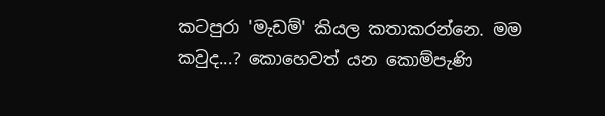කටපුරා 'මැඩම්' කියල කතාකරන්නෙ. මම කවුද...? කොහෙවත් යන කොම්පැණි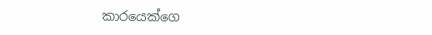කාරයෙක්ගෙ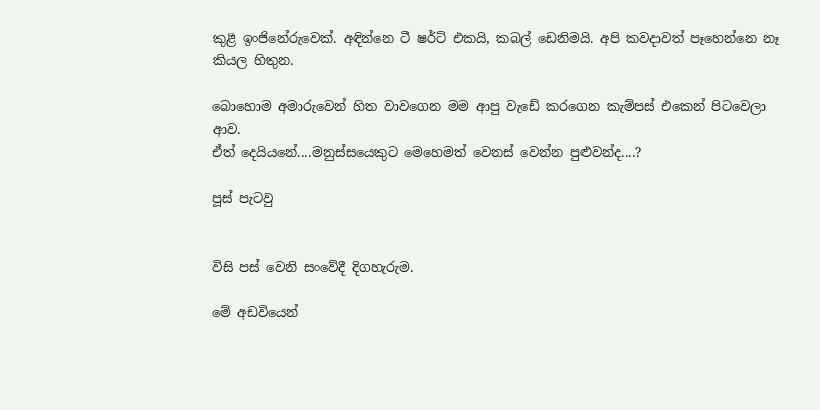කුළී ඉංජිනේරුවෙක්. අඳින්නෙ ටී ෂර්ට් එකයි, කබල් ඩෙනිමයි. අපි කවදාවත් පෑහෙන්නෙ නෑ කියල හිතුන.

බොහොම අමාරුවෙන් හිත වාවගෙන මම ආපු වැඩේ කරගෙන කැම්පස් එකෙන් පිටවෙලා ආව.
ඒත් දෙයියනේ....මනුස්සයෙකුට මෙහෙමත් වෙනස් වෙන්න පුළුවන්ද....?

පූස් පැටවු


විසි පස් වෙනි සංවේදී දිගහැරුම.

මේ අඩවියෙන්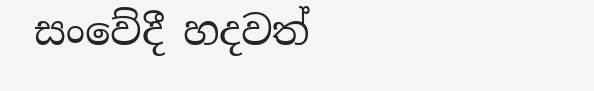සංවේදී හදවත්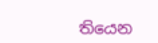තියෙන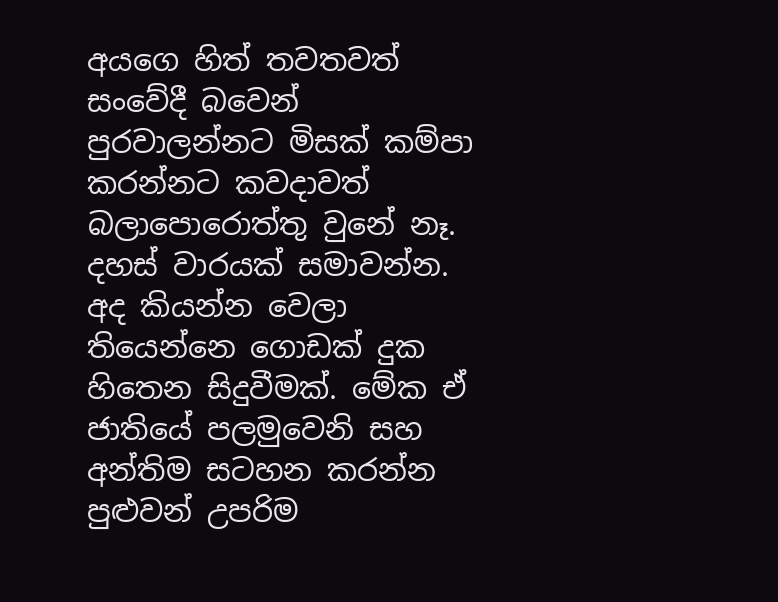අයගෙ හිත් තවතවත් සංවේදී බවෙන් පුරවාලන්නට මිසක් කම්පා කරන්නට කවදාවත් බලාපොරොත්තු වුනේ නෑ. දහස් වාරයක් සමාවන්න. අද කියන්න වෙලා තියෙන්නෙ ගොඩක් දුක හිතෙන සිදුවීමක්. මේක ඒ ජාතියේ පලමුවෙනි සහ අන්තිම සටහන කරන්න පුළුවන් උපරිම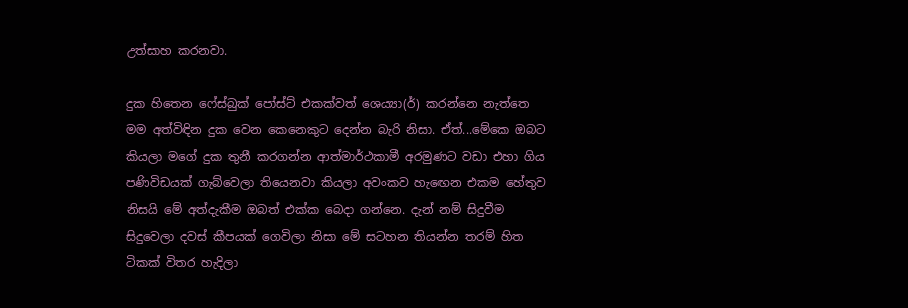උත්සාහ කරනවා.

දුක හිතෙන ෆේස්බුක් පෝස්ට් එකක්වත් ශෙය්‍යා(ර්) කරන්නෙ නැත්තෙ මම අත්විඳින දුක වෙන කෙනෙකුට දෙන්න බැරි නිසා. ඒත්...මේකෙ ඔබට කියලා මගේ දුක තුනී කරගන්න ආත්මාර්ථකාමී අරමුණට වඩා එහා ගිය පණිවිඩයක් ගැබ්වෙලා තියෙනවා කියලා අවංකව හැඟෙන එකම හේතුව නිසයි මේ අත්දැකීම ඔබත් එක්ක බෙදා ගන්නෙ. දැන් නම් සිදුවීම සිදුවෙලා දවස් කීපයක් ගෙවිලා නිසා මේ සටහන තියන්න තරම් හිත ටිකක් විතර හැදිලා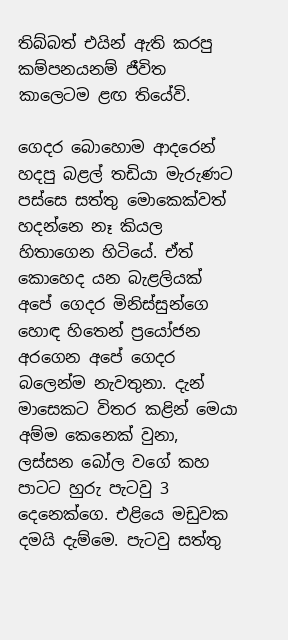තිබ්බත් එයින් ඇති කරපු කම්පනයනම් ජීවිත කාලෙටම ළඟ තියේවි.

ගෙදර බොහොම ආදරෙන් හදපු බළල් තඩියා මැරුණට පස්සෙ සත්තු මොකෙක්වත් හදන්නෙ නෑ කියල හිතාගෙන හිටියේ. ඒත් කොහෙද යන බැළලියක් අපේ ගෙදර මිනිස්සුන්ගෙ හොඳ හිතෙන් ප්‍රයෝජන අරගෙන අපේ ගෙදර බලෙන්ම නැවතුනා. දැන් මාසෙකට විතර කළින් මෙයා අම්ම කෙනෙක් වුනා, ලස්සන බෝල වගේ කහ පාටට හුරු පැටවු 3 දෙනෙක්ගෙ. එළියෙ මඩුවක දමයි දැම්මෙ. පැටවු සත්තු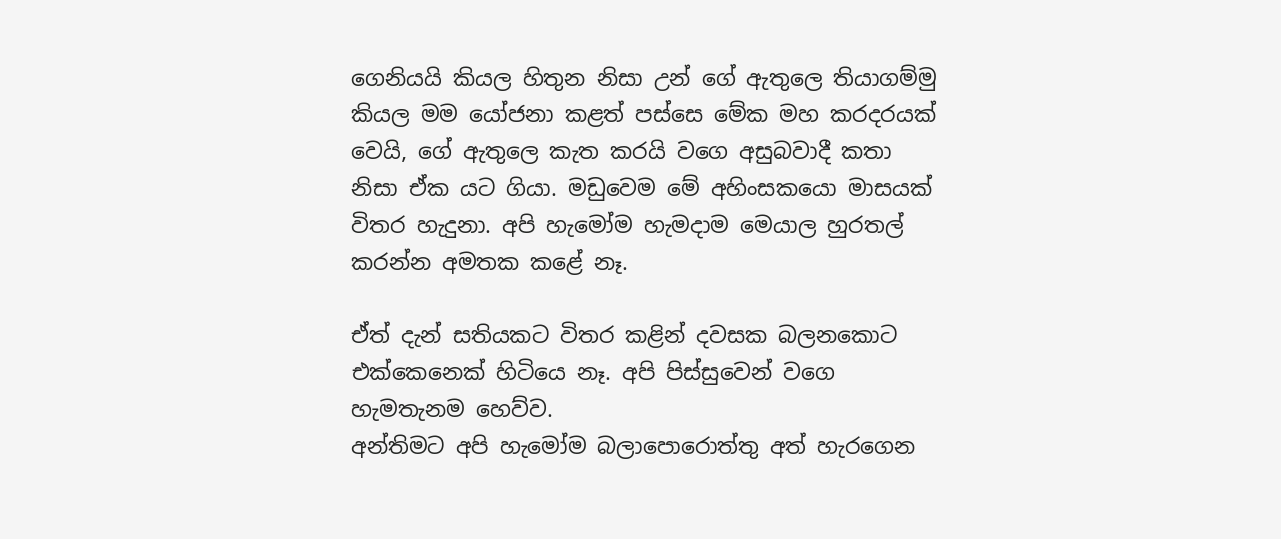ගෙනියයි කියල හිතුන නිසා උන් ගේ ඇතුලෙ තියාගම්මු කියල මම යෝජනා කළත් පස්සෙ මේක මහ කරදරයක් වෙයි, ගේ ඇතුලෙ කැත කරයි වගෙ අසුබවාදී කතා නිසා ඒක යට ගියා. මඩුවෙම මේ අහිංසකයො මාසයක් විතර හැදුනා. අපි හැමෝම හැමදාම මෙයාල හුරතල් කරන්න අමතක කළේ නෑ.

ඒත් දැන් සතියකට විතර කළින් දවසක බලනකොට එක්කෙනෙක් හිටියෙ නෑ. අපි පිස්සුවෙන් වගෙ හැමතැනම හෙව්ව.
අන්තිමට අපි හැමෝම බලාපොරොත්තු අත් හැරගෙන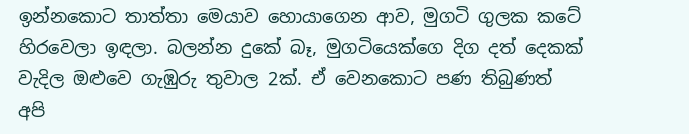ඉන්නකොට තාත්තා මෙයාව හොයාගෙන ආව, මුගටි ගුලක කටේ හිරවෙලා ඉඳලා. බලන්න දුකේ බෑ, මුගටියෙක්ගෙ දිග දත් දෙකක් වැදිල ඔළුවෙ ගැඹුරු තුවාල 2ක්. ඒ වෙනකොට පණ තිබුණත් අපි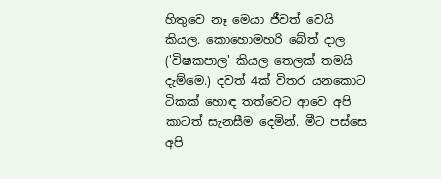හිතුවෙ නෑ මෙයා ජීවත් වෙයි කියල. කොහොමහරි බේත් දාල ('විෂකපාල' කියල තෙලක් තමයි දැම්මෙ.) දවත් 4ක් විතර යනකොට ටිකක් හොඳ තත්වෙට ආවෙ අපි කාටත් සැනසීම දෙමින්. මීට පස්සෙ අපි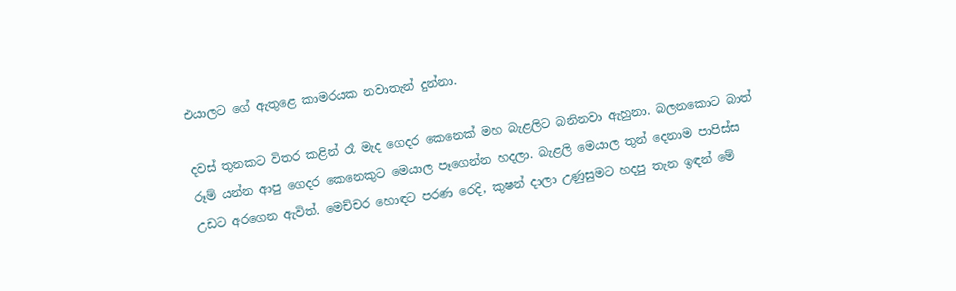එයාලට ගේ ඇතුළෙ කාමරයක නවාතැන් දුන්නා.

දවස් තුනකට විතර කළින් රෑ මැද ගෙදර කෙනෙක් මහ බැළලිට බනිනවා ඇහුනා. බලනකොට බාත් රූම් යන්න ආපු ගෙදර කෙනෙකුට මෙයාල පෑගෙන්න හදලා. බැළලි මෙයාල තුන් දෙනාම පාපිස්ස උඩට අරගෙන ඇවිත්. මෙච්චර හොඳට පරණ රෙදි, කුෂන් දාලා උණුසුමට හදපු තැන ඉඳන් මේ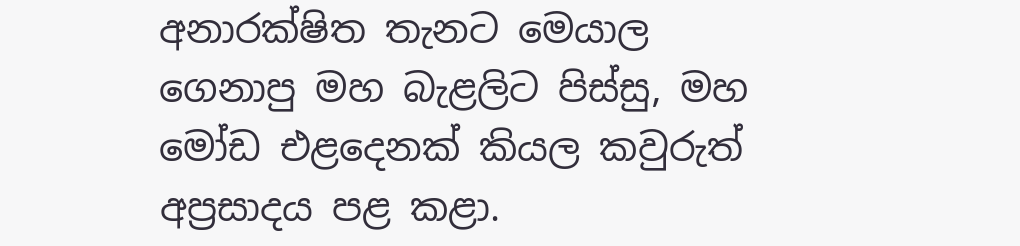අනාරක්ෂිත තැනට මෙයාල ගෙනාපු මහ බැළලිට පිස්සු, මහ මෝඩ එළදෙනක් කියල කවුරුත් අප්‍රසාදය පළ කළා.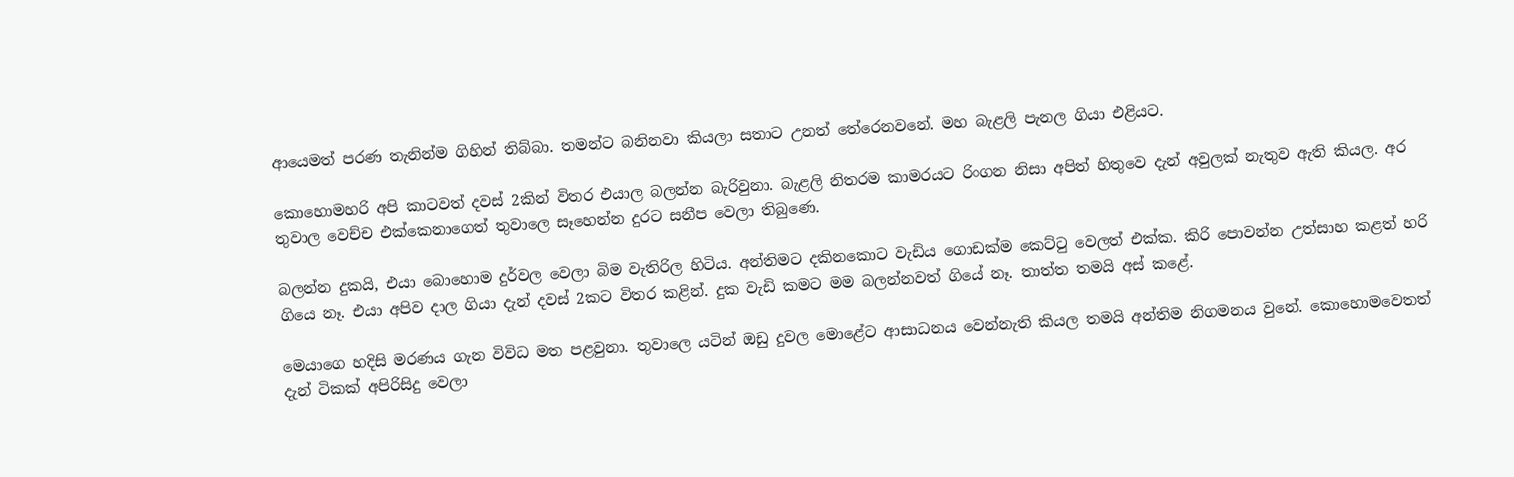ආයෙමත් පරණ තැනින්ම ගිහින් තිබ්බා. තමන්ට බනිනවා කියලා සතාට උනත් තේරෙනවනේ. මහ බැළලි පැනල ගියා එළියට.

කොහොමහරි අපි කාටවත් දවස් 2කින් විතර එයාල බලන්න බැරිවුනා. බැළලි නිතරම කාමරයට රිංගන නිසා අපිත් හිතුවෙ දැන් අවුලක් නැතුව ඇති කියල. අර තුවාල වෙච්ච එක්කෙනාගෙත් තුවාලෙ සෑහෙන්න දුරට සනීප වෙලා තිබුණෙ.

බලන්න දුකයි, එයා බොහොම දුර්වල වෙලා බිම වැතිරිල හිටිය. අන්තිමට දකිනකොට වැඩිය ගොඩක්ම කෙට්ටු වෙලත් එක්ක. කිරි පොවන්න උත්සාහ කළත් හරි ගියෙ නෑ. එයා අපිව දාල ගියා දැන් දවස් 2කට විතර කළින්. දුක වැඩි කමට මම බලන්නවත් ගියේ නෑ. තාත්ත තමයි අස් කළේ.

මෙයාගෙ හදිසි මරණය ගැන විවිධ මත පළවුනා. තුවාලෙ යටින් ඔඩු දුවල මොළේට ආසාධන‍ය වෙන්නැති කියල තමයි අන්තිම නිගමනය වුනේ. කොහොමවෙතත් දැන් ටිකක් අපිරිසිදු වෙලා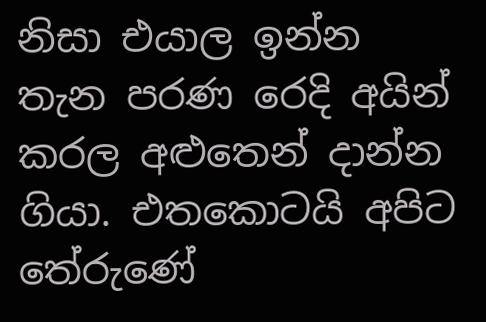නිසා එයාල ඉන්න තැන පරණ රෙදි අයින් කරල අළුතෙන් දාන්න ගියා. එතකොටයි අපිට තේරුණේ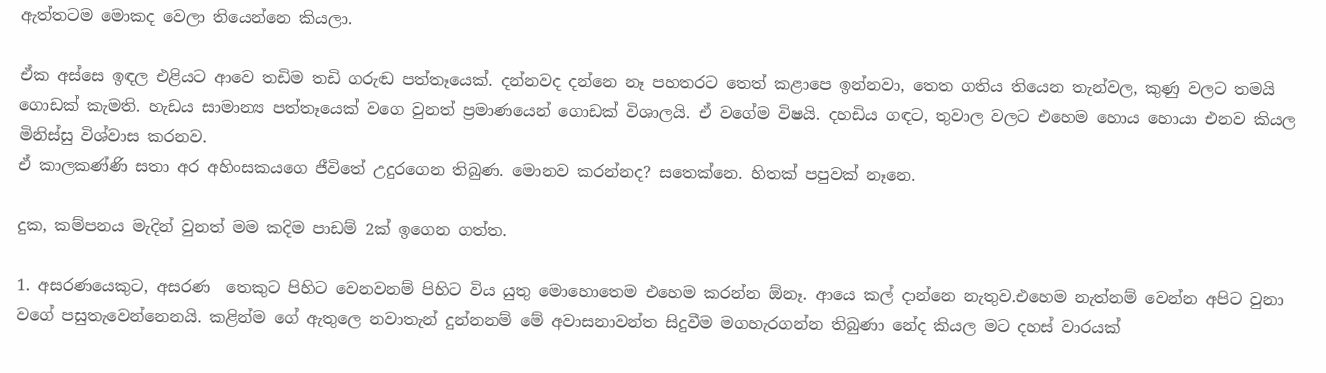ඇත්තටම මොකද වෙලා තියෙන්නෙ කියලා.

ඒක අස්සෙ ඉඳල එළියට ආවෙ තඩිම තඩි ගරුඬ පත්තෑයෙක්. දන්නවද දන්නෙ නෑ පහතරට තෙත් කළාපෙ ඉන්නවා, තෙත ගතිය තියෙන තැන්වල, කුණු වලට තමයි ගොඩක් කැමති. හැඩය සාමාන්‍ය පත්තෑයෙක් වගෙ වුනත් ප්‍රමාණයෙන් ගොඩක් විශාලයි. ඒ වගේම විෂයි. දහඩිය ගඳට, තුවාල වලට එහෙම හොය හොයා එනව කියල මිනිස්සු විශ්වාස කරනව.
ඒ කාලකණ්ණි සතා අර අහිංසකයගෙ ජීවිතේ උදුරගෙන තිබුණ. මොනව කරන්නද? සතෙක්නෙ. හිතක් පපුවක් නෑනෙ.

දුක, කම්පනය මැදින් වුනත් මම කදිම පාඩම් 2ක් ඉගෙන ගත්ත.

1. අසරණයෙකුට, අසරණ  තෙකුට පිහිට වෙනවනම් පිහිට විය යුතු මොහොතෙම එහෙම කරන්න ඕනෑ. ආයෙ කල් දාන්නෙ නැතුව.එහෙම නැත්නම් වෙන්න අපිට වුනා වගේ පසුතැවෙන්නෙනයි. කළින්ම ගේ ඇතුලෙ නවාතැන් දුන්නනම් මේ අවාසනාවන්ත සිදුවීම මගහැරගන්න තිබුණා නේද කියල මට දහස් වාරයක්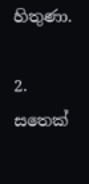හිතුණා.

2. සතෙක්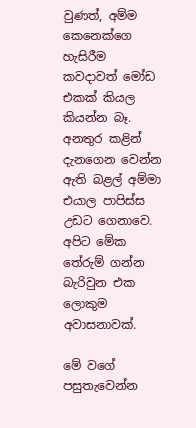වුණත්, අම්ම කෙනෙක්ගෙ හැසිරීම කවදාවත් මෝඩ එකක් කියල කියන්න බෑ. අනතුර කළින් දැනගෙන වෙන්න ඇති බළල් අම්මා එයාල පාපිස්ස උඩට ගෙනාවෙ. අපිට මේක තේරුම් ගන්න බැරිවුන එක ලොකුම අවාසනාවක්.

මේ වගේ පසුතැවෙන්න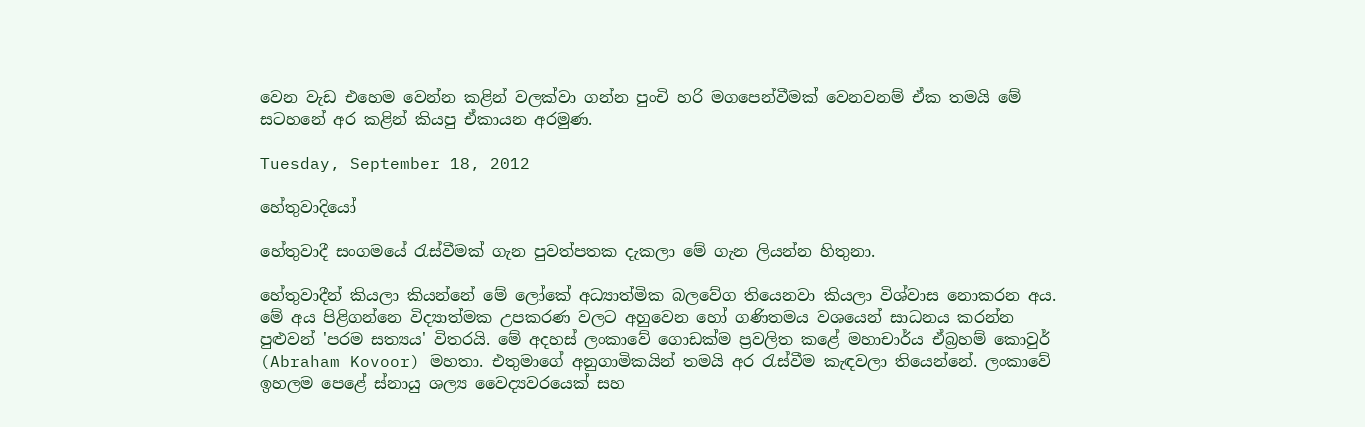වෙන වැඩ එහෙම වෙන්න කළින් වලක්වා ගන්න පුංචි හරි මගපෙන්වීමක් වෙනවනම් ඒක තමයි මේ සටහනේ අර කළින් කියපු ඒකායන අරමුණ.

Tuesday, September 18, 2012

හේතුවාදියෝ

හේතුවාදී සංගමයේ රැස්වීමක් ගැන පුවත්පතක දැකලා මේ ගැන ලියන්න හිතුනා.

හේතුවාදීන් කියලා කියන්නේ මේ ලෝකේ අධ්‍යාත්මික බලවේග තියෙනවා කියලා විශ්වාස නොකරන අය. මේ අය පිළිගන්නෙ විද්‍යාත්මක උපකරණ වලට අහුවෙන හෝ ගණිතමය වශයෙන් සාධනය කරන්න පුළුවන් 'පරම සත්‍යය' විතරයි. මේ අදහස් ලංකාවේ ගොඩක්ම ප්‍රවලිත කළේ මහාචාර්ය ඒබ්‍රහම් කොවුර් (Abraham Kovoor) මහතා. එතුමාගේ අනුගාමිකයින් තමයි අර රැස්වීම කැඳවලා තියෙන්නේ. ලංකාවේ ඉහලම පෙළේ ස්නායු ශල්‍ය වෛද්‍යවරයෙක් සහ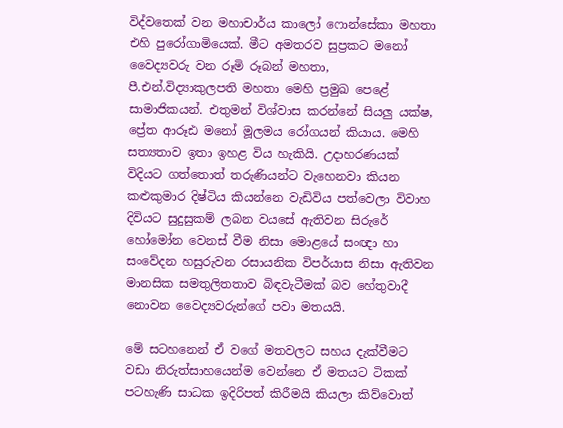විද්වතෙක් වන මහාචාර්ය කාලෝ ෆොන්සේකා මහතා එහි පුරෝගාමියෙක්. මීට අමතරව සුප්‍රකට මනෝ වෛද්‍යවරු වන රූමි රූබන් මහතා, පී.එන්.විද්‍යාකුලපති මහතා මෙහි ප්‍රමුඛ පෙළේ සාමාජිකයන්. එතුමන් විශ්වාස කරන්නේ සියලු යක්ෂ, ප්‍රේත ආරූඪ මනෝ මූලමය රෝගයන් කියාය. මෙහි සත්‍යතාව ඉතා ඉහළ විය හැකියි. උදාහරණයක් විදියට ගත්තොත් තරුණියන්ට වැහෙනවා කියන කළුකුමාර දිෂ්ටිය කියන්නෙ වැඩිවිය පත්වෙලා විවාහ දිවියට සුදුසුකම් ලබන වයසේ ඇතිවන සිරුරේ හෝමෝන වෙනස් වීම නිසා මොළයේ සංඥා හා සංවේදන හසුරුවන රසායනික විපර්යාස නිසා ඇතිවන මානසික සමතුලිතතාව බිඳවැටීමක් බව හේතුවාදී නොවන වෛද්‍යවරුන්ගේ පවා මතයයි.

මේ සටහනෙන් ඒ වගේ මතවලට සහය දැක්වීමට වඩා නිරුත්සාහයෙන්ම වෙන්නෙ ඒ මතයට ටිකක් පටහැණි සාධක ඉදිරිපත් කිරීමයි කියලා කිව්වොත්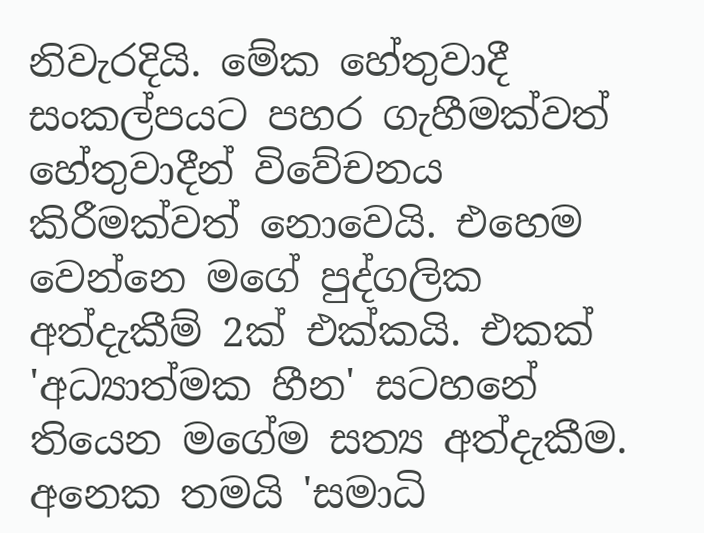නිවැරදියි. මේක හේතුවාදී සංකල්පයට පහර ගැහීමක්වත් හේතුවාදීන් විවේචනය කිරීමක්වත් නොවෙයි. එහෙම වෙන්නෙ මගේ පුද්ගලික අත්දැකීම් 2ක් එක්කයි. එකක් 'අධ්‍යාත්මක හීන' සටහනේ තියෙන මගේම සත්‍ය අත්දැකීම. අනෙක තමයි 'සමාධි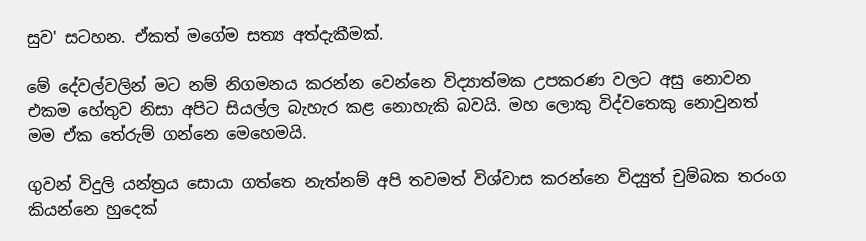සුව' සටහන. ඒකත් මගේම සත්‍ය අත්දැකීමක්.

මේ දේවල්වලින් මට නම් නිගමනය කරන්න වෙන්නෙ විද්‍යාත්මක උපකරණ වලට අසු නොවන එකම හේතුව නිසා අපිට සියල්ල බැහැර කළ නොහැකි බවයි. මහ ලොකු විද්වතෙකු නොවුනත් මම ඒක තේරුම් ගන්නෙ මෙහෙමයි.

ගුවන් විදුලි යන්ත්‍රය සොයා ගත්තෙ නැත්නම් අපි තවමත් විශ්වාස කරන්නෙ විද්‍යුත් චුම්බක තරංග කියන්නෙ හුදෙක්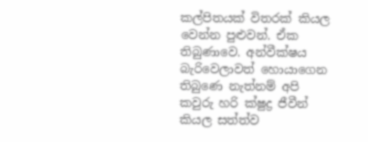කල්පිතයක් විතරක් කියල වෙන්න පුළුවන්. ඒක තිබුණාවෙ. අන්වීක්ෂය බැරිවෙලාවත් හොයාගෙන තිබුණෙ නැත්නම් අපි කවුරු හරි ක්ෂුද්‍ර ජීවීන් කියල සත්ත්ව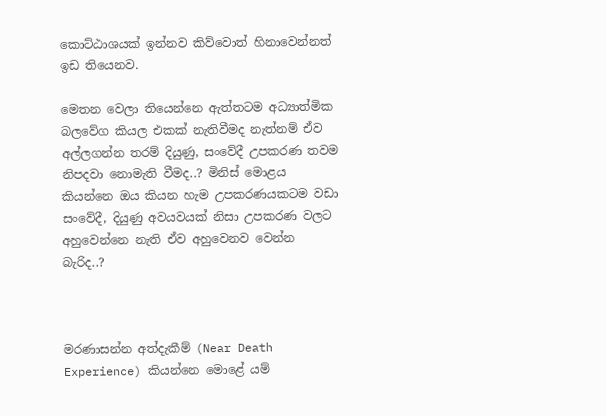කොට්ඨාශයක් ඉන්නව කිව්වොත් හිනාවෙන්නත් ඉඩ තියෙනව.

මෙතන වෙලා තියෙන්නෙ ඇත්තටම අධ්‍යාත්මික බලවේග කියල එකක් නැතිවීමද නැත්නම් ඒව අල්ලගන්න තරම් දියුණු, සංවේදී උපකරණ තවම නිපදවා නොමැති වීමද..? මිනිස් මොළය කියන්නෙ ඔය කියන හැම උපකරණයකටම වඩා සංවේදී, දියුණු අවයවයක් නිසා උපකරණ වලට අහුවෙන්නෙ නැති ඒව අහුවෙනව වෙන්න බැරිද..?



මරණාසන්න අත්දැකීම් (Near Death Experience) කියන්නෙ මොළේ යම්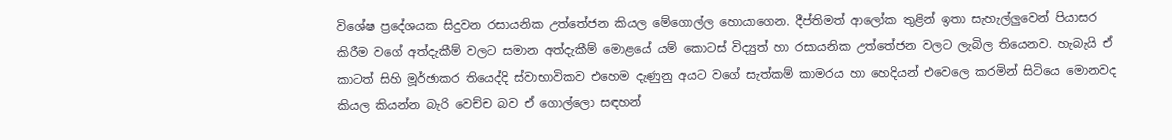විශේෂ ප්‍රදේශයක සිදුවන රසායනික උත්තේජන කියල මේගොල්ල හොයාගෙන. දීප්තිමත් ආලෝක තුළින් ඉතා සැහැල්ලුවෙන් පියාසර කිරීම වගේ අත්දැකීම් වලට සමාන අත්දැකීම් මොළයේ යම් කොටස් විද්‍යුත් හා රසායනික උත්තේජන වලට ලැබිල තියෙනව. හැබැයි ඒ කාටත් සිහි මූර්ඡාකර තියෙද්දි ස්වාභාවිකව එහෙම දැණුනු අයට වගේ සැත්කම් කාමරය හා හෙදියන් එවෙලෙ කරමින් සිටියෙ මොනවද කියල කියන්න බැරි වෙච්ච බව ඒ ගොල්ලො සඳහන්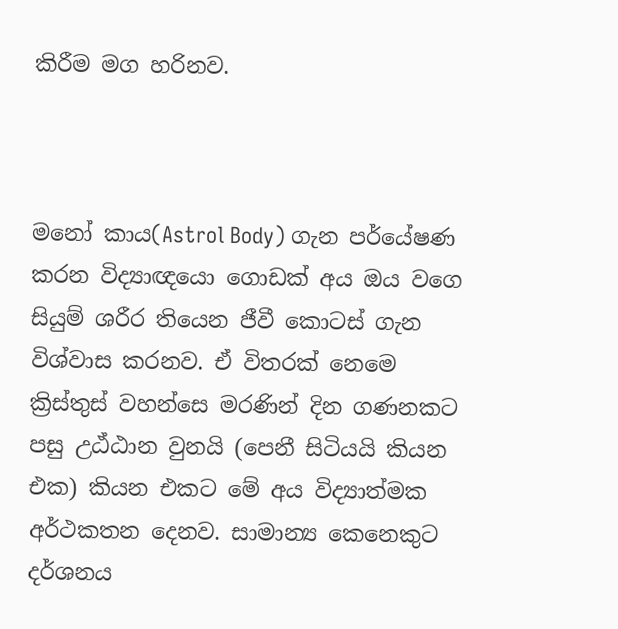කිරීම මග හරිනව.



මනෝ කාය(Astrol Body) ගැන පර්යේෂණ කරන විද්‍යාඥයො ගොඩක් අය ඔය වගෙ සියුම් ශරීර තියෙන ජීවී කොටස් ගැන විශ්වාස කරනව. ඒ විතරක් නෙමෙ ක්‍රිස්තුස් වහන්සෙ මරණින් දින ගණනකට පසු උඨ්ඨාන වුනයි (පෙනී සිටියයි කියන එක) කියන එකට මේ අය විද්‍යාත්මක අර්ථකතන දෙනව. සාමාන්‍ය කෙනෙකුට දර්ශනය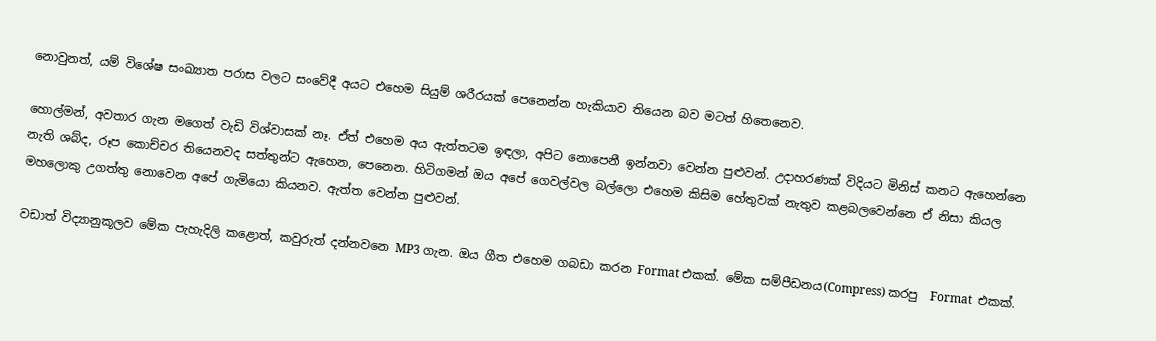නොවුනත්, යම් විශේෂ සංඛ්‍යාත පරාස වලට සංවේදී අයට එහෙම සියුම් ශරීරයක් පෙනෙන්න හැකියාව තියෙන බව මටත් හිතෙනෙව.

හොල්මන්, අවතාර ගැන මගෙත් වැඩි විශ්වාසක් නෑ. ඒත් එහෙම අය ඇත්තටම ඉඳලා, අපිට නොපෙනී ඉන්නවා වෙන්න පුළුවන්. උදාහරණක් විදියට මිනිස් කනට ඇහෙන්නෙ නැති ශබ්ද, රූප කොච්චර තියෙනවද සත්තුන්ට ඇහෙන, පෙනෙන. හිටිගමන් ඔය අපේ ගෙවල්වල බල්ලො එහෙම කිසිම හේතුවක් නැතුව කළබලවෙන්නෙ ඒ නිසා කියල මහලොකු උගත්තු නොවෙන අපේ ගැමියො කියනව. ඇත්ත වෙන්න පුළුවන්.

වඩාත් විද්‍යානුකූලව මේක පැහැදිලි කළොත්, කවුරුත් දන්නවනෙ MP3 ගැන. ඔය ගීත එහෙම ගබඩා කරන Format එකක්. මේක සම්පීඩනය(Compress) කරපු  Format  එකක්.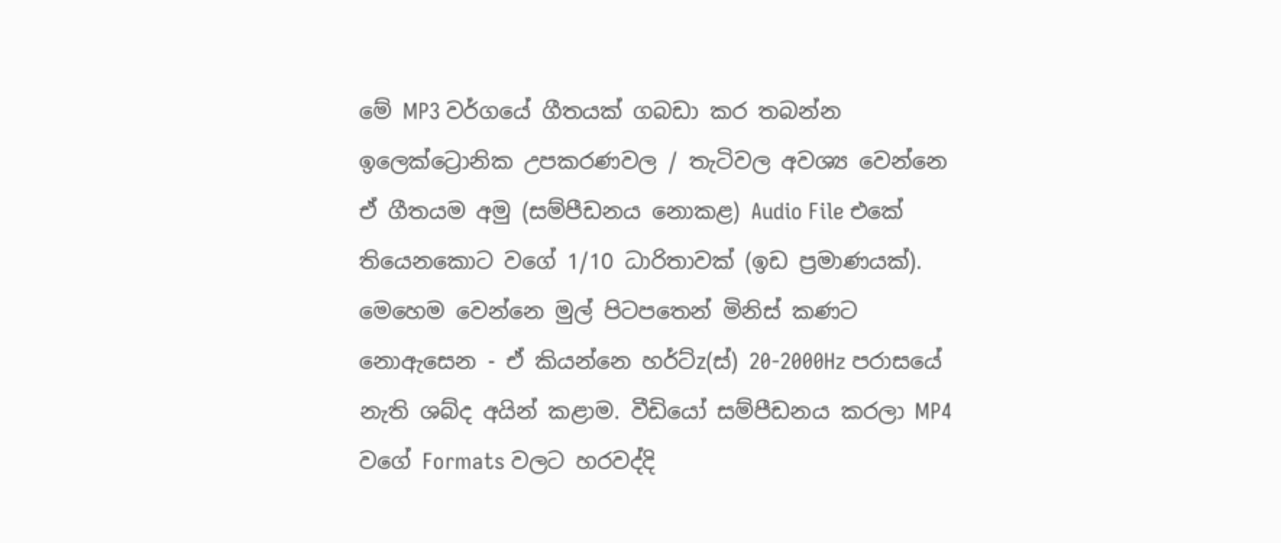මේ MP3 වර්ගයේ ගීතයක් ගබඩා කර තබන්න ඉලෙක්ට්‍රොනික උපකරණවල / තැටිවල අවශ්‍ය වෙන්නෙ ඒ ගීතයම අමු (සම්පීඩනය නොකළ) Audio File එකේ තියෙනකොට වගේ 1/10 ධාරිතාවක් (ඉඩ ප්‍රමාණයක්). මෙහෙම වෙන්නෙ මුල් පිටපතෙන් මිනිස් කණට නොඇසෙන - ඒ කියන්නෙ හර්ට්z(ස්) 20-2000Hz පරාසයේ නැති ශබ්ද අයින් කළාම. වීඩියෝ සම්පීඩනය කරලා MP4 වගේ Formats වලට හරවද්දි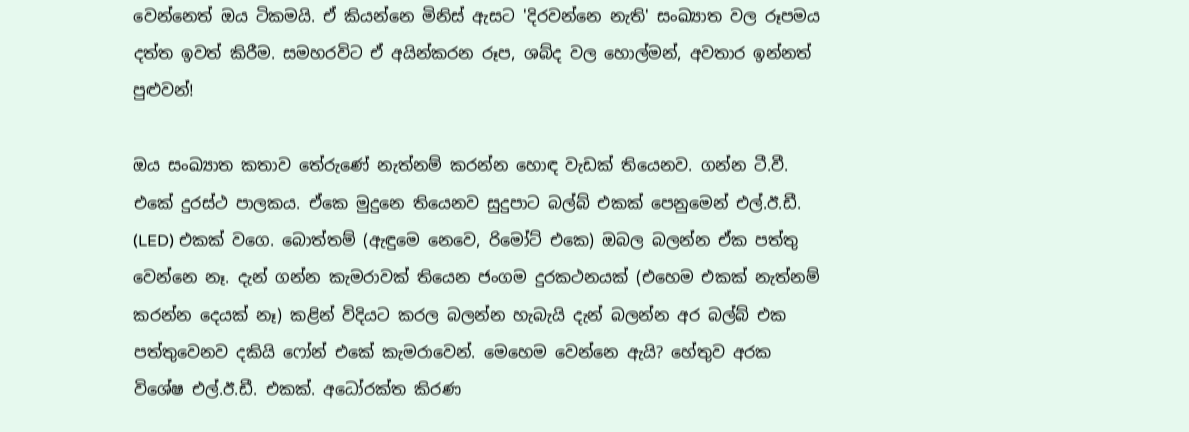වෙන්නෙත් ඔය ටිකමයි. ඒ කියන්නෙ මිනිස් ඇසට 'දිරවන්නෙ නැති' සංඛ්‍යාත වල රූපමය දත්ත ඉවත් කිරීම. සමහරවිට ඒ අයින්කරන රූප, ශබ්ද වල හොල්මන්, අවතාර ඉන්නත් පුළුවන්!

ඔය සංඛ්‍යාත කතාව තේරුණේ නැත්නම් කරන්න හොඳ වැඩක් තියෙනව. ගන්න ටී.වී. එකේ දුරස්ථ පාලකය. ඒකෙ මුදුනෙ තියෙනව සුදුපාට බල්බ් එකක් පෙනුමෙන් එල්.ඊ.ඩී. (LED) එකක් වගෙ. බොත්තම් (ඇඳුමෙ නෙවෙ, රිමෝට් එකෙ) ඔබල බලන්න ඒක පත්තු වෙන්නෙ නෑ. දැන් ගන්න කැමරාවක් තියෙන ජංගම දුරකථනයක් (එහෙම එකක් නැත්නම් කරන්න දෙයක් නෑ) කළින් විදියට කරල බලන්න හැබැයි දැන් බලන්න අර බල්බ් එක පත්තුවෙනව දකියි ෆෝන් එකේ කැමරාවෙන්. මෙහෙම වෙන්නෙ ඇයි? හේතුව අරක විශේෂ එල්.ඊ.ඩී. එකක්. අධෝරක්ත කිරණ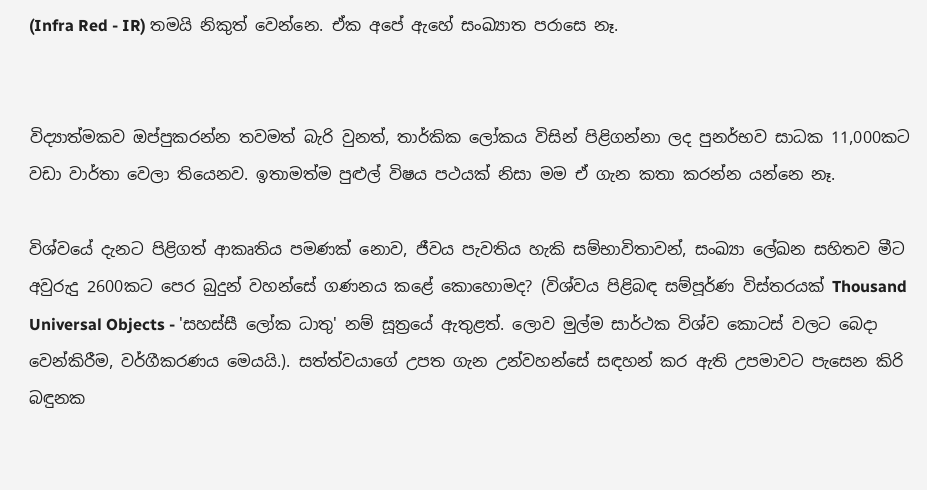(Infra Red - IR) තමයි නිකුත් වෙන්නෙ. ඒක අපේ ඇහේ සංඛ්‍යාත පරාසෙ නෑ.


විද්‍යාත්මකව ඔප්පුකරන්න තවමත් බැරි වුනත්, තාර්කික ලෝකය විසින් පිළිගන්නා ලද පුනර්භව සාධක 11,000කට වඩා වාර්තා වෙලා තියෙනව. ඉතාමත්ම පුළුල් විෂය පථයක් නිසා මම ඒ ගැන කතා කරන්න යන්නෙ නෑ.

විශ්වයේ දැනට පිළිගත් ආකෘතිය පමණක් නොව, ජීවය පැවතිය හැකි සම්භාවිතාවන්, සංඛ්‍යා ලේඛන සහිතව මීට අවුරුදු 2600කට පෙර බුදුන් වහන්සේ ගණනය කළේ කොහොමද? (විශ්වය පිළිබඳ සම්පූර්ණ විස්තරයක් Thousand Universal Objects - 'සහස්සී ලෝක ධාතු' නම් සූත්‍රයේ ඇතුළත්. ලොව මුල්ම සාර්ථක විශ්ව කොටස් වලට බෙදා වෙන්කිරීම, වර්ගීකරණය මෙයයි.). සත්ත්වයාගේ උපත ගැන උන්වහන්සේ සඳහන් කර ඇති උපමාවට පැසෙන කිරි බඳුනක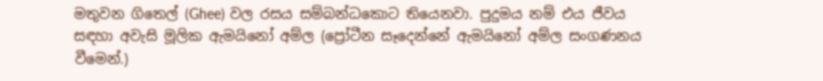මතුවන ගිතෙල් (Ghee) වල රසය සම්බන්ධකොට තියෙනවා. පුදුමය නම් එය ජීවය සඳහා අවැසි මූලික ඇමයිනෝ අම්ල (ප්‍රෝටීන සෑදෙන්නේ ඇමයිනෝ අම්ල සංගණනය වීමෙන්.)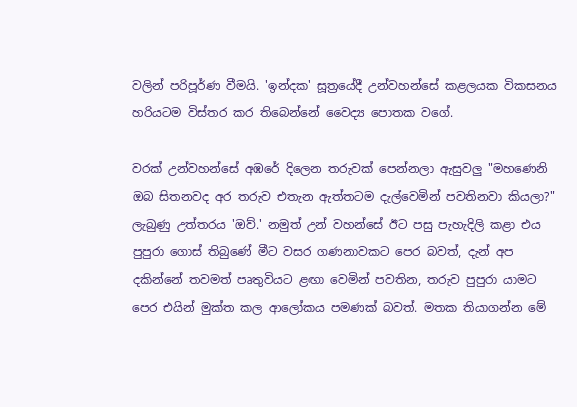වලින් පරිපූර්ණ වීමයි. 'ඉන්දක' සූත්‍රයේදී උන්වහන්සේ කළලයක විකසනය හරියටම විස්තර කර තිබෙන්නේ වෛද්‍ය පොතක වගේ.

වරක් උන්වහන්සේ අඹරේ දිලෙන තරුවක් පෙන්නලා ඇසුවලු "මහණෙනි ඔබ සිතනවද අර තරුව එතැන ඇත්තටම දැල්වෙමින් පවතිනවා කියලා?"
ලැබුණු උත්තරය 'ඔව්.' නමුත් උන් වහන්සේ ඊට පසු පැහැදිලි කළා එය පුපුරා ගොස් තිබුණේ මීට වසර ගණනාවකට පෙර බවත්, දැන් අප දකින්නේ තවමත් පෘතුවියට ළඟා වෙමින් පවතින, තරුව පුපුරා යාමට පෙර එයින් මුක්ත කල ආලෝකය පමණක් බවත්. මතක තියාගන්න මේ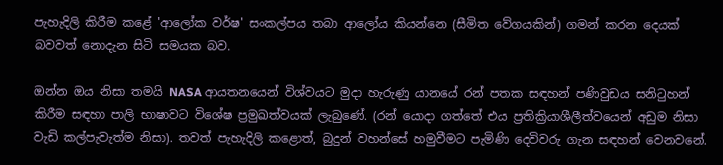පැහැදිලි කිරීම කළේ 'ආලෝක වර්ෂ' සංකල්පය තබා ආලෝය කියන්නෙ (සීමිත වේගයකින්) ගමන් කරන දෙයක් බවවත් නොදැන සිටි සමයක බව.

ඔන්න ඔය නිසා තමයි NASA ආයතනයෙන් විශ්වයට මුදා හැරුණු යානයේ රන් පතක සඳහන් පණිවුඩය සනිටුහන් කිරීම සඳහා පාලි භාෂාවට විශේෂ ප්‍රමුඛත්වයක් ලැබුණේ. (රන් යොදා ගත්තේ එය ප්‍රතික්‍රියාශීලීත්වයෙන් අඩුම නිසා වැඩි කල්පැවැත්ම නිසා). තවත් පැහැදිලි කළොත්, බුදුන් වහන්සේ හමුවීමට පැමිණි දෙවිවරු ගැන සඳහන් වෙනවනේ.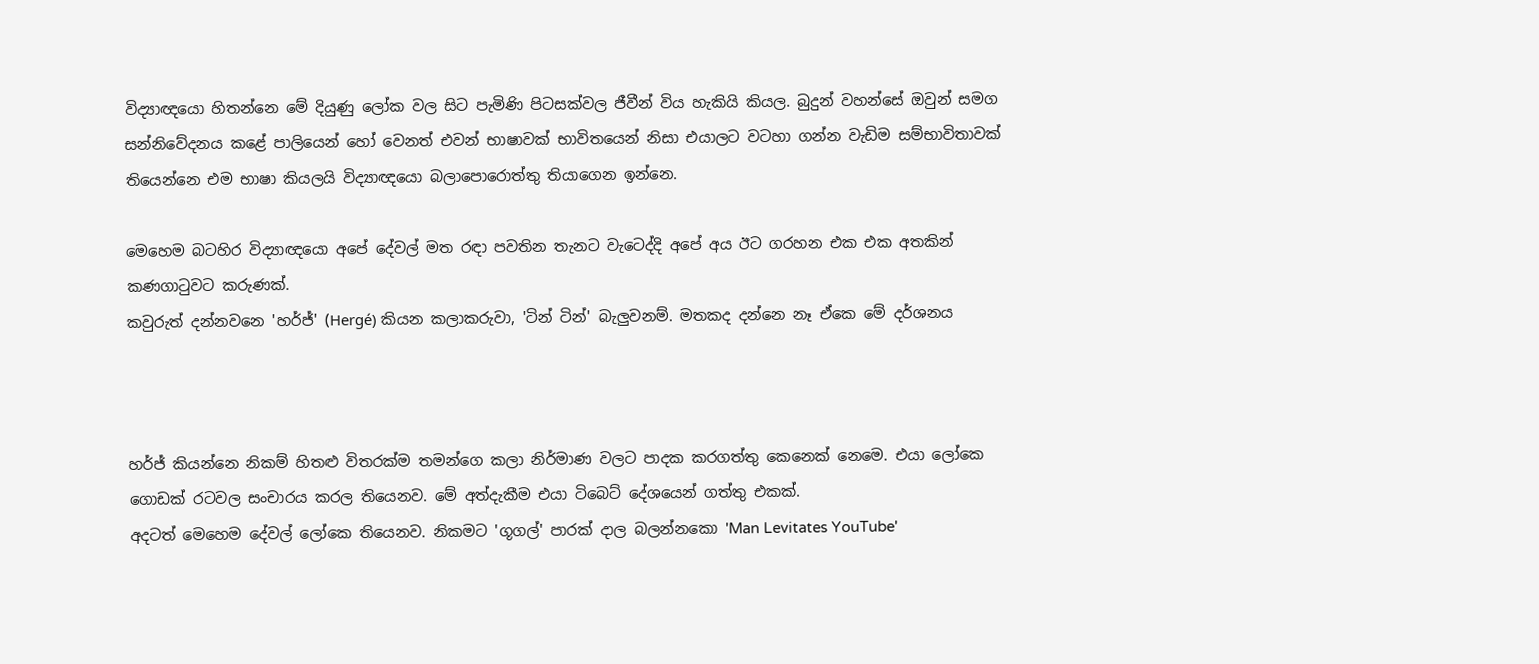විද්‍යාඥයො හිතන්නෙ මේ දියුණු ලෝක වල සිට පැමිණි පිටසක්වල ජීවීන් විය හැකියි කියල. බුදුන් වහන්සේ ඔවුන් සමග සන්නිවේදනය කළේ පාලියෙන් හෝ වෙනත් එවන් භාෂාවක් භාවිතයෙන් නිසා එයාලට වටහා ගන්න වැඩිම සම්භාවිතාවක් තියෙන්නෙ එම භාෂා කියලයි විද්‍යාඥයො බලාපොරොත්තු තියාගෙන ඉන්නෙ.

මෙහෙම බටහිර විද්‍යාඥයො අපේ දේවල් මත රඳා පවතින තැනට වැටෙද්දි අපේ අය ඊට ගරහන එක එක අතකින් කණගාටුවට කරුණක්.
කවුරුත් දන්නවනෙ 'හර්ජ්' (Hergé) කියන කලාකරුවා, 'ටින් ටින්' බැලුවනම්. මතකද දන්නෙ නෑ ඒකෙ මේ දර්ශනය



හර්ජ් කියන්නෙ නිකම් හිතළු විතරක්ම තමන්ගෙ කලා නිර්මාණ වලට පාදක කරගත්තු කෙනෙක් නෙමෙ. එයා ලෝකෙ ගොඩක් රටවල සංචාරය කරල තියෙනව. මේ අත්දැකීම එයා ටිබෙට් දේශයෙන් ගත්තු එකක්.
අදටත් මෙහෙම දේවල් ලෝකෙ තියෙනව. නිකමට 'ගූගල්' පාරක් දාල බලන්නකො 'Man Levitates YouTube'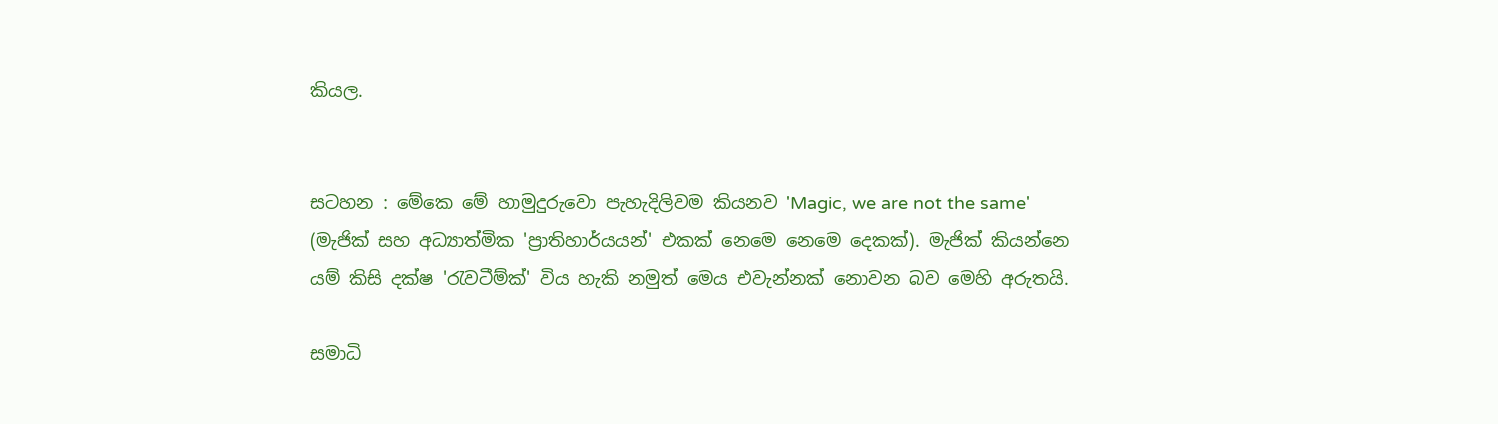කියල.


සටහන : මේකෙ මේ හාමුදුරුවො පැහැදිලිවම කියනව 'Magic, we are not the same' (මැජික් සහ අධ්‍යාත්මික 'ප්‍රාතිහාර්යයන්' එකක් නෙමෙ නෙමෙ දෙකක්). මැජික් කියන්නෙ යම් කිසි දක්ෂ 'රැවටීම්ක්' විය හැකි නමුත් මෙය එවැන්නක් නොවන බව මෙහි අරුතයි.

සමාධි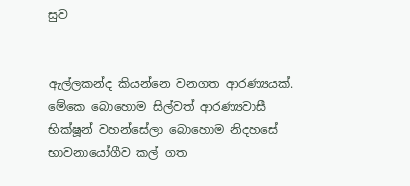සුව


ඇල්ලකන්ද කියන්නෙ වනගත ආරණ්‍යයක්. මේකෙ බොහොම සිල්වත් ආරණ්‍යවාසී භික්ෂූන් වහන්සේලා බොහොම නිදහසේ භාවනායෝගීව කල් ගත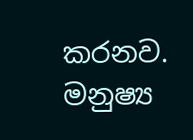කරනව. මනුෂ්‍ය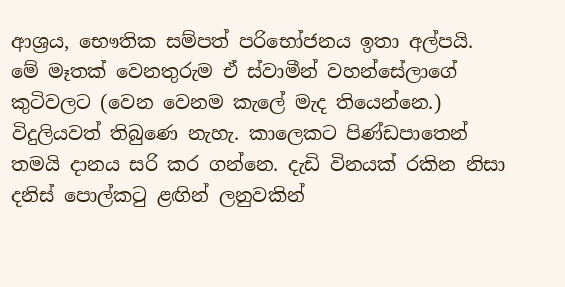ආශ්‍රය, භෞතික සම්පත් පරිභෝජනය ඉතා අල්පයි. මේ මෑතක් වෙනතුරුම ඒ ස්වාමීන් වහන්සේලාගේ කුටිවලට (වෙන වෙනම කැලේ මැද තියෙන්නෙ.) විදුලියවත් තිබුණෙ නැහැ. කාලෙකට පිණ්ඩපාතෙන් තමයි දානය සරි කර ගන්නෙ. දැඩි විනයක් රකින නිසා දනිස් පොල්කටු ළඟින් ලනුවකින්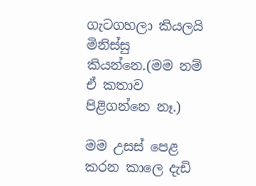ගැටගහලා කියලයි මිනිස්සු කියන්නෙ.(මම නම් ඒ කතාව පිළිගන්නෙ නෑ.)

මම උසස් පෙළ කරන කාලෙ දැඩි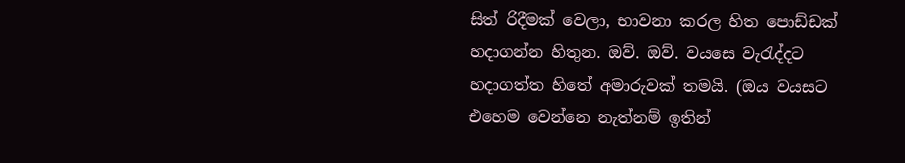සිත් රිදීමක් වෙලා, භාවනා කරල හිත පොඩ්ඩක් හදාගන්න හිතුන. ඔව්. ඔව්. වයසෙ වැරැද්දට හදාගත්ත හිතේ අමාරුවක් තමයි. (ඔය වයසට එහෙම වෙන්නෙ නැත්නම් ඉතින්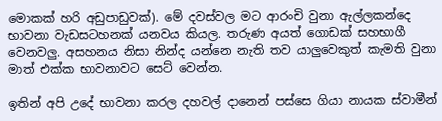මොකක් හරි අඩුපාඩුවක්). මේ දවස්වල මට ආරංචි වුනා ඇල්ලකන්දෙ භාවනා වැඩසටහනක් යනවය කියල. තරුණ අයත් ගොඩක් සහභාගී වෙනවලු. අසහනය නිසා නින්ද යන්නෙ නැති තව යාලුවෙකුත් කැමති වුනා මාත් එක්ක භාවනාවට සෙට් වෙන්න.

ඉතින් අපි උදේ භාවනා කරල දහවල් දානෙන් පස්සෙ ගියා නායක ස්වාමීන්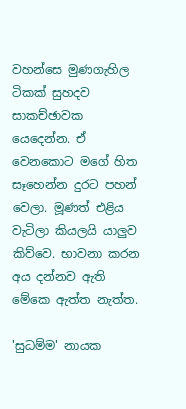වහන්සෙ මුණගැහිල ටිකක් සුහදව සාකච්ඡාවක යෙදෙන්න. ඒ වෙනකොට මගේ හිත සෑහෙන්න දුරට පහන් වෙලා. මූණත් එළිය වැටිලා කියලයි යාලුව කිව්වෙ. භාවනා කරන අය දන්නව ඇති මේකෙ ඇත්ත නැත්ත.

'සුධම්ම' නායක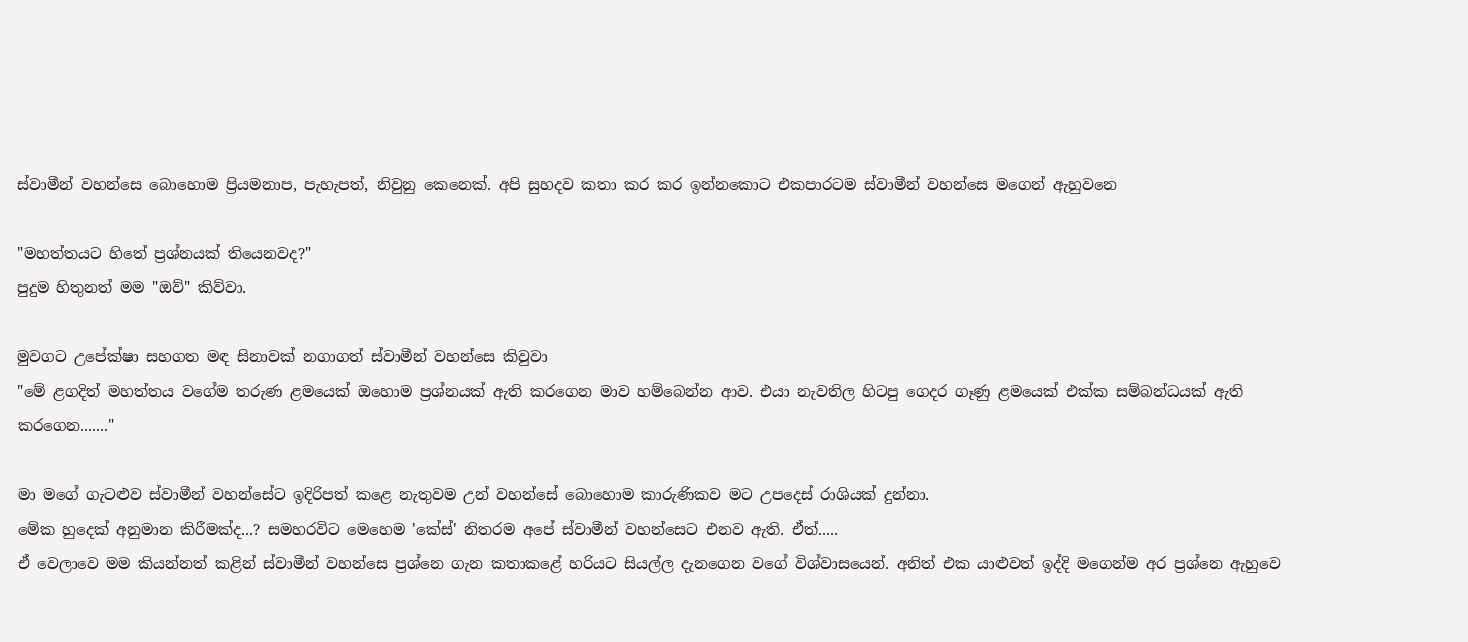ස්වාමීන් වහන්සෙ බොහොම ප්‍රියමනාප, පැහැපත්, නිවුනු කෙනෙක්. අපි සුහදව කතා කර කර ඉන්නකොට එකපාරටම ස්වාමීන් වහන්සෙ මගෙන් ඇහුවනෙ

"මහත්තයට හිතේ ප්‍රශ්නයක් තියෙනවද?"
පුදුම හිතුනත් මම "ඔව්" කිව්වා.

මුවගට උපේක්ෂා සහගත මඳ සිනාවක් නගාගත් ස්වාමීන් වහන්සෙ කිවුවා
"මේ ළගදිත් මහත්තය වගේම තරුණ ළමයෙක් ඔහොම ප්‍රශ්නයක් ඇති කරගෙන මාව හම්බෙන්න ආව. එයා නැවතිල හිටපු ගෙදර ගෑණු ළමයෙක් එක්ක සම්බන්ධයක් ඇති කරගෙන......."

මා මගේ ගැටළුව ස්වාමීන් වහන්සේට ඉදිරිපත් කළෙ නැතුවම උන් වහන්සේ බොහොම කාරුණිකව මට උපදෙස් රාශියක් දුන්නා.
මේක හුදෙක් අනුමාන කිරීමක්ද...? සමහරවිට මෙහෙම 'කේස්' නිතරම අපේ ස්වාමීන් වහන්සෙට එනව ඇති. ඒත්.....
ඒ වෙලාවෙ මම කියන්නත් කළින් ස්වාමීන් වහන්සෙ ප්‍රශ්නෙ ගැන කතාකළේ හරියට සියල්ල දැනගෙන වගේ විශ්වාසයෙන්. අනිත් එක යාළුවත් ඉද්දි මගෙන්ම අර ප්‍රශ්නෙ ඇහුවෙ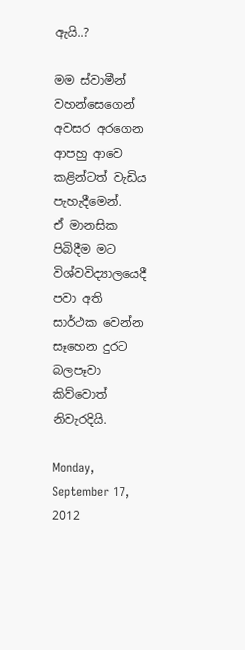ඇයි..?

මම ස්වාමීන් වහන්සෙගෙන් අවසර අරගෙන ආපහු ආවෙ කළින්ටත් වැඩිය පැහැදීමෙන්.
ඒ මානසික පිබිදීම මට විශ්වවිද්‍යාලයෙදී පවා අති සාර්ථක වෙන්න සෑහෙන දුරට බලපෑවා කිව්වොත් නිවැරදියි.

Monday, September 17, 2012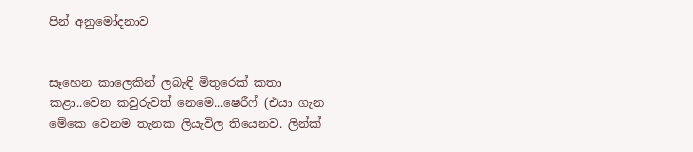පින් අනුමෝදනාව


සෑහෙන කාලෙකින් ලබැඳි මිතුරෙක් කතා කළා..වෙන කවුරුවත් නෙමෙ...ෂෙරීෆ් (එයා ගැන මේකෙ වෙනම තැනක ලියැවිල තියෙනව. ලින්ක්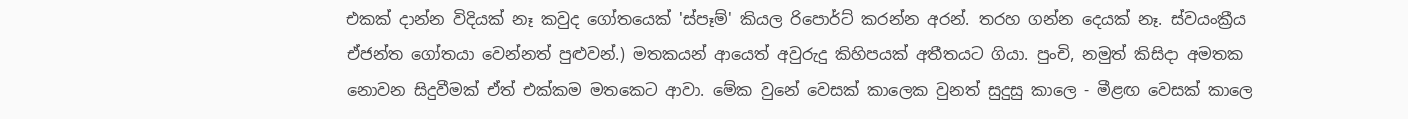එකක් දාන්න විදියක් නෑ කවුද ගෝතයෙක් 'ස්පෑම්' කියල රිපොර්ට් කරන්න අරන්. තරහ ගන්න දෙයක් නෑ. ස්වයංක්‍රීය ඒජන්ත ගෝතයා වෙන්නත් පුළුවන්.) මතකයන් ආයෙත් අවුරුදු කිහිපයක් අතීතයට ගියා. පුංචි, නමුත් කිසිදා අමතක නොවන සිදුවීමක් ඒත් එක්කම මතකෙට ආවා. මේක වුනේ වෙසක් කාලෙක වුනත් සුදුසු කාලෙ - මීළඟ වෙසක් කාලෙ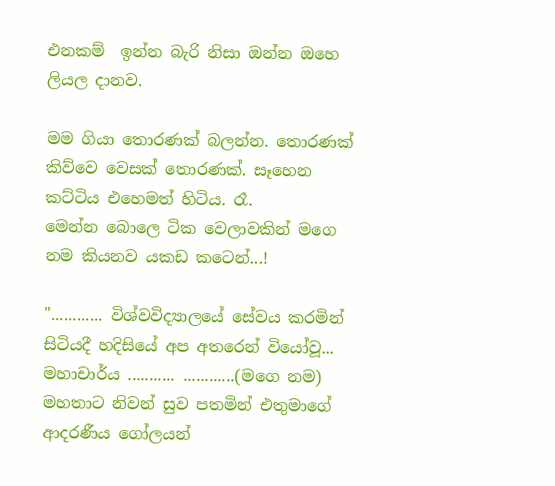එනකම්  ඉන්න බැරි නිසා ඔන්න ඔහෙ ලියල දානව.

මම ගියා තොරණක් බලන්න. තොරණක් කිව්වෙ වෙසක් තොරණක්. සෑහෙන කට්ටිය එහෙමත් හිටිය. රෑ.
මෙන්න බොලෙ ටික වෙලාවකින් මගෙ නම කියනව යකඩ කටෙන්...!

"............ විශ්වවිද්‍යාලයේ සේවය කරමින් සිටියදී හදිසියේ අප අතරෙන් වියෝවූ...
මහාචාර්ය ........... ............(මගෙ නම) මහතාට නිවන් සුව පතමින් එතුමාගේ ආදරණීය ගෝලයන්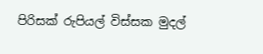පිරිසක් රුපියල් විස්සක මුදල්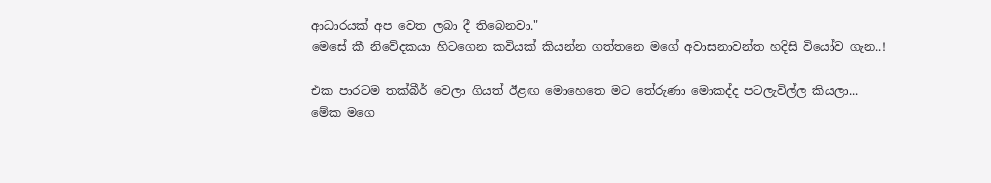ආධාරයක් අප වෙත ලබා දී තිබෙනවා."
මෙසේ කී නිවේදකයා හිටගෙන කවියක් කියන්න ගත්තනෙ මගේ අවාසනාවන්ත හදිසි වියෝව ගැන..!

එක පාරටම තක්බීර් වෙලා ගියත් ඊළඟ මොහෙතෙ මට තේරුණා මොකද්ද පටලැවිල්ල කියලා...
මේක මගෙ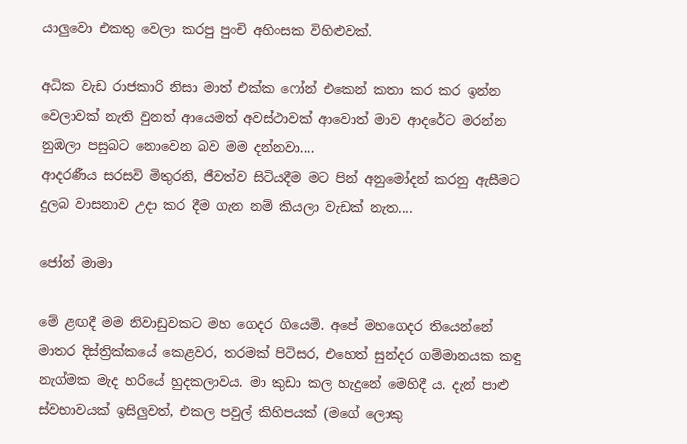යාලුවො එකතු වෙලා කරපු පුංචි අහිංසක විහිළුවක්.

අධික වැඩ රාජකාරි නිසා මාත් එක්ක ෆෝන් එකෙන් කතා කර කර ඉන්න වෙලාවක් නැති වුනත් ආයෙමත් අවස්ථාවක් ආවොත් මාව ආදරේට මරන්න නුඹලා පසුබට නොවෙන බව මම දන්නවා....
ආදරණීය සරසවි මිතුරනි, ජීවත්ව සිටියදීම මට පින් අනුමෝදන් කරනු ඇසීමට දුලබ වාසනාව උදා කර දීම ගැන නම් කියලා වැඩක් නැත....

ජෝන් මාමා

මේ ළඟදී මම නිවාඩුවකට මහ ගෙදර ගියෙමි. අපේ මහගෙදර තියෙන්නේ මාතර දිස්ත්‍රික්කයේ කෙළවර, තරමක් පිටිසර, එහෙත් සුන්දර ගම්මානයක කඳු නැග්මක මැද හරියේ හුදකලාවය. මා කුඩා කල හැදුනේ මෙහිදී ය. දැන් පාළු ස්වභාවයක් ඉසිලුවත්, එකල පවුල් කිහිපයක් (මගේ ලොකු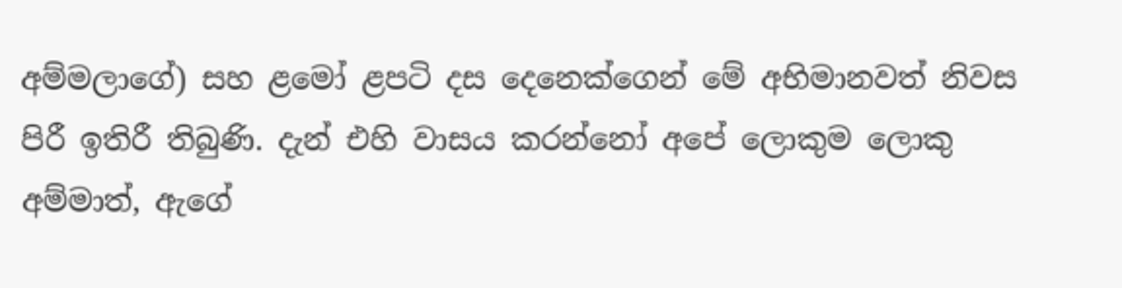අම්මලාගේ) සහ ළමෝ ළපටි දස දෙනෙක්ගෙන් මේ අභිමානවත් නිවස පිරී ඉතිරී තිබුණි. දැන් එහි වාසය කරන්නෝ අපේ ලොකුම ලොකු අම්මාත්, ඇගේ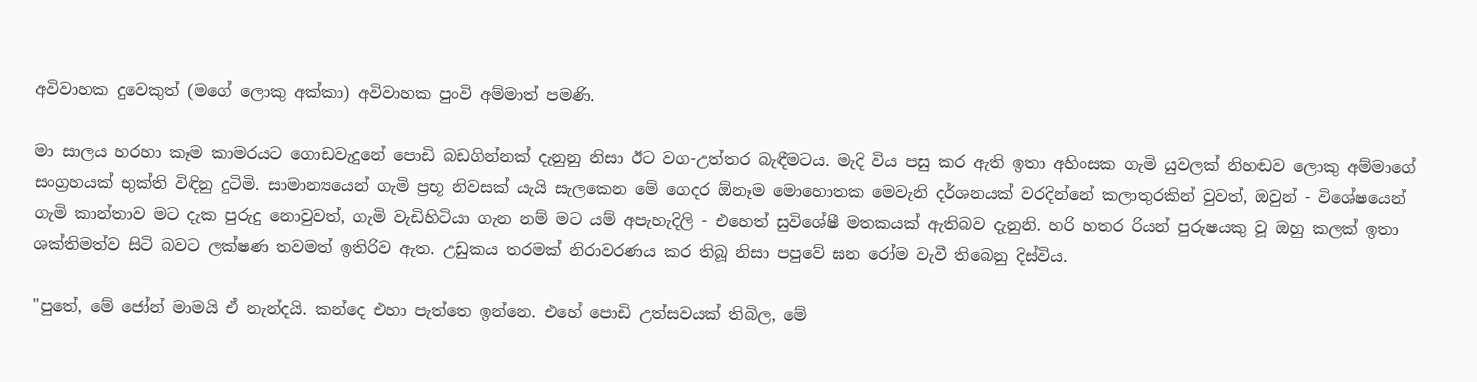අවිවාහක දුවෙකුත් (මගේ ලොකු අක්කා) අවිවාහක පුංවි අම්මාත් පමණි.

මා සාලය හරහා කෑම කාමරයට ගොඩවැදුනේ පොඩි බඩගින්නක් දැනුනු නිසා ඊට වග-උත්තර බැඳීමටය. මැදි විය පසු කර ඇති ඉතා අහිංසක ගැමි යුවලක් නිහඬව ලොකු අම්මාගේ සංග්‍රහයක් භුක්ති විඳිනු දුටිමි. සාමාන්‍යයෙන් ගැමි ප්‍රභූ නිවසක් යැයි සැලකෙන මේ ගෙදර ඕනෑම මොහොතක මෙවැනි දර්ශනයක් වරදින්නේ කලාතුරකින් වුවත්, ඔවුන් - විශේෂයෙන් ගැමි කාන්තාව මට දැක පුරුදු නොවුවත්, ගැමි වැඩිහිටියා ගැන නම් මට යම් අපැහැදිලි - එහෙත් සුවිශේෂී මතකයක් ඇතිබව දැනුනි. හරි හතර රියන් පුරුෂයකු වූ ඔහු කලක් ඉතා ශක්තිමත්ව සිටි බවට ලක්ෂණ තවමත් ඉතිරිව ඇත. උඩුකය තරමක් නිරාවරණය කර තිබූ නිසා පපුවේ ඝන රෝම වැවී තිබෙනු දිස්විය.

"පුතේ, මේ ජෝන් මාමයි ඒ නැන්දයි. කන්දෙ එහා පැත්තෙ ඉන්නෙ. එහේ පොඩි උත්සවයක් තිබිල, මේ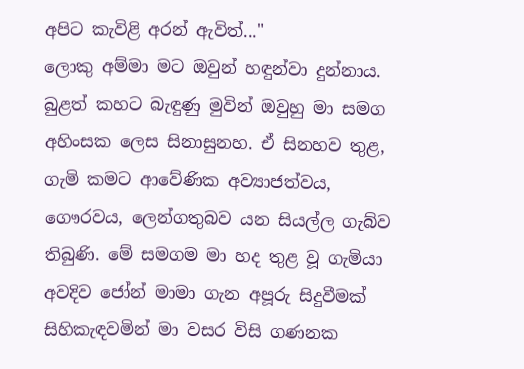අපිට කැවිළි අරන් ඇවිත්..."
ලොකු අම්මා මට ඔවුන් හඳුන්වා දුන්නාය.
බුළත් කහට බැඳුණු මුවින් ඔවුහු මා සමග අහිංසක ලෙස සිනාසුනහ. ඒ සිනහව තුළ, ගැමි කමට ආවේණික අව්‍යාජත්වය, ගෞරවය, ලෙන්ගතුබව යන සියල්ල ගැබ්ව තිබුණි. මේ සමගම මා හද තුළ වූ ගැමියා අවදිව ජෝන් මාමා ගැන අපූරු සිදුවීමක් සිහිකැඳවමින් මා වසර විසි ගණනක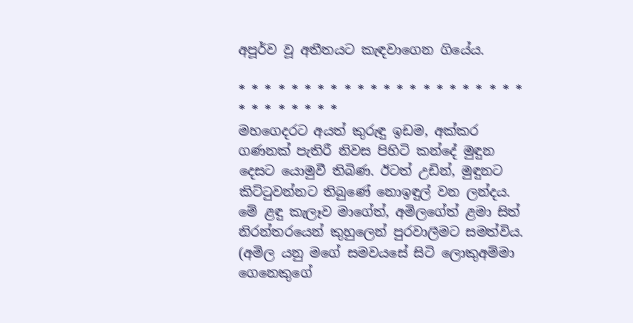අපූර්ව වූ අතීතයට කැඳවාගෙන ගියේය.

* * * * * * * * * * * * * * * * * * * * * * * * * * * * * *
මහගෙදරට අයත් කුරුඳු ඉඩම, අක්කර ගණනක් පැතිරී නිවස පිහිටි කන්දේ මුඳුන දෙසට යොමුවී තිබිණ. ඊටත් උඩින්, මුඳුනට කිට්ටුවන්නට තිබුණේ නොඉඳුල් වන ලන්දය. මේ ළඳු කැලෑව මාගේත්, අමිලගේත් ළමා සිත් නිරන්තරයෙන් කුහුලෙන් පුරවාලීමට සමත්විය. (අමිල යනු මගේ සමවයසේ සිටි ලොකුඅම්මා ගෙනෙකුගේ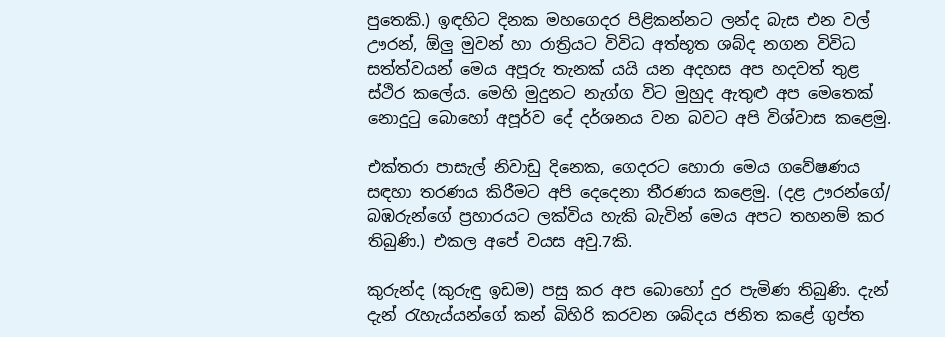පුතෙකි.) ඉඳහිට දිනක මහගෙදර පිළිකන්නට ලන්ද බැස එන වල් ඌරන්, ඕලු මුවන් හා රාත්‍රියට විවිධ අත්භූත ශබ්ද නගන විවිධ සත්ත්වයන් මෙය අපූරු තැනක් යයි යන අදහස අප හදවත් තුළ ස්ථිර කලේය. මෙහි මුදුනට නැග්ග විට මුහුද ඇතුළු අප මෙතෙක් නොදුටු බොහෝ අපූර්ව දේ දර්ශනය වන බවට අපි විශ්වාස කළෙමු.

එක්තරා පාසැල් නිවාඩු දිනෙක, ගෙදරට හොරා මෙය ගවේෂණය සඳහා තරණය කිරීමට අපි දෙදෙනා තීරණය කළෙමු. (දළ ඌරන්ගේ/ බඹරුන්ගේ ප්‍රහාරයට ලක්විය හැකි බැවින් මෙය අපට තහනම් කර තිබුණි.) එකල අපේ වයස අවු.7කි.

කුරුන්ද (කුරුඳු ඉඩම) පසු කර අප බොහෝ දුර පැමිණ තිබුණි. දැන් දැන් රැහැය්යන්ගේ කන් බිහිරි කරවන ශබ්දය ජනිත කළේ ගුප්ත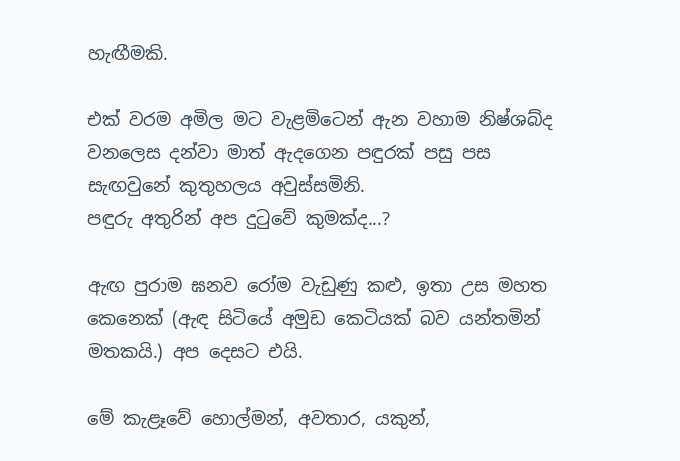හැඟීමකි.

එක් වරම අමිල මට වැළමිටෙන් ඇන වහාම නිෂ්ශබ්ද වනලෙස දන්වා මාත් ඇදගෙන පඳුරක් පසු පස සැඟවුනේ කුතුහලය අවුස්සමිනි.
පඳුරු අතුරින් අප දුටුවේ කුමක්ද...?

ඇඟ පුරාම ඝනව රෝම වැඩුණු කළු, ඉතා උස මහත කෙනෙක් (ඇඳ සිටියේ අමුඩ කෙටියක් බව යන්තමින් මතකයි.) අප දෙසට එයි.

මේ කැළෑවේ හොල්මන්, අවතාර, යකුන්,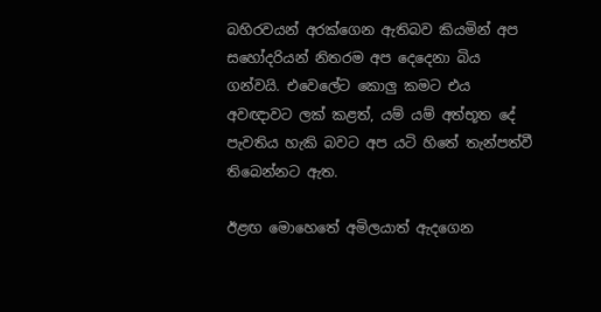බහිරවයන් අරක්ගෙන ඇතිබව කියමින් අප සහෝදරියන් නිතරම අප දෙදෙනා බිය ගන්වයි. එවෙලේට කොලු කමට එය අවඥාවට ලක් කළත්, යම් යම් අත්භූත දේ පැවතිය හැකි බවට අප යටි හිතේ තැන්පත්වී තිබෙන්නට ඇත.

ඊළඟ මොහෙතේ අමිලයාත් ඇදගෙන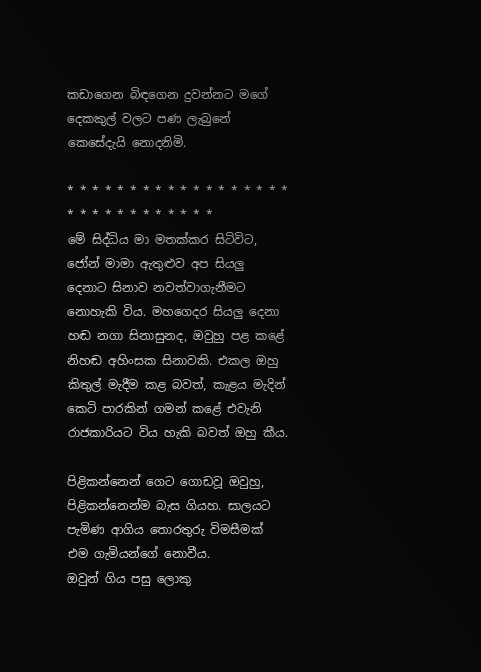කඩාගෙන බිඳගෙන දුවන්නට මගේ දෙකකුල් වලට පණ ලැබුනේ කෙසේදැයි නොදනිමි.

* * * * * * * * * * * * * * * * * * * * * * * * * * * * * *
මේ සිද්ධිය මා මතක්කර සිටිවිට, ජෝන් මාමා ඇතුළුව අප සියලු දෙනාට සිනාව නවත්වාගැනීමට නොහැකි විය. මහගෙදර සියලු දෙනා හඬ නගා සිනාසුනද, ඔවුහු පළ කළේ නිහඬ අහිංසක සිනාවකි. එකල ඔහු කිතුල් මැදීම කළ බවත්, කැළය මැදින් කෙටි පාරකින් ගමන් කළේ එවැනි රාජකාරියට විය හැකි බවත් ඔහු කීය.

පිළිකන්නෙන් ගෙට ගොඩවූ ඔවුහු, පිළිකන්නෙන්ම බැස ගියහ. සාලයට පැමිණ ආගිය තොරතුරු විමසීමක් එම ගැමියන්ගේ නොවීය.
ඔවුන් ගිය පසු ලොකු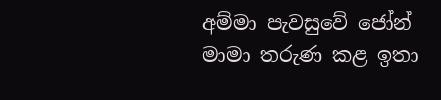අම්මා පැවසුවේ ජෝන් මාමා තරුණ කළ ඉතා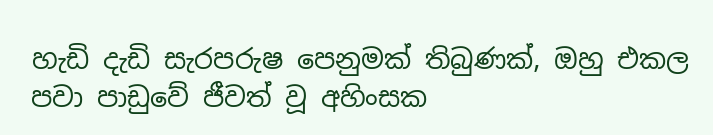හැඩි දැඩි සැරපරුෂ පෙනුමක් තිබුණක්, ඔහු එකල පවා පාඩුවේ ජීවත් වූ අහිංසක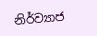නිර්ව්‍යාජ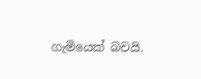ගැමියෙක් බවයි.